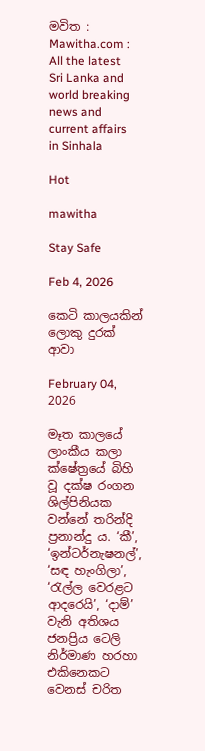මවිත : Mawitha.com : All the latest Sri Lanka and world breaking news and current affairs in Sinhala

Hot

mawitha

Stay Safe

Feb 4, 2026

කෙටි කාලයකින් ලොකු දුරක් ආවා

February 04, 2026

මෑත කාලයේ ලාංකීය කලා ක්ෂේත්‍රයේ බිහි වූ දක්ෂ රංගන ශිල්පිනියක වන්නේ තරින්දි ප්‍රනාන්දු ය. ‘කී’, ‘ඉන්ටර්නැෂනල්’, ‘සඳ හැංගිලා’, ‘රැල්ල වෙරළට ආදරෙයි’, ‘දාම්’ වැනි අතිශය ජනප්‍රිය ටෙලි නිර්මාණ හරහා එකිනෙකට වෙනස් චරිත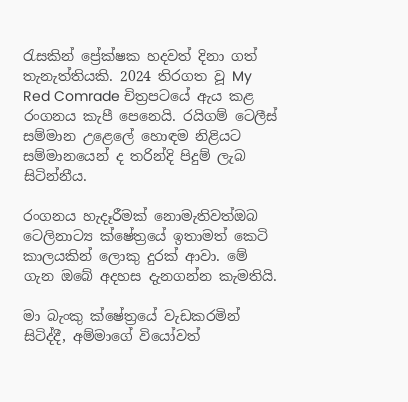රැසකින් ප්‍රේක්ෂක හදවත් දිනා ගත් තැනැත්තියකි. 2024 තිරගත වූ My Red Comrade චිත්‍රපටයේ ඇය කළ රංගනය කැපී පෙනෙයි. රයිගම් ටෙලීස් සම්මාන උළෙලේ හොඳම නිළියට සම්මානයෙන් ද තරින්දි පිදුම් ලැබ සිටින්නීය.

රංගනය හැදෑරීමක් නොමැතිවත්ඔබ ටෙලිනාට්‍ය ක්ෂේත්‍රයේ ඉතාමත් කෙටි කාලයකින් ලොකු දුරක් ආවා. මේ ගැන ඔබේ අදහස දැනගන්න කැමතියි.

මා බැංකු ක්ෂේත්‍රයේ වැඩකරමින් සිටිද්දී, අම්මාගේ වියෝවත්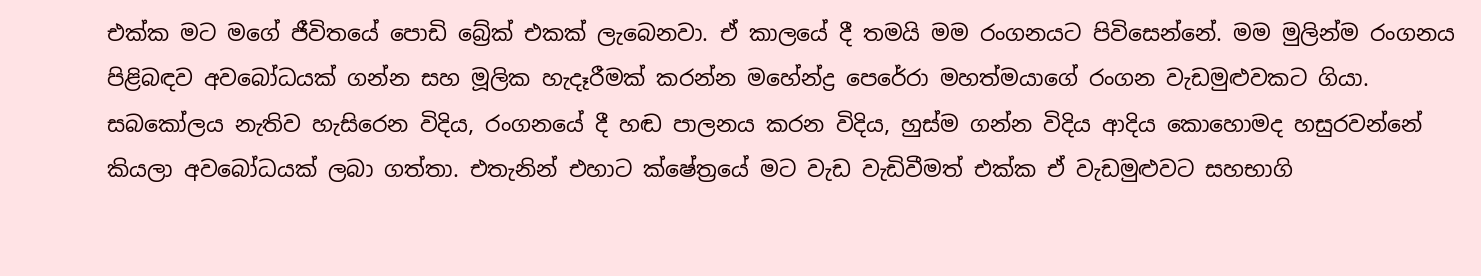එක්ක මට මගේ ජීවිතයේ පොඩි බ්‍රේක් එකක් ලැබෙනවා. ඒ කාලයේ දී තමයි මම රංගනයට පිවිසෙන්නේ. මම මුලින්ම රංගනය පිළිබඳව අවබෝධයක් ගන්න සහ මූලික හැදෑරීමක් කරන්න මහේන්ද්‍ර පෙරේරා මහත්මයාගේ රංගන වැඩමුළුවකට ගියා. සබකෝලය නැතිව හැසිරෙන විදිය, රංගනයේ දී හඬ පාලනය කරන විදිය, හුස්ම ගන්න විදිය ආදිය කොහොමද හසුරවන්නේ කියලා අවබෝධයක් ලබා ගත්තා. එතැනින් එහාට ක්ෂේත්‍රයේ මට වැඩ වැඩිවීමත් එක්ක ඒ වැඩමුළුවට සහභාගි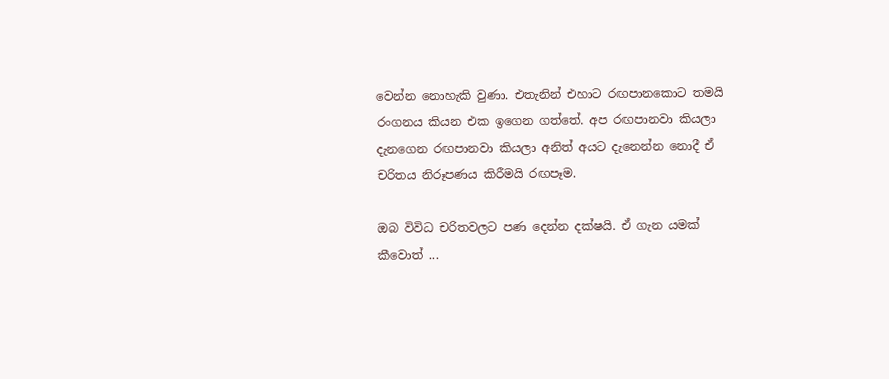වෙන්න නොහැකි වුණා. එතැනින් එහාට රඟපානකොට තමයි රංගනය කියන එක ඉගෙන ගත්තේ. අප රඟපානවා කියලා දැනගෙන රඟපානවා කියලා අනිත් අයට දැනෙන්න නොදී ඒ චරිතය නිරූපණය කිරීමයි රඟපෑම.

ඔබ විවිධ චරිතවලට පණ දෙන්න දක්ෂයි. ඒ ගැන යමක් කීවොත් ...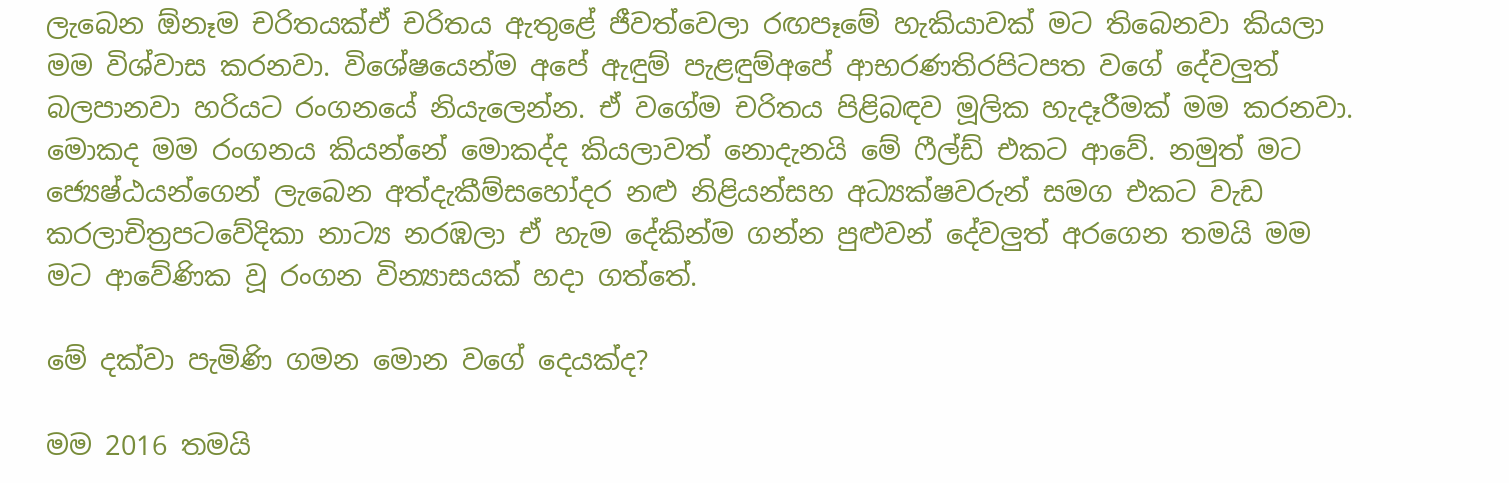ලැබෙන ඕනෑම චරිතයක්ඒ චරිතය ඇතුළේ ජීවත්වෙලා රඟපෑමේ හැකියාවක් මට තිබෙනවා කියලා මම විශ්වාස කරනවා. විශේෂයෙන්ම අපේ ඇඳුම් පැළඳුම්අපේ ආභරණතිරපිටපත වගේ දේවලුත් බලපානවා හරියට රංගනයේ නියැලෙන්න. ඒ වගේම චරිතය පිළිබඳව මූලික හැදෑරීමක් මම කරනවා. මොකද මම රංගනය කියන්නේ මොකද්ද කියලාවත් නොදැනයි මේ ෆීල්ඩ් එකට ආවේ. නමුත් මට ජ්‍යෙෂ්ඨයන්ගෙන් ලැබෙන අත්දැකීම්සහෝදර නළු නිළියන්සහ අධ්‍යක්ෂවරුන් සමග එකට වැඩ කරලාචිත්‍රපටවේදිකා නාට්‍ය නරඹලා ඒ හැම දේකින්ම ගන්න පුළුවන් දේවලුත් අරගෙන තමයි මම මට ආවේණික වූ රංගන වින්‍යාසයක් හදා ගත්තේ.

මේ දක්වා පැමිණි ගමන මොන වගේ දෙයක්ද?

මම 2016 තමයි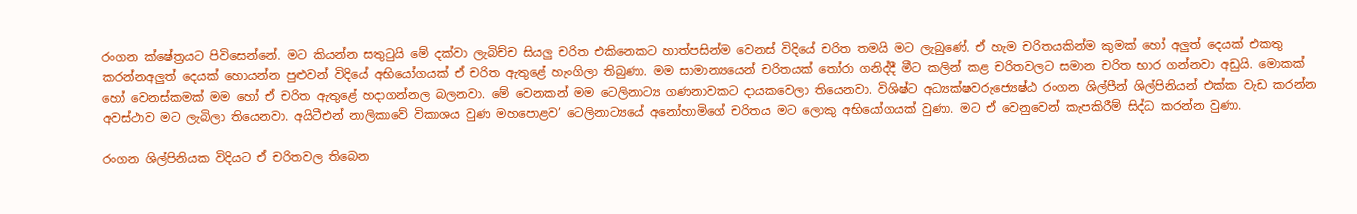රංගන ක්ෂේත්‍රයට පිවිසෙන්නේ. මට කියන්න සතුටුයි මේ දක්වා ලැබිච්ච සියලු චරිත එකිනෙකට හාත්පසින්ම වෙනස් විදියේ චරිත තමයි මට ලැබුණේ. ඒ හැම චරිතයකින්ම කුමක් හෝ අලුත් දෙයක් එකතු කරන්නඅලුත් දෙයක් හොයන්න පුළුවන් විදියේ අභියෝගයක් ඒ චරිත ඇතුළේ හැංගිලා තිබුණා. මම සාමාන්‍යයෙන් චරිතයක් තෝරා ගනිද්දී මීට කලින් කළ චරිතවලට සමාන චරිත භාර ගන්නවා අඩුයි. මොකක් හෝ වෙනස්කමක් මම හෝ ඒ චරිත ඇතුළේ හදාගන්නල බලනවා. මේ වෙනකන් මම ටෙලිනාට්‍ය ගණනාවකට දායකවෙලා තියෙනවා. විශිෂ්ට අධ්‍යක්ෂවරුජ්‍යෙෂ්ඨ රංගන ශිල්පීන් ශිල්පිනියන් එක්ක වැඩ කරන්න අවස්ථාව මට ලැබිලා තියෙනවා. අයිටීඑන් නාලිකාවේ විකාශය වුණ මහපොළව’ ටෙලිනාට්‍යයේ අනෝහාමිගේ චරිතය මට ලොකු අභියෝගයක් වුණා. මට ඒ වෙනුවෙන් කැපකිරීම් සිද්ධ කරන්න වුණා.

රංගන ශිල්පිනියක විදියට ඒ චරිතවල තිබෙන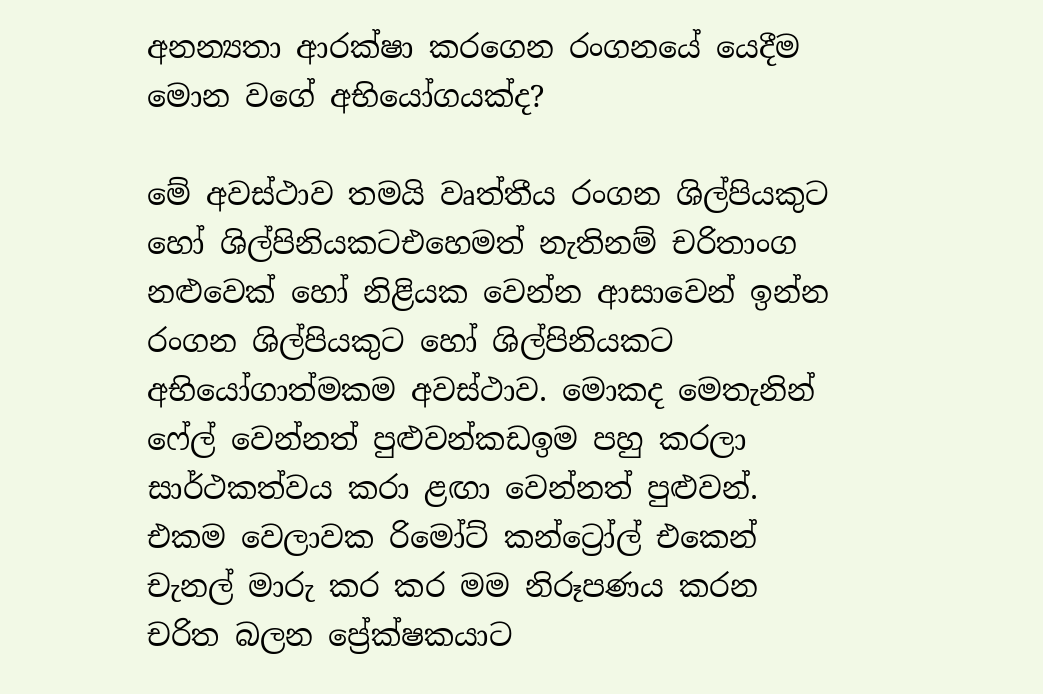අනන්‍යතා ආරක්ෂා කරගෙන රංගනයේ යෙදීම මොන වගේ අභියෝගයක්ද?

මේ අවස්ථාව තමයි වෘත්තීය රංගන ශිල්පියකුට හෝ ශිල්පිනියකටඑහෙමත් නැතිනම් චරිතාංග නළුවෙක් හෝ නිළියක වෙන්න ආසාවෙන් ඉන්න රංගන ශිල්පියකුට හෝ ශිල්පිනියකට අභියෝගාත්මකම අවස්ථාව. මොකද මෙතැනින් ෆේල් වෙන්නත් පුළුවන්කඩඉම පහු කරලා සාර්ථකත්වය කරා ළඟා වෙන්නත් පුළුවන්. එකම වෙලාවක රිමෝට් කන්ට්‍රෝල් එකෙන් චැනල් මාරු කර කර මම නිරූපණය කරන චරිත බලන ප්‍රේක්ෂකයාට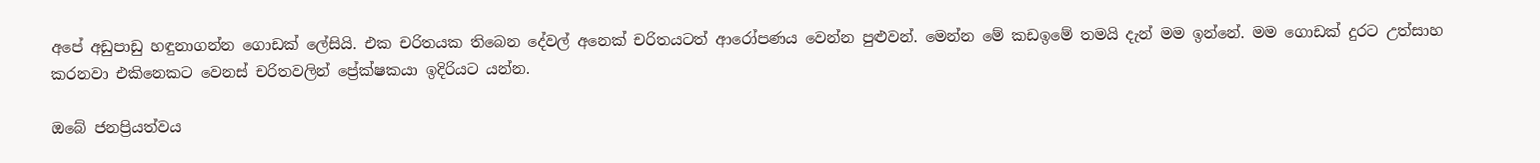අපේ අඩුපාඩු හඳුනාගන්න ගොඩක් ලේසියි. එක චරිතයක තිබෙන දේවල් අනෙක් චරිතයටත් ආරෝපණය වෙන්න පුළුවන්. මෙන්න මේ කඩඉමේ තමයි දැන් මම ඉන්නේ. මම ගොඩක් දුරට උත්සාහ කරනවා එකිනෙකට වෙනස් චරිතවලින් ප්‍රේක්ෂකයා ඉදිරියට යන්න.

ඔබේ ජනප්‍රියත්වය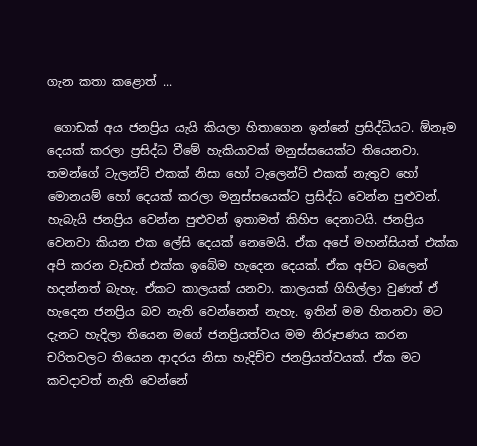ගැන කතා කළොත් ...

 ගොඩක් අය ජනප්‍රිය යැයි කියලා හිතාගෙන ඉන්නේ ප්‍රසිද්ධියට. ඕනෑම දෙයක් කරලා ප්‍රසිද්ධ වීමේ හැකියාවක් මනුස්සයෙක්ට තියෙනවා. තමන්ගේ ටැලන්ට් එකක් නිසා හෝ ටැලෙන්ට් එකක් නැතුව හෝ මොනයම් හෝ දෙයක් කරලා මනුස්සයෙක්ට ප්‍රසිද්ධ වෙන්න පුළුවන්. හැබැයි ජනප්‍රිය වෙන්න පුළුවන් ඉතාමත් කිහිප දෙනාටයි. ජනප්‍රිය වෙනවා කියන එක ලේසි දෙයක් නෙමෙයි. ඒක අපේ මහන්සියත් එක්ක අපි කරන වැඩත් එක්ක ඉබේම හැදෙන දෙයක්. ඒක අපිට බලෙන් හදන්නත් බැහැ. ඒකට කාලයක් යනවා. කාලයක් ගිහිල්ලා වුණත් ඒ හැදෙන ජනප්‍රිය බව නැති වෙන්නෙත් නැහැ. ඉතින් මම හිතනවා මට දැනට හැදිලා තියෙන මගේ ජනප්‍රියත්වය මම නිරූපණය කරන චරිතවලට තියෙන ආදරය නිසා හැදිච්ච ජනප්‍රියත්වයක්. ඒක මට කවදාවත් නැති වෙන්නේ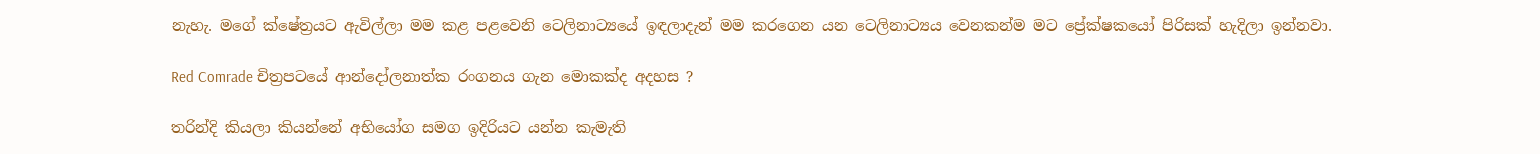නැහැ. මගේ ක්ෂේත්‍රයට ඇවිල්ලා මම කළ පළවෙනි ටෙලිනාට්‍යයේ ඉඳලාදැන් මම කරගෙන යන ටෙලිනාට්‍යය වෙනකන්ම මට ප්‍රේක්ෂකයෝ පිරිසක් හැදිලා ඉන්නවා.

Red Comrade චිත්‍රපටයේ ආන්දෝලනාත්ක රංගනය ගැන මොකක්ද අදහස ?

තරින්දි කියලා කියන්නේ අභියෝග සමග ඉදිරියට යන්න කැමැති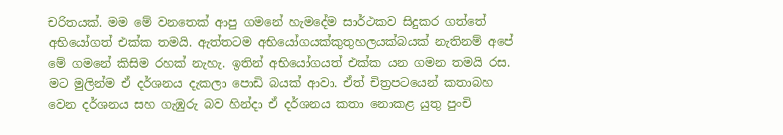චරිතයක්. මම මේ වනතෙක් ආපු ගමනේ හැමදේම සාර්ථකව සිදුකර ගත්තේ අභියෝගත් එක්ක තමයි. ඇත්තටම අභියෝගයක්කුතුහලයක්බයක් නැතිනම් අපේ මේ ගමනේ කිසිම රහක් නැහැ. ඉතින් අභියෝගයත් එක්ක යන ගමන තමයි රස. මට මුලින්ම ඒ දර්ශනය දැකලා පොඩි බයක් ආවා. ඒත් චිත්‍රපටයෙන් කතාබහ වෙන දර්ශනය සහ ගැඹුරු බව හින්දා ඒ දර්ශනය කතා නොකළ යුතු පුංචි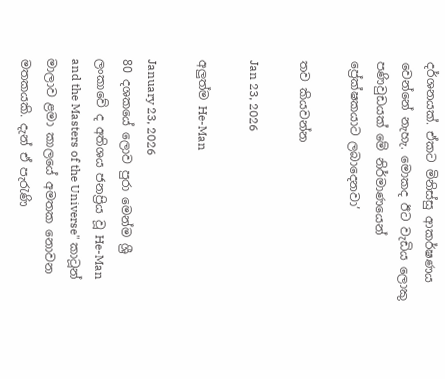දර්ශනයක්. ඒකට මිනිස්සු ආකර්ෂණය වෙන්නේ නැහැ. මොකද ඊට වැඩිය ලොකු පණිවුඩයක් මේ නිර්මාණයෙන් ප්‍රේක්ෂකයාට ලබාදෙනවා’

තව කියවන්න

Jan 23, 2026

අලුත්ම He-Man

January 23, 2026
80 දශකයේ ලොව පුරා මෙන්ම ශ්‍රී ලංකාවේ ද අතිශය ජනප්‍රිය වූ He-Man and the Masters of the Universe" කාටූන් මාලාව ළමා කාලයේ අමතක නොවන මතකයකි. දැන් ඒ පැරැණි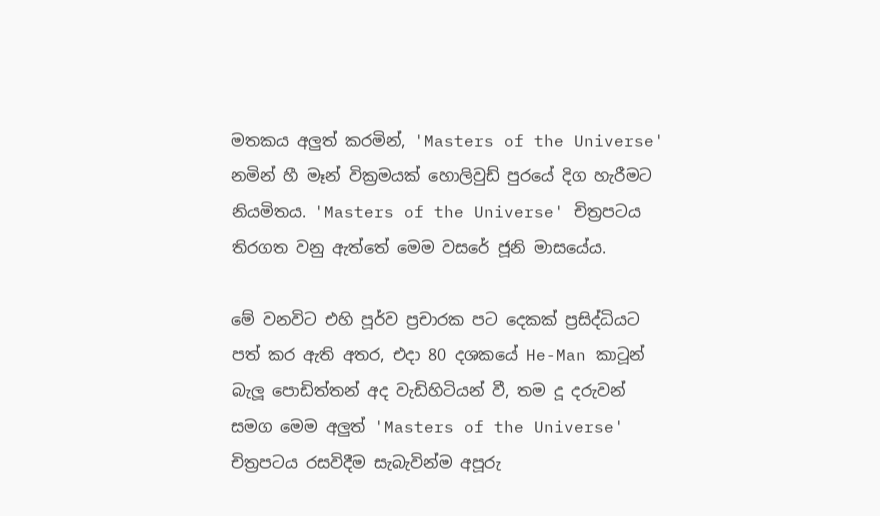මතකය අලුත් කරමින්, 'Masters of the Universe' නමින් හී මෑන් වික්‍රමයක් හොලිවුඩ් පුරයේ දිග හැරීමට නියමිතය. 'Masters of the Universe' චිත්‍රපටය තිරගත වනු ඇත්තේ මෙම වසරේ ජූනි මාසයේය.

මේ වනවිට එහි පූර්ව ප්‍රචාරක පට දෙකක් ප්‍රසිද්ධියට පත් කර ඇති අතර, එදා 80 දශකයේ He-Man කාටූන් බැලූ පොඩිත්තන් අද වැඩිහිටියන් වී, තම දූ දරුවන් සමග මෙම අලුත් 'Masters of the Universe' චිත්‍රපටය රසවිදීම සැබැවින්ම අපූරු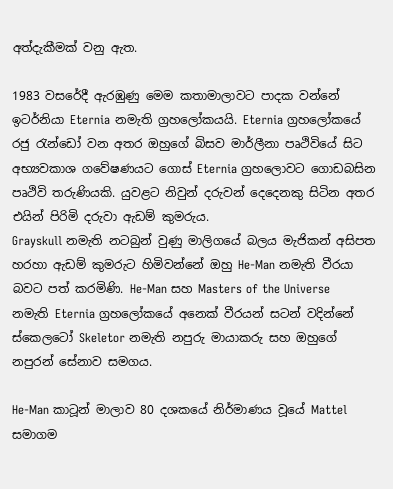අත්දැකීමක් වනු ඇත.

1983 වසරේදී ඇරඹුණු මෙම කතාමාලාවට පාදක වන්නේ ඉටර්නියා Eternia නමැති ග්‍රහලෝකයයි. Eternia ග්‍රහලෝකයේ රජු රැන්ඩෝ වන අතර ඔහුගේ බිසව මාර්ලීනා පෘථිවියේ සිට අභ්‍යවකාශ ගවේෂණයට ගොස් Eternia ග්‍රහලොවට ගොඩබසින පෘථිවි තරුණියකි. යුවළට නිවුන් දරුවන් දෙදෙනකු සිටින අතර එයින් පිරිමි දරුවා ඇඩම් කුමරුය.
Grayskull නමැති නටබුන් වුණු මාලිගයේ බලය මැජිකන් අසිපත හරහා ඇඩම් කුමරුට හිමිවන්නේ ඔහු He-Man නමැති වීරයා බවට පත් කරමිණි. He-Man සහ Masters of the Universe නමැති Eternia ග්‍රහලෝකයේ අනෙක් වීරයන් සටන් වදින්නේ ස්කෙලටෝ Skeletor නමැති නපුරු මායාකරු සහ ඔහුගේ නපුරන් සේනාව සමගය.

He-Man කාටූන් මාලාව 80 දශකයේ නිර්මාණය වූයේ Mattel සමාගම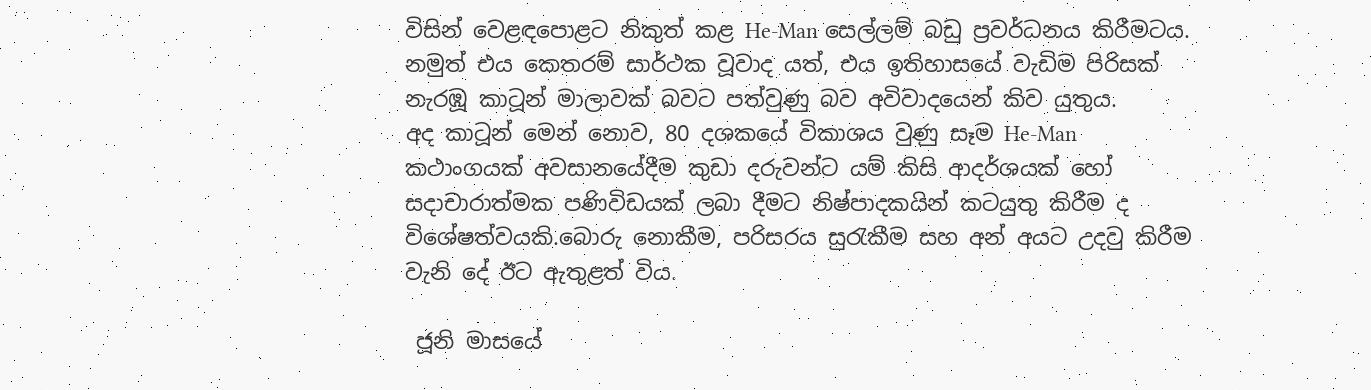විසින් වෙළඳපොළට නිකුත් කළ He-Man සෙල්ලම් බඩු ප්‍රවර්ධනය කිරීමටය. නමුත් එය කෙතරම් සාර්ථක වූවාද යත්, එය ඉතිහාසයේ වැඩිම පිරිසක් නැරඹූ කාටූන් මාලාවක් බවට පත්වුණු බව අවිවාදයෙන් කිව යුතුය.
අද කාටූන් මෙන් නොව, 80 දශකයේ විකාශය වුණු සෑම He-Man කථාංගයක් අවසානයේදීම කුඩා දරුවන්ට යම් කිසි ආදර්ශයක් හෝ සදාචාරාත්මක පණිවිඩයක් ලබා දීමට නිෂ්පාදකයින් කටයුතු කිරීම ද විශේෂත්වයකි.බොරු නොකීම, පරිසරය සුරැකීම සහ අන් අයට උදවු කිරීම වැනි දේ ඊට ඇතුළත් විය.

 ජූනි මාසයේ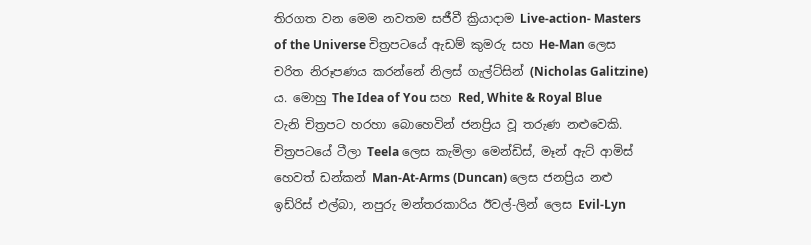තිරගත වන මෙම නවතම සජීවී ක්‍රියාදාම Live-action- Masters of the Universe චිත්‍රපටයේ ඇඩම් කුමරු සහ He-Man ලෙස චරිත නිරූපණය කරන්නේ නිලස් ගැල්ට්සින් (Nicholas Galitzine) ය. මොහු The Idea of You සහ Red, White & Royal Blue වැනි චිත්‍රපට හරහා බොහෙවින් ජනප්‍රිය වූ තරුණ නළුවෙකි.
චිත්‍රපටයේ ටීලා Teela ලෙස කැමිලා මෙන්ඩිස්, මෑන් ඇට් ආමිස් හෙවත් ඩන්කන් Man-At-Arms (Duncan) ලෙස ජනප්‍රිය නළු ඉඩ්රිස් එල්බා, නපුරු මන්තරකාරිය ඊවල්-ලින් ලෙස Evil-Lyn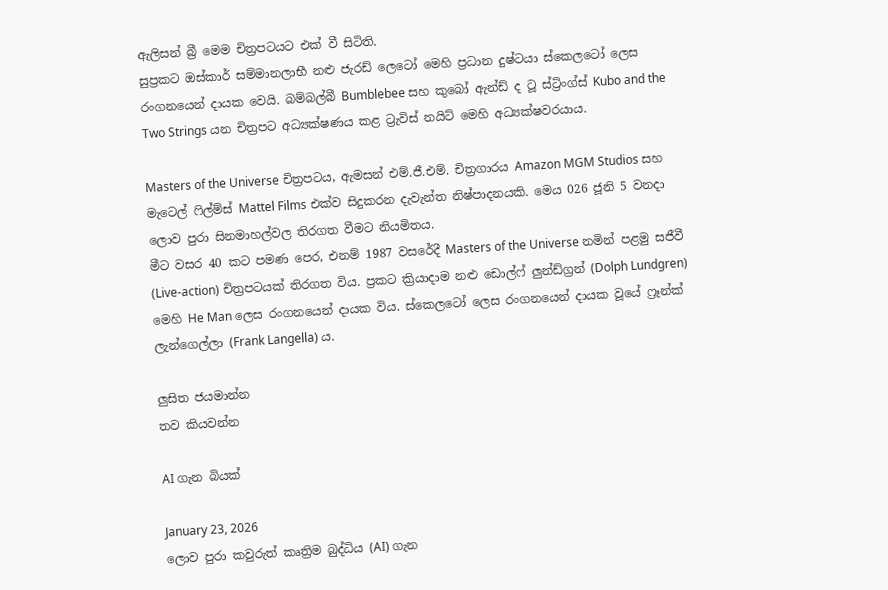ඇලිසන් බ්‍රී මෙම චිත්‍රපටයට එක් වී සිටිති.
සුප්‍රකට ඔස්කාර් සම්මානලාභී නළු ජැරඩ් ලෙටෝ මෙහි ප්‍රධාන දුෂ්ටයා ස්කෙලටෝ ලෙස රංගනයෙන් දායක වෙයි. බම්බල්බී Bumblebee සහ කුබෝ ඇන්ඩ් ද ටූ ස්ට්‍රිංග්ස් Kubo and the Two Strings යන චිත්‍රපට අධ්‍යක්ෂණය කළ ට්‍රැවිස් නයිට් මෙහි අධ්‍යක්ෂවරයාය.

Masters of the Universe චිත්‍රපටය, ඇමසන් එම්.ජී.එම්. චිත්‍රගාරය Amazon MGM Studios සහ මැටෙල් ෆිල්ම්ස් Mattel Films එක්ව සිදුකරන දැවැන්ත නිෂ්පාදනයකි. මෙය 026 ජූනි 5 වනදා ලොව පුරා සිනමාහල්වල තිරගත වීමට නියමිතය.
මීට වසර 40 කට පමණ පෙර, එනම් 1987 වසරේදී Masters of the Universe නමින් පළමු සජීවී (Live-action) චිත්‍රපටයක් තිරගත විය. ප්‍රකට ක්‍රියාදාම නළු ඩොල්ෆ් ලුන්ඩ්ග්‍රන් (Dolph Lundgren) මෙහි He Man ලෙස රංගනයෙන් දායක විය. ස්කෙලටෝ ලෙස රංගනයෙන් දායක වූයේ ෆ්‍රෑන්ක් ලැන්ගෙල්ලා (Frank Langella) ය.

ලුසිත ජයමාන්න
තව කියවන්න

AI ගැන බියක්

January 23, 2026
ලොව පුරා කවුරුත් කෘත්‍රිම බුද්ධිය (AI) ගැන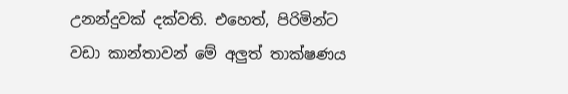උනන්දුවක් දක්වති. එහෙත්, පිරිමින්ට වඩා කාන්තාවන් මේ අලුත් තාක්ෂණය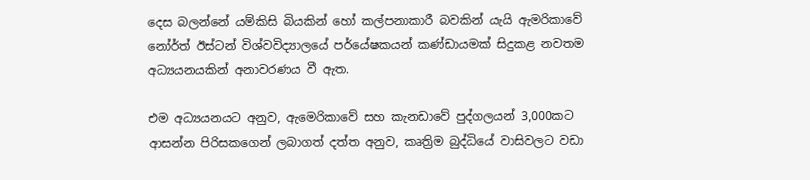දෙස බලන්නේ යම්කිසි බියකින් හෝ කල්පනාකාරී බවකින් යැයි ඇමරිකාවේ නෝර්ත් ඊස්ටන් විශ්වවිද්‍යාලයේ පර්යේෂකයන් කණ්ඩායමක් සිදුකළ නවතම අධ්‍යයනයකින් අනාවරණය වී ඇත.

එම අධ්‍යයනයට අනුව, ඇමෙරිකාවේ සහ කැනඩාවේ පුද්ගලයන් 3,000කට ආසන්න පිරිසකගෙන් ලබාගත් දත්ත අනුව, කෘත්‍රිම බුද්ධියේ වාසිවලට වඩා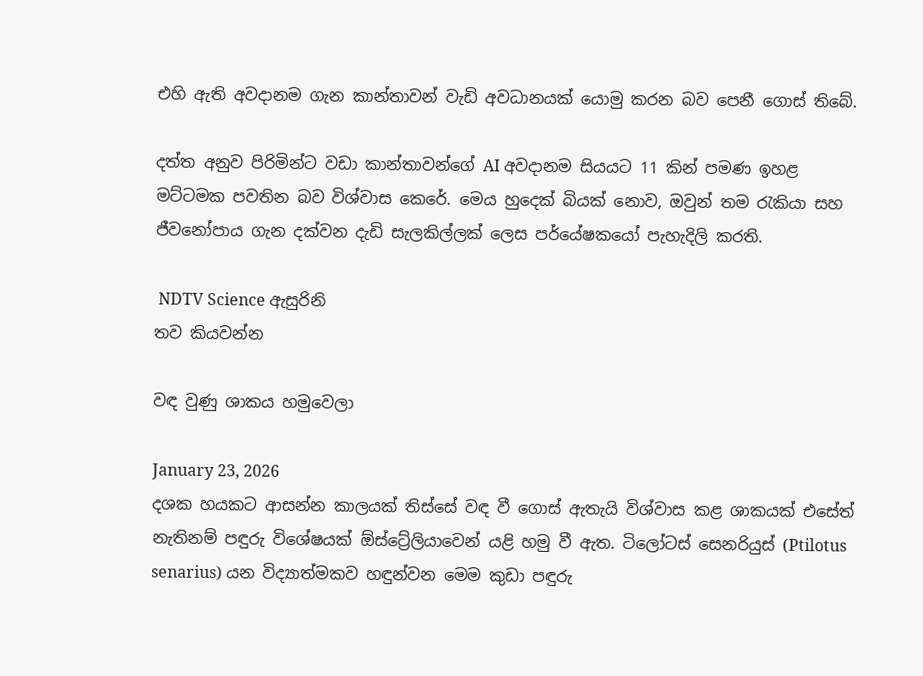එහි ඇති අවදානම ගැන කාන්තාවන් වැඩි අවධානයක් යොමු කරන බව පෙනී ගොස් තිබේ.

දත්ත අනුව පිරිමින්ට වඩා කාන්තාවන්ගේ AI අවදානම සියයට 11 කින් පමණ ඉහළ මට්ටමක පවතින බව විශ්වාස කෙරේ. මෙය හුදෙක් බියක් නොව, ඔවුන් තම රැකියා සහ ජීවනෝපාය ගැන දක්වන දැඩි සැලකිල්ලක් ලෙස පර්යේෂකයෝ පැහැදිලි කරති.

 NDTV Science ඇසුරිනි
තව කියවන්න

වඳ වුණු ශාකය හමුවෙලා

January 23, 2026
දශක හයකට ආසන්න කාලයක් තිස්සේ වඳ වී ගොස් ඇතැයි විශ්වාස කළ ශාකයක් එසේත් නැතිනම් පඳුරු විශේෂයක් ඕස්ට්‍රේලියාවෙන් යළි හමු වී ඇත. ටිලෝටස් සෙනරියුස් (Ptilotus senarius) යන විද්‍යාත්මකව හඳුන්වන මෙම කුඩා පඳුරු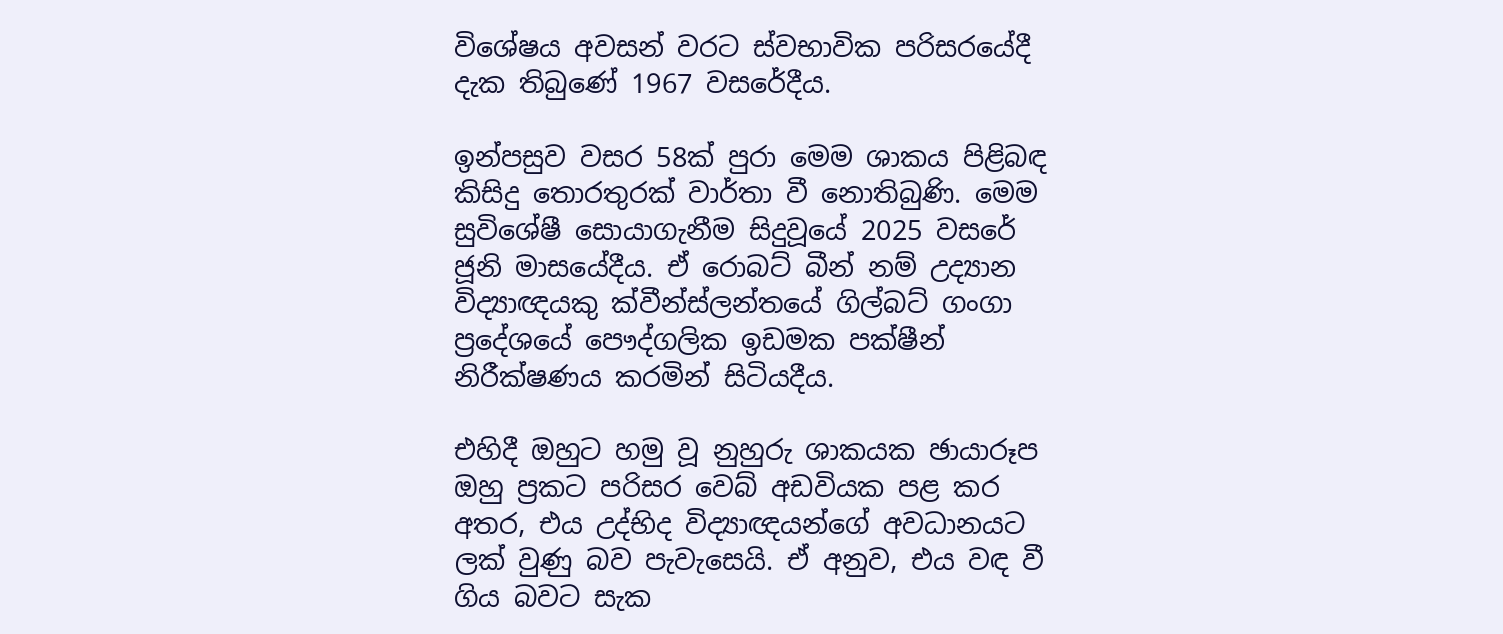විශේෂය අවසන් වරට ස්වභාවික පරිසරයේදී දැක තිබුණේ 1967 වසරේදීය.

ඉන්පසුව වසර 58ක් පුරා මෙම ශාකය පිළිබඳ කිසිදු තොරතුරක් වාර්තා වී නොතිබුණි. මෙම සුවිශේෂී සොයාගැනීම සිදුවූයේ 2025 වසරේ ජූනි මාසයේදීය. ඒ රොබට් බීන් නම් උද්‍යාන විද්‍යාඥයකු ක්වීන්ස්ලන්තයේ ගිල්බට් ගංගා ප්‍රදේශයේ පෞද්ගලික ඉඩමක පක්ෂීන් නිරීක්ෂණය කරමින් සිටියදීය.

එහිදී ඔහුට හමු වූ නුහුරු ශාකයක ඡායාරූප ඔහු ප්‍රකට පරිසර වෙබ් අඩවියක පළ කර අතර, එය උද්භිද විද්‍යාඥයන්ගේ අවධානයට ලක් වුණු බව පැවැසෙයි. ඒ අනුව, එය වඳ වී ගිය බවට සැක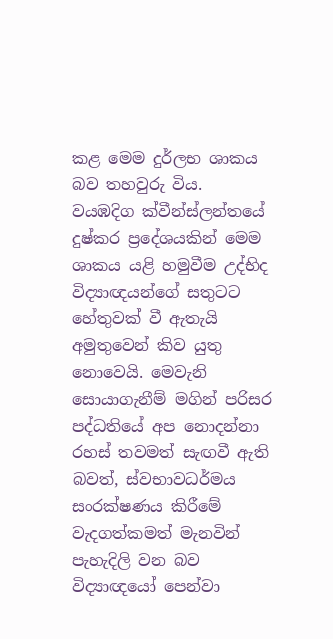කළ මෙම දුර්ලභ ශාකය බව තහවුරු විය.
වයඹදිග ක්වීන්ස්ලන්තයේ දුෂ්කර ප්‍රදේශයකින් මෙම ශාකය යළි හමුවීම උද්භිද විද්‍යාඥයන්ගේ සතුටට හේතුවක් වී ඇතැයි අමුතුවෙන් කිව යුතු නොවෙයි. මෙවැනි සොයාගැනීම් මගින් පරිසර පද්ධතියේ අප නොදන්නා රහස් තවමත් සැඟවී ඇති බවත්, ස්වභාවධර්මය සංරක්ෂණය කිරීමේ වැදගත්කමත් මැනවින් පැහැදිලි වන බව විද්‍යාඥයෝ පෙන්වා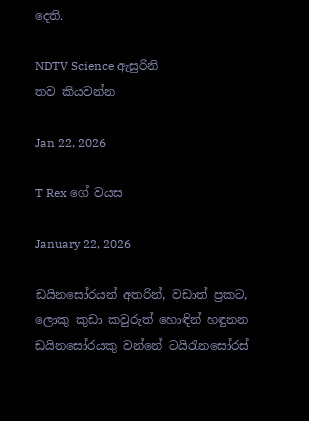දෙති.

NDTV Science ඇසුරිනි
තව කියවන්න

Jan 22, 2026

T Rex ගේ වයස

January 22, 2026

ඩයිනසෝරයන් අතරින්, වඩාත් ප්‍රකට‍, ලොකු කුඩා කවුරුත් හොඳින් හඳුනන ඩයිනසෝරයකු වන්නේ ටයිරැනසෝරස්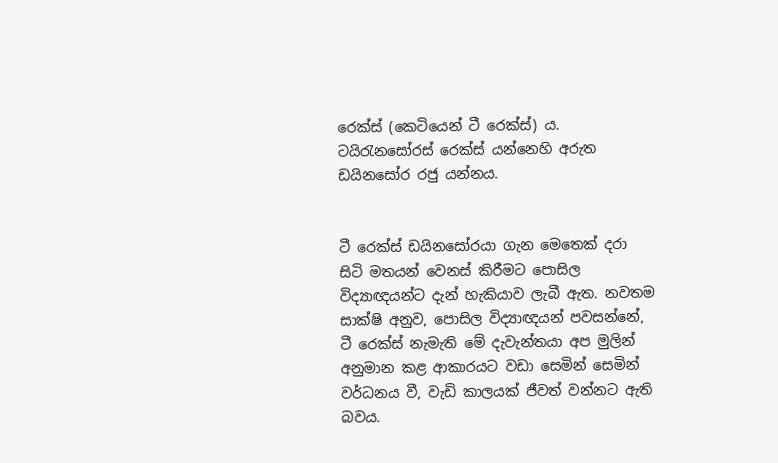රෙක්ස් (කෙටියෙන් ටී රෙක්ස්) ය. ටයිරැනසෝරස් රෙක්ස් යන්නෙහි අරුත ඩයිනසෝර රජු යන්නය.


ටී රෙක්ස් ඩයිනසෝරයා ගැන මෙතෙක් දරා සිටි මතයන් වෙනස් කිරීමට පොසිල විද්‍යාඥයන්ට දැන් හැකියාව ලැබී ඇත. නවතම සාක්ෂි අනුව, පොසිල විද්‍යාඥයන් පවසන්නේ, ටී රෙක්ස් නැමැති මේ දැවැන්තයා අප මුලින් අනුමාන කළ ආකාරයට වඩා සෙමින් සෙමින් වර්ධනය වී, වැඩි කාලයක් ජීවත් වන්නට ඇති බවය.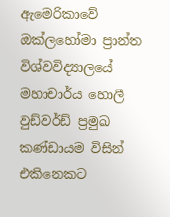ඇමෙරිකාවේ ඔක්ලහෝමා ප්‍රාන්ත විශ්වවිද්‍යාලයේ මහාචාර්ය හොලී වුඩ්වර්ඩ් ප්‍රමුඛ කණ්ඩායම විසින් එකිනෙකට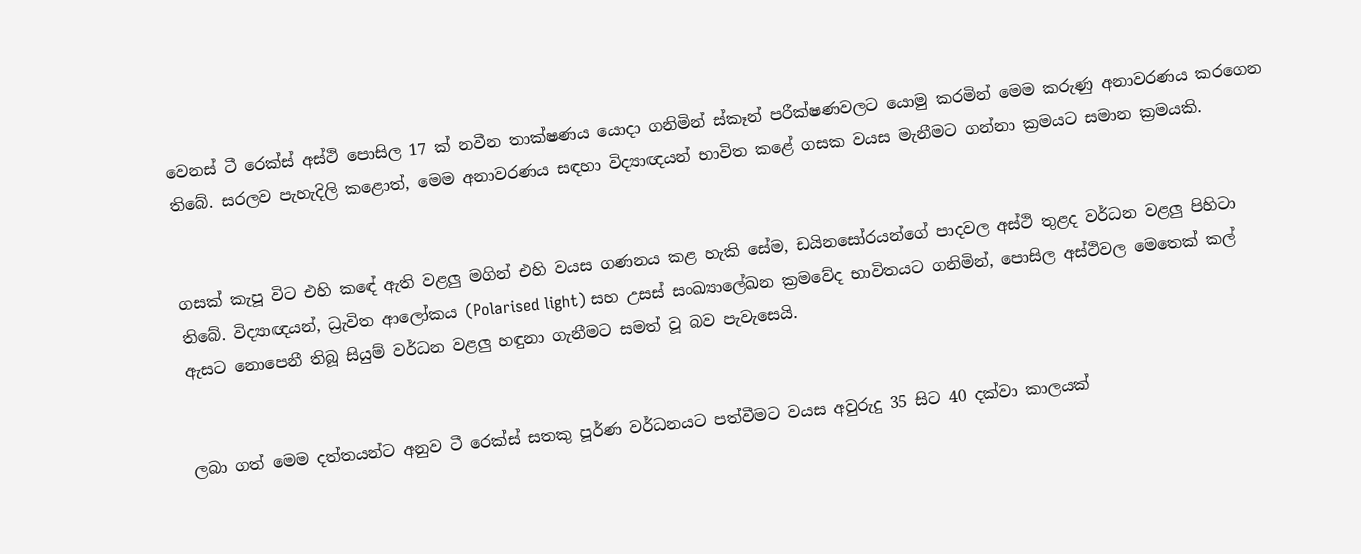වෙනස් ටී රෙක්ස් අස්ථි පොසිල 17 ක් නවීන තාක්ෂණය යොදා ගනිමින් ස්කෑන් පරීක්ෂණවලට යොමු කරමින් මෙම කරුණු අනාවරණය කරගෙන තිබේ. සරලව පැහැදිලි කළොත්, මෙම අනාවරණය සඳහා විද්‍යාඥයන් භාවිත කළේ ගසක වයස මැනීමට ගන්නා ක්‍රමයට සමාන ක්‍රමයකි.


ගසක් කැපූ විට එහි කඳේ ඇති වළලු මගින් එහි වයස ගණනය කළ හැකි සේම, ඩයිනසෝරයන්ගේ පාදවල අස්ථි තුළද වර්ධන වළලු පිහිටා තිබේ. විද්‍යාඥයන්, ධ්‍රැවිත ආලෝකය (Polarised light) සහ උසස් සංඛ්‍යාලේඛන ක්‍රමවේද භාවිතයට ගනිමින්, පොසිල අස්ථිවල මෙතෙක් කල් ඇසට නොපෙනී තිබූ සියුම් වර්ධන වළලු හඳුනා ගැනීමට සමත් වූ බව පැවැසෙයි.


ලබා ගත් මෙම දත්තයන්ට අනුව ටී රෙක්ස් සතකු පූර්ණ වර්ධනයට පත්වීමට වයස අවුරුදු 35 සිට 40 දක්වා කාලයක්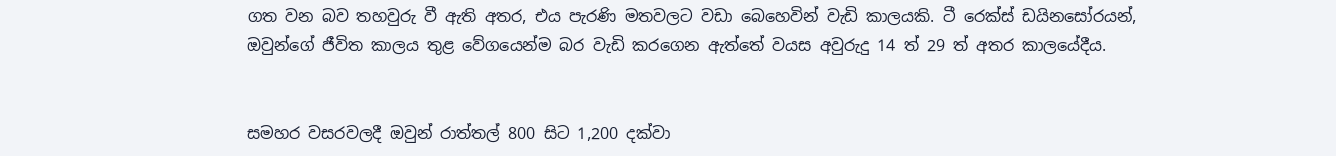ගත වන බව තහවුරු වී ඇති අතර, එය පැරණි මතවලට වඩා බෙහෙවින් වැඩි කාලයකි. ටී රෙක්ස් ඩයිනසෝරයන්, ඔවුන්ගේ ජීවිත කාලය තුළ වේගයෙන්ම බර වැඩි කරගෙන ඇත්තේ වයස අවුරුදු 14 ත් 29 ත් අතර කාලයේදීය.


සමහර වසරවලදී ඔවුන් රාත්තල් 800 සිට 1,200 දක්වා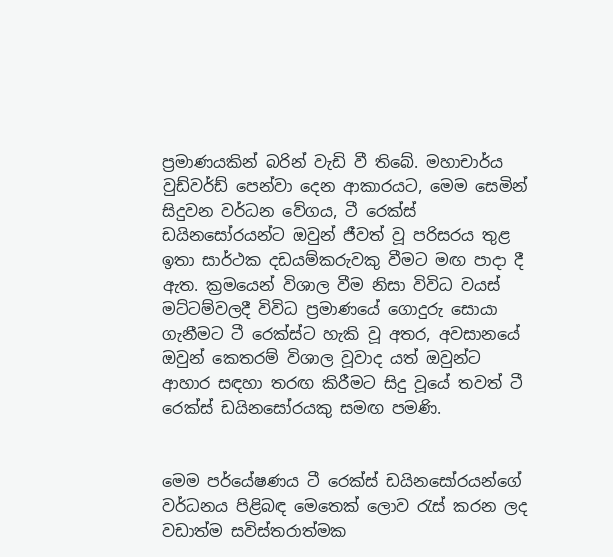ප්‍රමාණයකින් බරින් වැඩි වී තිබේ. මහාචාර්ය වුඩ්වර්ඩ් පෙන්වා දෙන ආකාරයට, මෙම සෙමින් සිදුවන වර්ධන වේගය, ටී රෙක්ස් ඩයිනසෝරයන්ට ඔවුන් ජීවත් වූ පරිසරය තුළ ඉතා සාර්ථක දඩයම්කරුවකු වීමට මඟ පාදා දී ඇත. ක්‍රමයෙන් විශාල වීම නිසා විවිධ වයස් මට්ටම්වලදී විවිධ ප්‍රමාණයේ ගොදුරු සොයා ගැනීමට ටී රෙක්ස්ට හැකි වූ අතර, අවසානයේ ඔවුන් කෙතරම් විශාල වූවාද යත් ඔවුන්ට ආහාර සඳහා තරඟ කිරීමට සිදු වූයේ තවත් ටී රෙක්ස් ඩයිනසෝරයකු සමඟ පමණි.


මෙම පර්යේෂණය ටී රෙක්ස් ඩයිනසෝරයන්ගේ වර්ධනය පිළිබඳ මෙතෙක් ලොව රැස් කරන ලද වඩාත්ම සවිස්තරාත්මක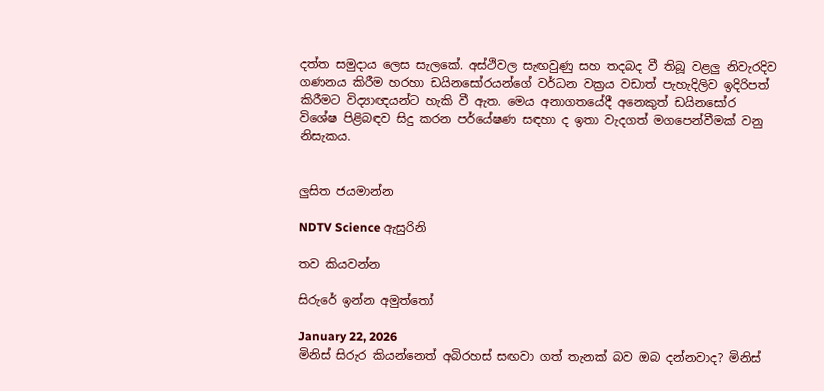දත්ත සමුදාය ලෙස සැලකේ. අස්ථිවල සැඟවුණු සහ තදබද වී තිබූ වළලු නිවැරදිව ගණනය කිරීම හරහා ඩයිනසෝරයන්ගේ වර්ධන වක්‍රය වඩාත් පැහැදිලිව ඉදිරිපත් කිරීමට විද්‍යාඥයන්ට හැකි වී ඇත. මෙය අනාගතයේදී අනෙකුත් ඩයිනසෝර විශේෂ පිළිබඳව සිදු කරන පර්යේෂණ සඳහා ද ඉතා වැදගත් මගපෙන්වීමක් වනු නිසැකය.


ලුසිත ජයමාන්න

NDTV Science ඇසුරිනි

තව කියවන්න

සිරුරේ ඉන්න අමුත්තෝ

January 22, 2026
මිනිස් සිරුර කියන්නෙත් අබිරහස් සඟවා ගත් තැනක් බව ඔබ දන්නවාද? මිනිස්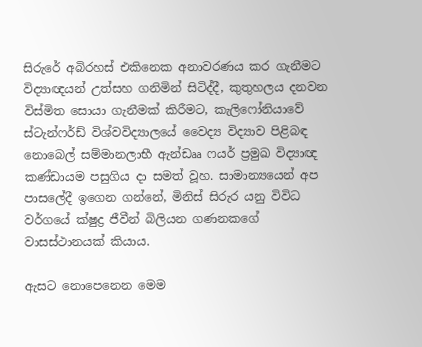සිරුරේ අබිරහස් එකිනෙක අනාවරණය කර ගැනීමට විද්‍යාඥයන් උත්සහ ගනිමින් සිටිද්දී, කුතුහලය දනවන‍ විස්මිත සොයා ගැනීමක් කිරීමට, කැලිෆෝනියාවේ ස්ටැන්ෆර්ඩ් විශ්වවිද්‍යාලයේ වෛද්‍ය විද්‍යාව පිළිබඳ නොබෙල් සම්මානලාභී ඇන්ඩෲ ෆයර් ප්‍රමුඛ විද්‍යාඥ කණ්ඩායම පසුගිය දා සමත් වූහ. සාමාන්‍යයෙන් අප පාසලේදී ඉගෙන ගන්නේ, මිනිස් සිරුර යනු විවිධ වර්ගයේ ක්ෂුද්‍ර ජීවීන් බිලියන ගණනකගේ වාසස්ථානයක් කියාය.

ඇසට නොපෙනෙන මෙම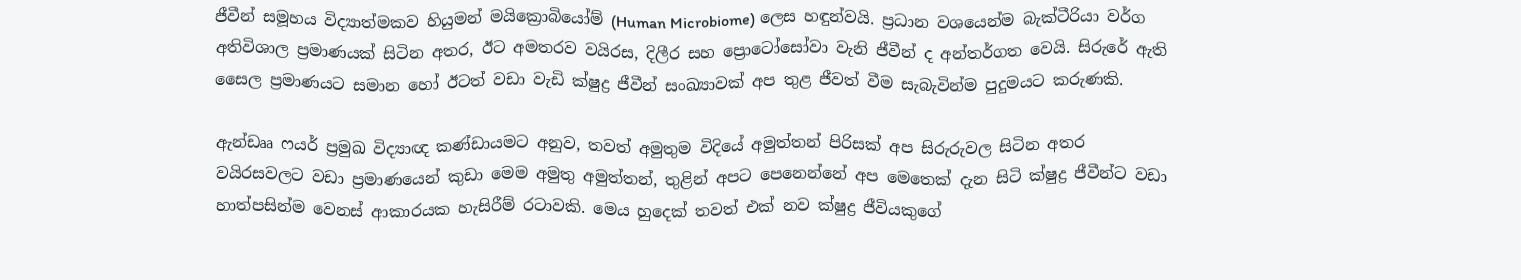ජීවීන් සමූහය විද්‍යාත්මකව හියුමන් මයික්‍රොබියෝම් (Human Microbiome) ලෙස හඳුන්වයි. ප්‍රධාන වශයෙන්ම බැක්ටීරියා වර්ග අතිවිශාල ප්‍රමාණයක් සිටින අතර, ඊට අමතරව වයිරස, දිලීර සහ ප්‍රොටෝසෝවා වැනි ජීවීන් ද අන්තර්ගත වෙයි. සිරුරේ ඇති සෛල ප්‍රමාණයට සමාන හෝ ඊටත් වඩා වැඩි ක්ෂුද්‍ර ජීවීන් සංඛ්‍යාවක් අප තුළ ජීවත් වීම සැබැවින්ම පුදුමයට කරුණකි.

ඇන්ඩෲ ෆයර් ප්‍රමුඛ විද්‍යාඥ කණ්ඩායමට අනුව, තවත් අමුතුම විදියේ අමුත්තන් පිරිසක් අප සිරුරුවල සිටින අතර වයිරසවලට වඩා ප්‍රමාණයෙන් කුඩා මෙම අමුතු අමුත්තන්, තුළින් අපට පෙනෙන්නේ අප මෙතෙක් දැන සිටි ක්ෂුද්‍ර ජීවීන්ට වඩා හාත්පසින්ම වෙනස් ආකාරයක හැසිරීම් රටාවකි. මෙය හුදෙක් තවත් එක් නව ක්ෂුද්‍ර ජීවියකුගේ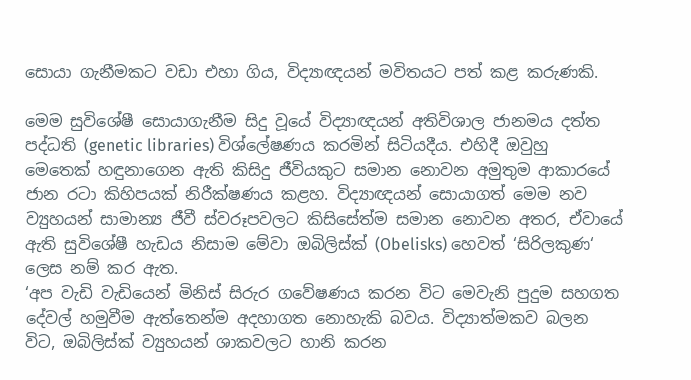සොයා ගැනීමකට වඩා එහා ගිය, විද්‍යාඥයන් මවිතයට පත් කළ කරුණකි.

මෙම සුවිශේෂී සොයාගැනීම සිදු වූයේ විද්‍යාඥයන් අතිවිශාල ජානමය දත්ත පද්ධති (genetic libraries) විශ්ලේෂණය කරමින් සිටියදීය. එහිදී ඔවුහු මෙතෙක් හඳුනාගෙන ඇති කිසිදු ජීවියකුට සමාන නොවන අමුතුම ආකාරයේ ජාන රටා කිහිපයක් නිරීක්ෂණය කළහ. විද්‍යාඥයන් සොයාගත් මෙම නව ව්‍යුහයන් සාමාන්‍ය ජීවී ස්වරූපවලට කිසිසේත්ම සමාන නොවන අතර, ඒවායේ ඇති සුවිශේෂී හැඩය නිසාම මේවා ඔබිලිස්ක් (Obelisks) හෙවත් ‘සිරිලකුණ‘ ලෙස නම් කර ඇත.
‘අප වැඩි වැඩියෙන් මිනිස් සිරුර ගවේෂණය කරන විට මෙවැනි පුදුම සහගත දේවල් හමුවීම ඇත්තෙන්ම අදහාගත නොහැකි බවය. විද්‍යාත්මකව බලන විට, ඔබිලිස්ක් ව්‍යුහයන් ශාකවලට හානි කරන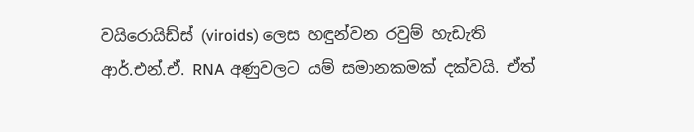වයිරොයිඩ්ස් (viroids) ලෙස හඳුන්වන රවුම් හැඩැති ආර්.එන්.ඒ. RNA අණුවලට යම් සමානකමක් දක්වයි. ඒත්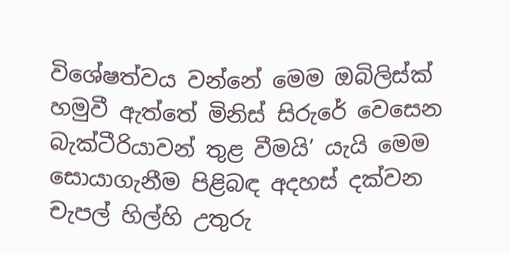විශේෂත්වය වන්නේ මෙම ඔබිලිස්ක් හමුවී ඇත්තේ මිනිස් සිරුරේ වෙසෙන බැක්ටීරියාවන් තුළ වීමයි’ යැයි මෙම සොයාගැනීම පිළිබඳ අදහස් දක්වන චැපල් හිල්හි උතුරු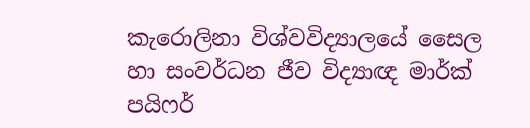කැරොලිනා විශ්වවිද්‍යාලයේ සෛල හා සංවර්ධන ජීව විද්‍යාඥ මාර්ක් පයිෆර්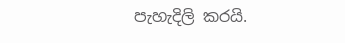පැහැදිලි කරයි.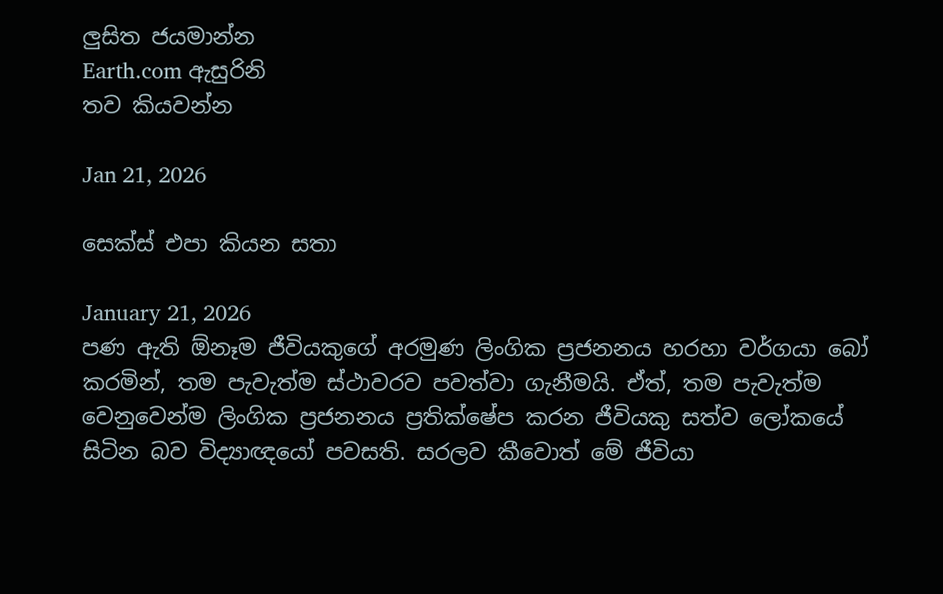ලුසිත ජයමාන්න
Earth.com ඇසුරිනි
තව කියවන්න

Jan 21, 2026

සෙක්ස් එපා කියන සතා

January 21, 2026
පණ ඇති ඕනෑම ජීවියකුගේ අරමුණ ලිංගික ප්‍රජනනය හරහා වර්ගයා බෝ කරමින්, තම පැවැත්ම ස්ථාවරව පවත්වා ගැනීමයි. ඒත්, තම පැවැත්ම වෙනුවෙන්ම ලිංගික ප්‍රජනනය ප්‍රතික්ෂේප කරන ජීවියකු සත්ව ලෝකයේ සිටින බව විද්‍යාඥයෝ පවසති. සරලව කීවොත් මේ ජීවියා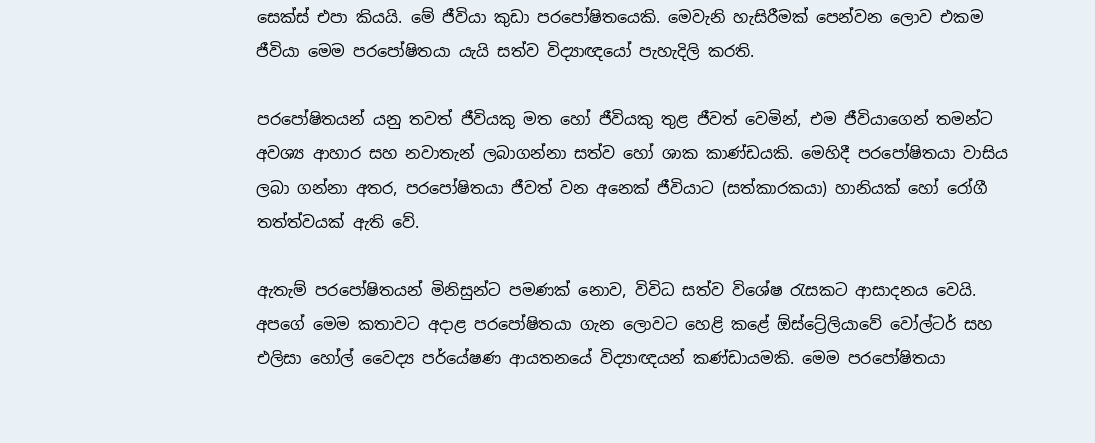සෙක්ස් එපා කියයි. මේ ජීවියා කුඩා පරපෝෂිතයෙකි. මෙවැනි හැසිරීමක් පෙන්වන ලොව එකම ජීවියා මෙම පරපෝෂිතයා යැයි සත්ව විද්‍යාඥයෝ පැහැදිලි කරති.

පරපෝෂිතයන් යනු තවත් ජීවියකු මත හෝ ජීවියකු තුළ ජීවත් වෙමින්, එම ජීවියාගෙන් තමන්ට අවශ්‍ය ආහාර සහ නවාතැන් ලබාගන්නා සත්ව හෝ ශාක කාණ්ඩයකි. මෙහිදී පරපෝෂිතයා වාසිය ලබා ගන්නා අතර, පරපෝෂිතයා ජීවත් වන අනෙක් ජීවියාට (සත්කාරකයා) හානියක් හෝ රෝගී තත්ත්වයක් ඇති වේ.

ඇතැම් පරපෝෂිතයන් මිනිසුන්ට පමණක් නොව, විවිධ සත්ව විශේෂ රැසකට ආසාදනය වෙයි. අපගේ මෙම කතාවට අදාළ පරපෝෂිතයා ගැන ලොවට හෙළි කළේ ඕස්ට්‍රේලියාවේ වෝල්ටර් සහ එලිසා හෝල් වෛද්‍ය පර්යේෂණ ආයතනයේ විද්‍යාඥයන් කණ්ඩායමකි. මෙම පරපෝෂිතයා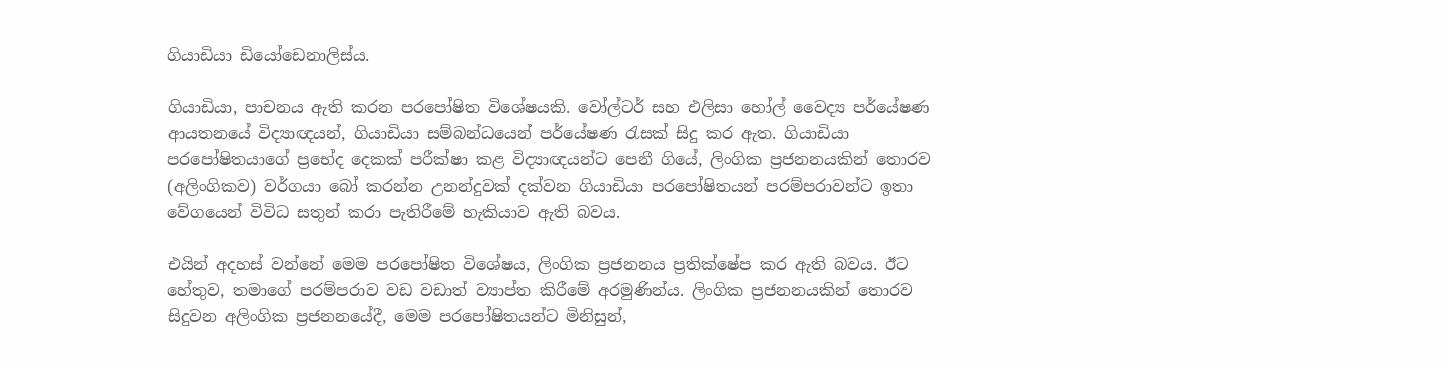ගියාඩියා ඩියෝඩෙනාලිස්ය.

ගියාඩියා, පාචනය ඇති කරන පරපෝෂිත විශේෂයකි. වෝල්ටර් සහ එලිසා හෝල් වෛද්‍ය පර්යේෂණ ආයතනයේ විද්‍යාඥයන්, ගියාඩියා සම්බන්ධයෙන් පර්යේෂණ රැසක් සිදු කර ඇත. ගියාඩියා පරපෝෂිතයාගේ ප්‍රභේද දෙකක් පරීක්ෂා කළ විද්‍යාඥයන්ට පෙනී ගියේ, ලිංගික ප්‍රජනනයකින් තොරව (අලිංගිකව) වර්ගයා බෝ කරන්න උනන්දුවක් දක්වන ගියාඩියා පරපෝෂිතයන් පරම්පරාවන්ට ඉතා වේගයෙන් විවිධ සතුන් කරා පැතිරීමේ හැකියාව ඇති බවය.

එයින් අදහස් වන්නේ මෙම පරපෝෂිත විශේෂය, ලිංගික ප්‍රජනනය ප්‍රතික්ෂේප කර ඇති බවය. ඊට හේතුව, තමාගේ පරම්පරාව වඩ වඩාත් ව්‍යාප්ත කිරීමේ අරමුණින්ය. ලිංගික ප්‍රජනනයකින් තොරව සිදුවන අලිංගික ප්‍රජනනයේදී, මෙම පරපෝෂිතයන්ට මිනිසුන්,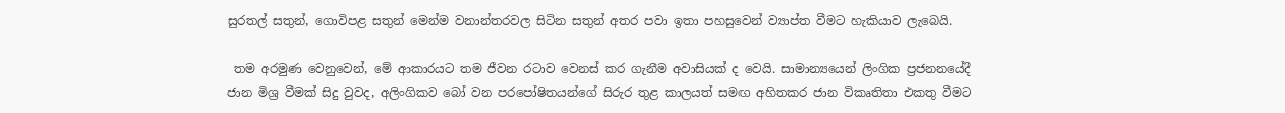සුරතල් සතුන්, ගොවිපළ සතුන් මෙන්ම වනාන්තරවල සිටින සතුන් අතර පවා ඉතා පහසුවෙන් ව්‍යාප්ත වීමට හැකියාව ලැබෙයි.

 තම අරමුණ වෙනුවෙන්, මේ ආකාරයට තම ජීවන රටාව වෙනස් කර ගැනීම අවාසියක් ද වෙයි. සාමාන්‍යයෙන් ලිංගික ප්‍රජනනයේදී ජාන මිශ්‍ර වීමක් සිදු වුවද, අලිංගිකව බෝ වන පරපෝෂිතයන්ගේ සිරුර තුළ කාලයත් සමඟ අහිතකර ජාන විකෘතිතා එකතු වීමට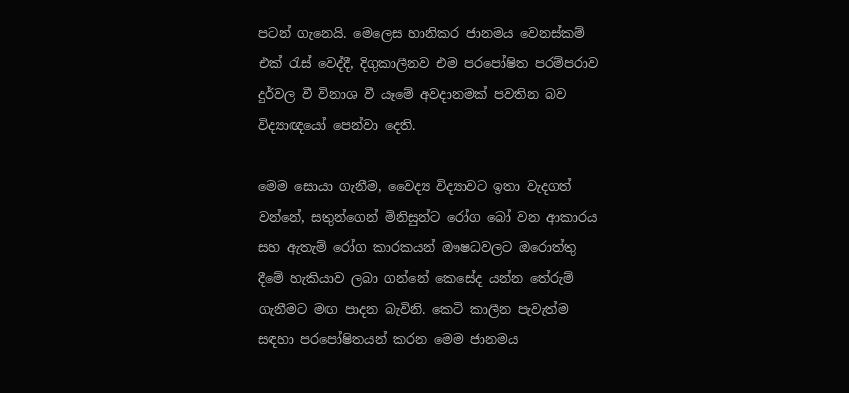පටන් ගැනෙයි. මෙලෙස හානිකර ජානමය වෙනස්කම් එක් රැස් වෙද්දී, දිගුකාලීනව එම පරපෝෂිත පරම්පරාව දුර්වල වී විනාශ වී යෑමේ අවදානමක් පවතින බව විද්‍යාඥයෝ පෙන්වා දෙති.

මෙම සොයා ගැනීම, වෛද්‍ය විද්‍යාවට ඉතා වැදගත් වන්නේ, සතුන්ගෙන් මිනිසුන්ට රෝග බෝ වන ආකාරය සහ ඇතැම් රෝග කාරකයන් ඖෂධවලට ඔරොත්තු දීමේ හැකියාව ලබා ගන්නේ කෙසේද යන්න තේරුම් ගැනීමට මඟ පාදන බැවිනි. කෙටි කාලීන පැවැත්ම සඳහා පරපෝෂිතයන් කරන මෙම ජානමය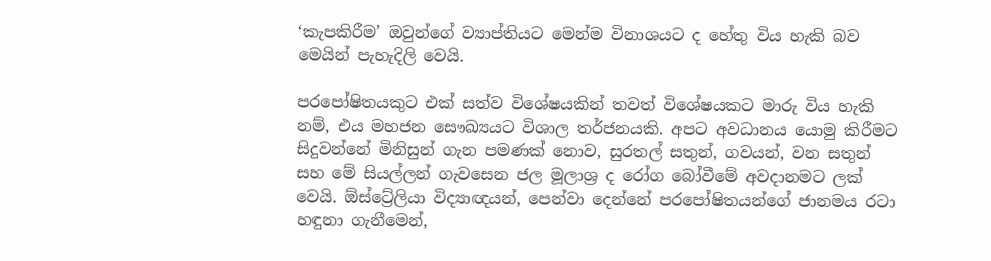‘කැපකිරීම’ ඔවුන්ගේ ව්‍යාප්තියට මෙන්ම විනාශයට ද හේතු විය හැකි බව මෙයින් පැහැදිලි වෙයි.

පරපෝෂිතයකුට එක් සත්ව විශේෂයකින් තවත් විශේෂයකට මාරු විය හැකි නම්, එය මහජන සෞඛ්‍යයට විශාල තර්ජනයකි. අපට අවධානය යොමු කිරීමට සිදුවන්නේ මිනිසුන් ගැන පමණක් නොව, සුරතල් සතුන්, ගවයන්, වන සතුන් සහ මේ සියල්ලන් ගැවසෙන ජල මූලාශ්‍ර ද රෝග බෝවීමේ අවදානමට ලක් වෙයි. ඕස්ට්‍රේලියා විද්‍යාඥයන්, පෙන්වා දෙන්නේ පරපෝෂිතයන්ගේ ජානමය රටා හඳුනා ගැනීමෙන්,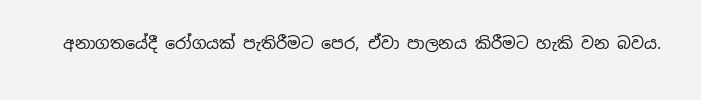අනාගතයේදී රෝගයක් පැතිරීමට පෙර, ඒවා පාලනය කිරීමට හැකි වන බවය.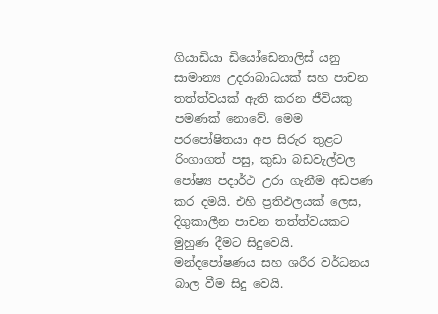ගියාඩියා ඩියෝඩෙනාලිස් යනු සාමාන්‍ය උදරාබාධයක් සහ පාචන තත්ත්වයක් ඇති කරන ජීවියකු පමණක් නොවේ. මෙම පරපෝෂිතයා අප සිරුර තුළට රිංගාගත් පසු, කුඩා බඩවැල්වල පෝෂ්‍ය පදාර්ථ උරා ගැනීම අඩපණ කර දමයි. එහි ප්‍රතිඵලයක් ලෙස, දිගුකාලීන පාචන තත්ත්වයකට මුහුණ දීමට සිදුවෙයි. මන්දපෝෂණය සහ ශරීර වර්ධනය බාල වීම සිදු වෙයි.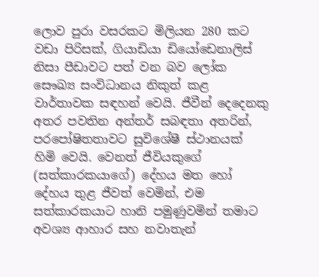ලොව පුරා වසරකට මිලියන 280 කට වඩා පිරිසක්, ගියාඩියා ඩියෝඩෙනාලිස් නිසා පීඩාවට පත් වන බව ලෝක සෞඛ්‍ය සංවිධානය නිකුත් කළ වාර්තාවක සඳහන් වෙයි. ජීවීන් දෙදෙනකු අතර පවතින අන්තර් සබඳතා අතරින්, පරපෝෂිතතාවට සුවිශේෂී ස්ථානයක් හිමි වෙයි. වෙනත් ජීවියකුගේ (සත්කාරකයාගේ) දේහය මත හෝ දේහය තුළ ජීවත් වෙමින්, එම සත්කාරකයාට හානි පමුණුවමින් තමාට අවශ්‍ය ආහාර සහ නවාතැන්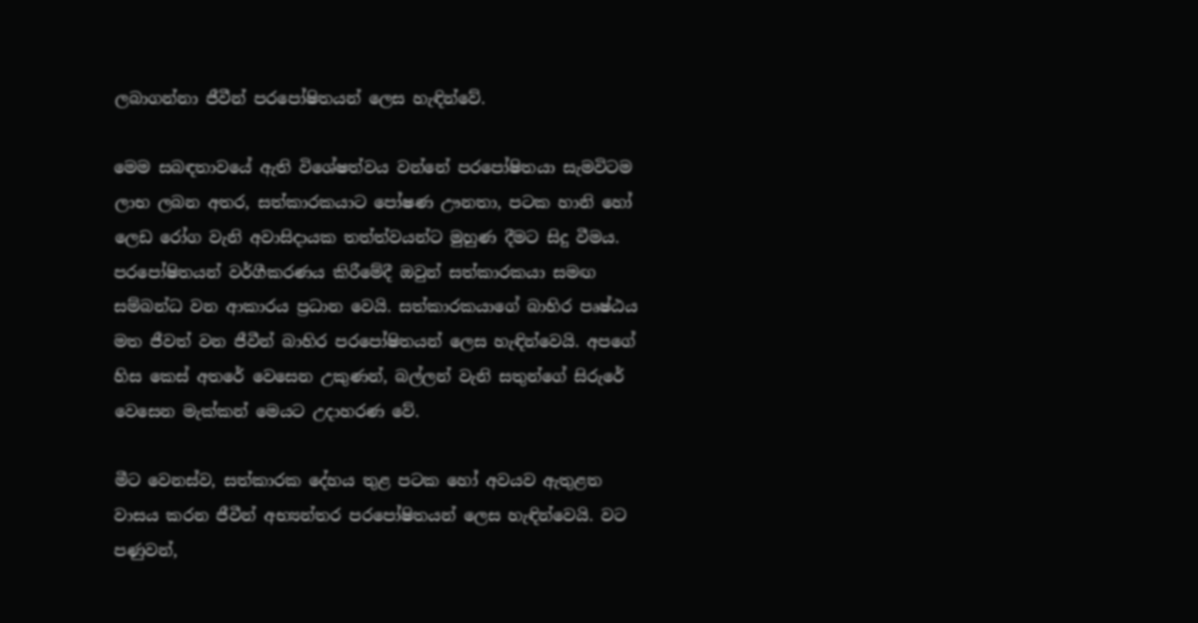ලබාගන්නා ජීවීන් පරපෝෂිතයන් ලෙස හැඳින්වේ.

මෙම සබඳතාවයේ ඇති විශේෂත්වය වන්නේ පරපෝෂිතයා සැමවිටම ලාභ ලබන අතර, සත්කාරකයාට පෝෂණ ඌනතා, පටක හානි හෝ ලෙඩ රෝග වැනි අවාසිදායක තත්ත්වයන්ට මුහුණ දීමට සිදු වීමය. පරපෝෂිතයන් වර්ගීකරණය කිරීමේදී ඔවුන් සත්කාරකයා සමඟ සම්බන්ධ වන ආකාරය ප්‍රධාන වෙයි. සත්කාරකයාගේ බාහිර පෘෂ්ඨය මත ජීවත් වන ජීවීන් බාහිර පරපෝෂිතයන් ලෙස හැඳින්වෙයි. අපගේ හිස කෙස් අතරේ වෙසෙන උකුණන්, බල්ලන් වැනි සතුන්ගේ සිරුරේ වෙසෙන මැක්කන් මෙයට උදාහරණ වේ.

මීට වෙනස්ව, සත්කාරක දේහය තුළ පටක හෝ අවයව ඇතුළත වාසය කරන ජීවීන් අභ්‍යන්තර පරපෝෂිතයන් ලෙස හැඳින්වෙයි. වට පණුවන්,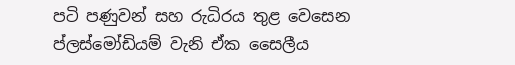පටි පණුවන් සහ රුධිරය තුළ වෙසෙන ප්ලස්මෝඩියම් වැනි ඒක සෛලීය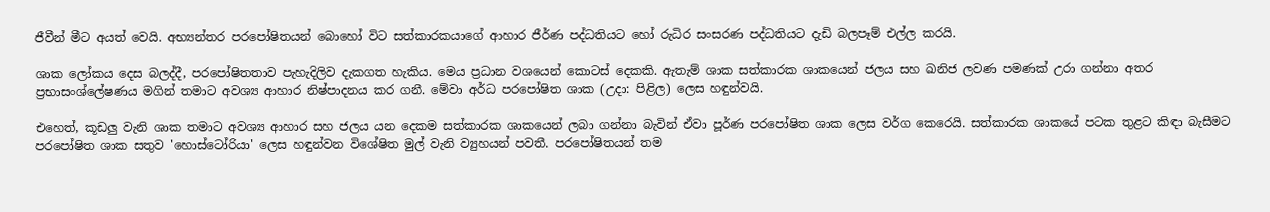ජීවීන් මීට අයත් වෙයි. අභ්‍යන්තර පරපෝෂිතයන් බොහෝ විට සත්කාරකයාගේ ආහාර ජීර්ණ පද්ධතියට හෝ රුධිර සංසරණ පද්ධතියට දැඩි බලපෑම් එල්ල කරයි.

ශාක ලෝකය දෙස බලද්දී, පරපෝෂිතතාව පැහැදිලිව දැකගත හැකිය. මෙය ප්‍රධාන වශයෙන් කොටස් දෙකකි. ඇතැම් ශාක සත්කාරක ශාකයෙන් ජලය සහ ඛනිජ ලවණ පමණක් උරා ගන්නා අතර ප්‍රභාසංශ්ලේෂණය මගින් තමාට අවශ්‍ය ආහාර නිෂ්පාදනය කර ගනී. මේවා අර්ධ පරපෝෂිත ශාක (උදා: පිළිල) ලෙස හඳුන්වයි.

එහෙත්, කූඩලු වැනි ශාක තමාට අවශ්‍ය ආහාර සහ ජලය යන දෙකම සත්කාරක ශාකයෙන් ලබා ගන්නා බැවින් ඒවා පූර්ණ පරපෝෂිත ශාක ලෙස වර්ග කෙරෙයි. සත්කාරක ශාකයේ පටක තුළට කිඳා බැසීමට පරපෝෂිත ශාක සතුව 'හොස්ටෝරියා' ලෙස හඳුන්වන විශේෂිත මුල් වැනි ව්‍යුහයන් පවතී. පරපෝෂිතයන් තම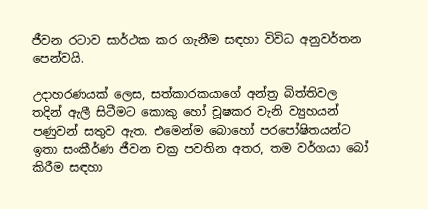ජීවන රටාව සාර්ථක කර ගැනීම සඳහා විවිධ අනුවර්තන පෙන්වයි.

උදාහරණයක් ලෙස, සත්කාරකයාගේ අන්ත්‍ර බිත්තිවල තදින් ඇලී සිටීමට කොකු හෝ චූෂකර වැනි ව්‍යුහයන් පණුවන් සතුව ඇත. එමෙන්ම බොහෝ පරපෝෂිතයන්ට ඉතා සංකීර්ණ ජීවන චක්‍ර පවතින අතර, තම වර්ගයා බෝ කිරීම සඳහා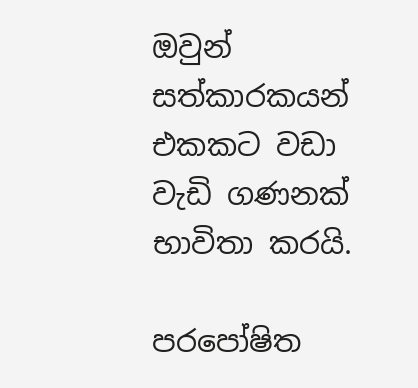ඔවුන් සත්කාරකයන් එකකට වඩා වැඩි ගණනක් භාවිතා කරයි.

පරපෝෂිත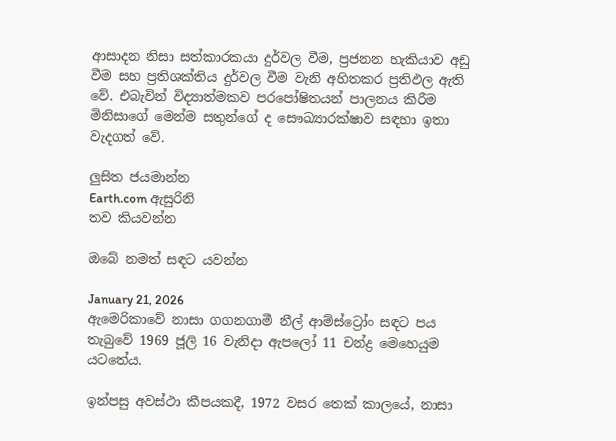ආසාදන නිසා සත්කාරකයා දුර්වල වීම, ප්‍රජනන හැකියාව අඩු වීම සහ ප්‍රතිශක්තිය දුර්වල වීම වැනි අහිතකර ප්‍රතිඵල ඇති වේ. එබැවින් විද්‍යාත්මකව පරපෝෂිතයන් පාලනය කිරීම මිනිසාගේ මෙන්ම සතුන්ගේ ද සෞඛ්‍යාරක්ෂාව සඳහා ඉතා වැදගත් වේ.

ලුසිත ජයමාන්න
Earth.com ඇසුරිනි
තව කියවන්න

ඔබේ නමත් සඳට යවන්න‍

January 21, 2026
ඇමෙරිකාවේ නාසා ගගනගාමී නීල් ආම්ස්ට්‍රෝං සඳට පය තැබුවේ 1969 ජූලි 16 වැනිදා ඇපලෝ 11 චන්ද්‍ර මෙහෙයුම යටතේය.

ඉන්පසු අවස්ථා කීපයකදී, 1972 වසර තෙක් කාලයේ, නාසා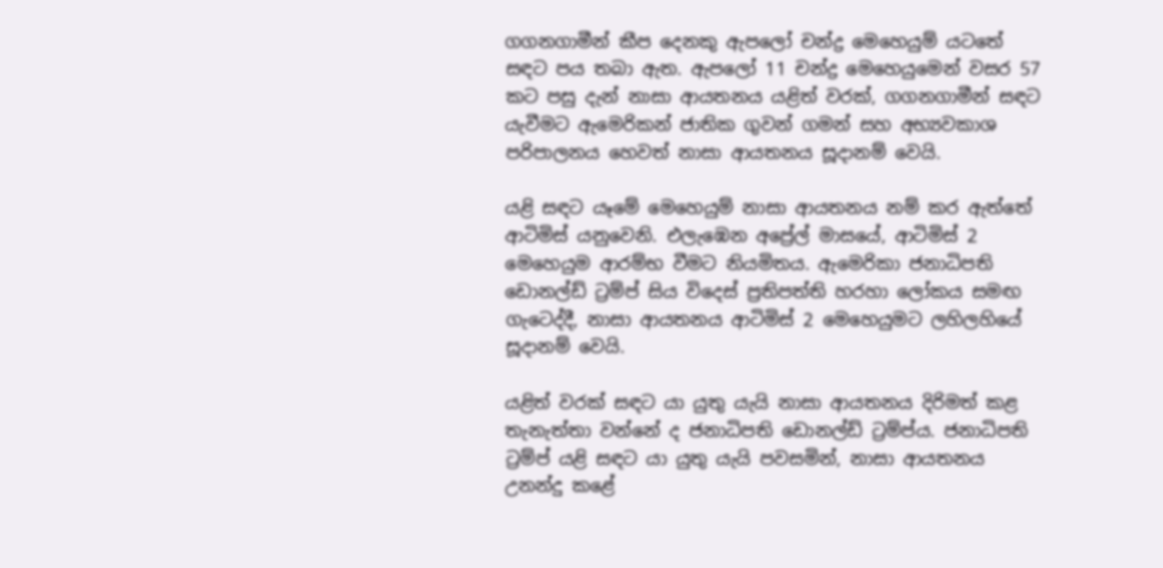ගගනගාමීන් කීප දෙනකු ඇපලෝ චන්ද්‍ර මෙහෙයුම් යටතේ සඳට පය තබා ඇත. ඇපලෝ 11 චන්ද්‍ර මෙහෙයුමෙන් වසර 57 කට පසු දැන් නාසා ආයතනය යළිත් වරක්, ගගනගාමීන් සඳට යැවීමට ඇමෙරිකන් ජාතික ගුවන් ගමන් සහ අභ්‍යවකාශ පරිපාලනය හෙවත් නාසා ආයතනය සූදානම් වෙයි.

යළි සඳට යෑමේ මෙහෙයුම් නාසා ආයතනය නම් කර ඇත්තේ ආටිමිස් යනුවෙනි. එලැඹෙන අප්‍රේල් මාසයේ, ආටිමිස් 2 මෙහෙයුම ආරම්භ වීමට නියමිතය. ඇමෙරිකා ජනාධිපති ඩොනල්ඩ් ට්‍රම්ප් සිය විදෙස් ප්‍රතිපත්ති හරහා ලෝකය සමඟ ගැටෙද්දී, නාසා ආයතනය ආටිමිස් 2 මෙහෙයුමට ලහිලහියේ සූදානම් වෙයි.

යළිත් වරක් සඳට යා යුතු යැයි නාසා ආයතනය දිරිමත් කළ තැනැත්තා වන්නේ ද ජනාධිපති ඩොනල්ඩ් ට්‍රම්ප්ය. ජනාධිපති ට්‍රම්ප් යළි සඳට යා යුතු යැයි පවසමින්, නාසා ආයතනය උනන්දු කළේ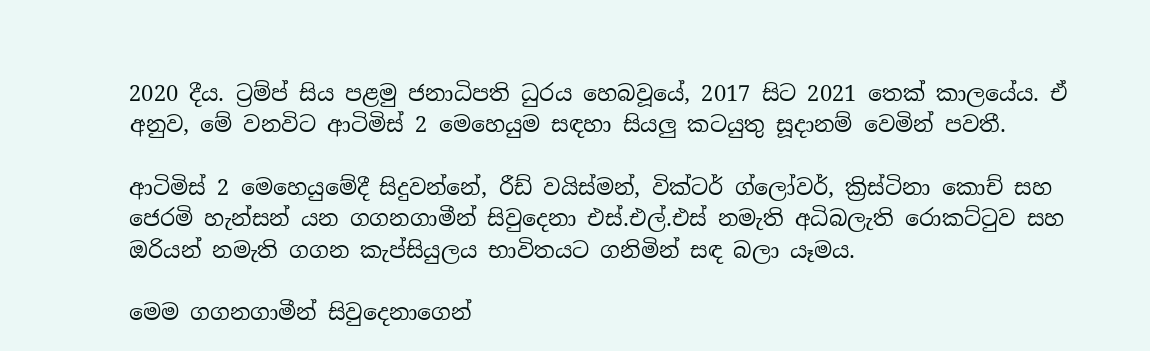2020 දීය. ට්‍රම්ප් සිය පළමු ජනාධිපති ධුරය හෙබවූයේ, 2017 සිට 2021 තෙක් කාලයේය. ඒ අනුව, මේ වනවිට ආටිමිස් 2 මෙහෙයුම සඳහා සියලු කටයුතු සූදානම් වෙමින් පවතී.

ආටිමිස් 2 මෙහෙයුමේදී සිදුවන්නේ, රීඩ් වයිස්මන්, වික්ටර් ග්ලෝවර්, ක්‍රිස්ටිනා කොච් සහ ජෙරමි හැන්සන් යන ගගනගාමීන් සිවුදෙනා එස්.එල්.එස් නමැති අධිබලැති රොකට්ටුව සහ ඔරියන් නමැති ගගන කැප්සියුලය භාවිතයට ගනිමින් සඳ බලා යෑමය.

මෙම ගගනගාමීන් සිවුදෙනාගෙන්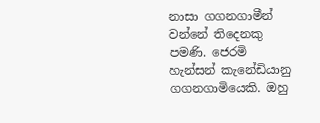නාසා ගගනගාමීන් වන්නේ තිදෙනකු පමණි. ජෙරමි හැන්සන් කැනේඩියානු ගගනගාමියෙකි. ඔහු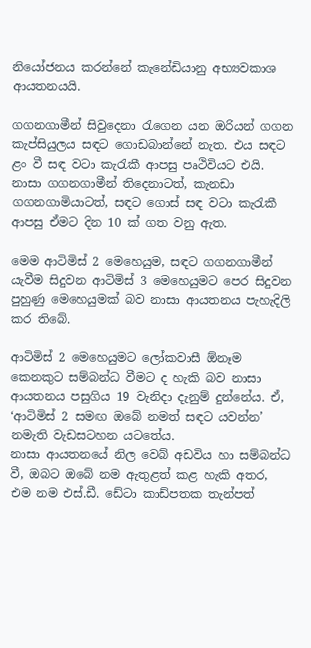නියෝජනය කරන්නේ කැනේඩියානු අභ්‍යවකාශ ආයතනයයි.

ගගනගාමීන් සිවුදෙනා රැගෙන යන ඔරියන් ගගන කැප්සියුලය සඳට ගොඩබාන්නේ නැත. එය සඳට ළං වී සඳ වටා කැරැකී ආපසු පෘථිවියට එයි. නාසා ගගනගාමීන් තිදෙනාටත්, කැනඩා ගගනගාමියාටත්, සඳට ගොස් සඳ වටා කැරැකී ආපසු ඒමට දින 10 ක් ගත වනු ඇත.

මෙම ආටිමිස් 2 මෙහෙයුම, සඳට ගගනගාමීන් යැවීම සිදුවන ආටිමිස් 3 මෙහෙයුමට පෙර සිදුවන පුහුණු මෙහෙයුමක් බව නාසා ආයතනය පැහැදිලි කර තිබේ.

ආටිමිස් 2 මෙහෙයුමට ලෝකවාසී ඕනෑම කෙනකුට සම්බන්ධ වීමට ද හැකි බව නාසා ආයතනය පසුගිය 19 වැනිදා දැනුම් දුන්නේය. ඒ, ‘ආටිමිස් 2 සමඟ ඔබේ නමත් සඳට යවන්න’ නමැති වැඩසටහන යටතේය.
නාසා ආයතනයේ නිල වෙබ් අඩවිය හා සම්බන්ධ වී, ඔබට ඔබේ නම ඇතුළත් කළ හැකි අතර, එම නම එස්.ඩී. ඩේටා කාඩ්පතක තැන්පත්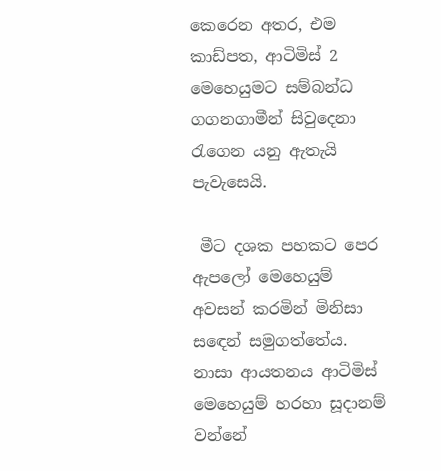කෙරෙන අතර, එම කාඩ්පත, ආටිමිස් 2 මෙහෙයුමට සම්බන්ධ ගගනගාමීන් සිවුදෙනා රැගෙන යනු ඇතැයි පැවැසෙයි.

 මීට දශක පහකට පෙර ඇපලෝ මෙහෙයුම් අවසන් කරමින් මිනිසා සඳෙන් සමුගත්තේය. නාසා ආයතනය ආටිමිස් මෙහෙයුම් හරහා සූදානම් වන්නේ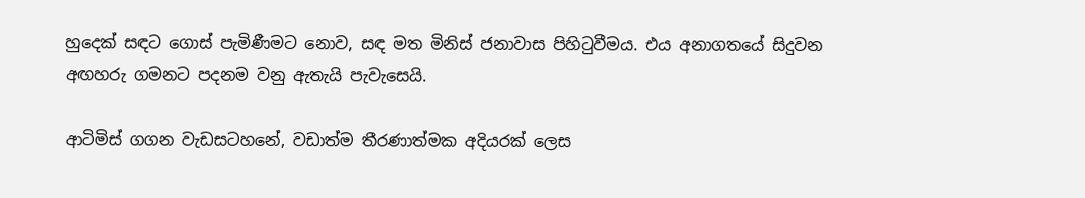හුදෙක් සඳට ගොස් පැමිණීමට නොව, සඳ මත මිනිස් ජනාවාස පිහිටුවීමය. එය අනාගතයේ සිදුවන අඟහරු ගමනට පදනම වනු ඇතැයි පැවැසෙයි.

ආටිමිස් ගගන වැඩසටහනේ, වඩාත්ම තීරණාත්මක අදියරක් ලෙස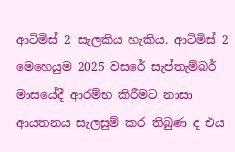ආටිමිස් 2 සැලකිය හැකිය. ආටිමිස් 2 මෙහෙයුම 2025 වසරේ සැප්තැම්බර් මාසයේදී ආරම්භ කිරීමට නාසා ආයතනය සැලසුම් කර තිබුණ ද එය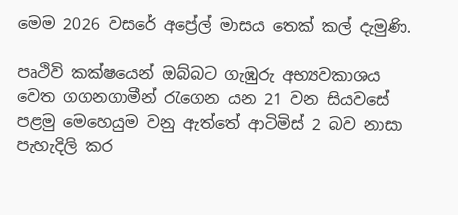මෙම 2026 වසරේ අප්‍රේල් මාසය තෙක් කල් දැමුණි.

පෘථිවි කක්ෂයෙන් ඔබ්බට ගැඹුරු අභ්‍යවකාශය වෙත ගගනගාමීන් රැගෙන යන 21 වන සියවසේ පළමු මෙහෙයුම වනු ඇත්තේ ආටිමිස් 2 බව නාසා පැහැදිලි කර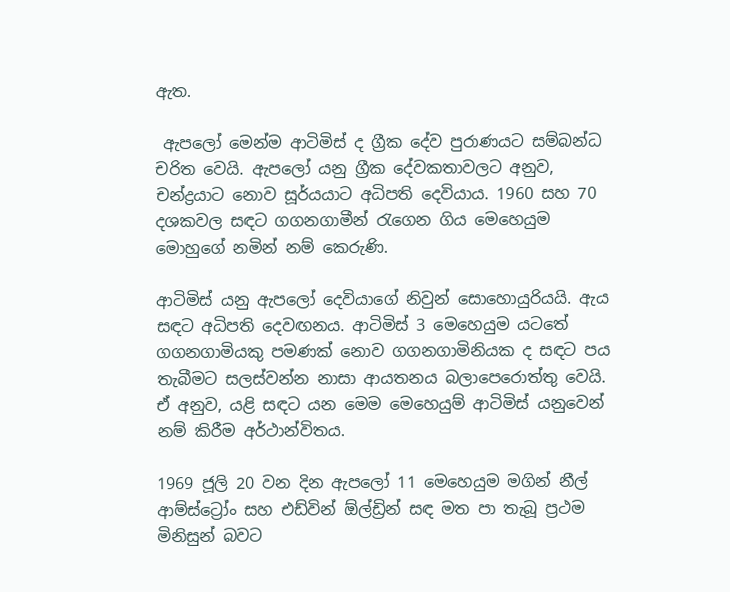ඇත.

 ඇපලෝ මෙන්ම ආටිමිස් ද ග්‍රීක දේව පුරාණයට සම්බන්ධ චරිත වෙයි. ඇපලෝ යනු ග්‍රීක දේවකතාවලට අනුව, චන්ද්‍රයාට නොව සූර්යයාට අධිපති දෙවියාය. 1960 සහ 70 දශකවල සඳට ගගනගාමීන් රැගෙන ගිය මෙහෙයුම මොහුගේ නමින් නම් කෙරුණි.

ආටිමිස් යනු ඇපලෝ දෙවියාගේ නිවුන් සොහොයුරියයි. ඇය සඳට අධිපති දෙවඟනය. ආටිමිස් 3 මෙහෙයුම යටතේ ගගනගාමියකු පමණක් නොව ගගනගාමිනියක ද සඳට පය තැබීමට සලස්වන්න නාසා ආයතනය බලාපෙරොත්තු වෙයි. ඒ අනුව, යළි සඳට යන මෙම මෙහෙයුම් ආටිමිස් යනුවෙන් නම් කිරීම අර්ථාන්විතය.

1969 ජූලි 20 වන දින ඇපලෝ 11 මෙහෙයුම මගින් නීල් ආම්ස්ට්‍රෝං සහ එඩ්වින් ඕල්ඩ්‍රින් සඳ මත පා තැබූ ප්‍රථම මිනිසුන් බවට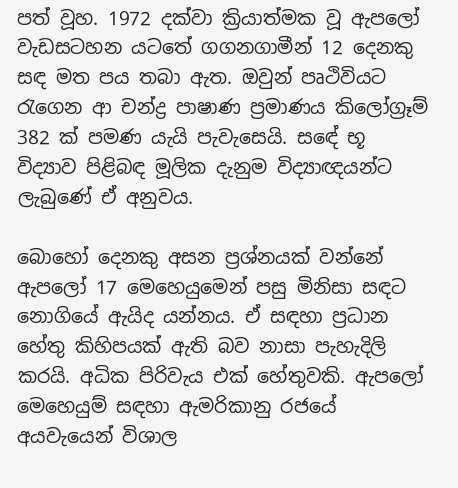පත් වූහ. 1972 දක්වා ක්‍රියාත්මක වූ ඇපලෝ වැඩසටහන යටතේ ගගනගාමීන් 12 දෙනකු සඳ මත පය තබා ඇත. ඔවුන් පෘථිවියට රැගෙන ආ චන්ද්‍ර පාෂාණ ප්‍රමාණය කිලෝග්‍රෑම් 382 ක් පමණ යැයි පැවැසෙයි. සඳේ භූ විද්‍යාව පිළිබඳ මූලික දැනුම විද්‍යාඥයන්ට ලැබුණේ ඒ අනුවය.

බොහෝ දෙනකු අසන ප්‍රශ්නයක් වන්නේ ඇපලෝ 17 මෙහෙයුමෙන් පසු මිනිසා සඳට නොගියේ ඇයිද යන්නය. ඒ සඳහා ප්‍රධාන හේතු කිහිපයක් ඇති බව නාසා පැහැදිලි කරයි. අධික පිරිවැය එක් හේතුවකි. ඇපලෝ මෙහෙයුම් සඳහා ඇමරිකානු රජයේ අයවැයෙන් විශාල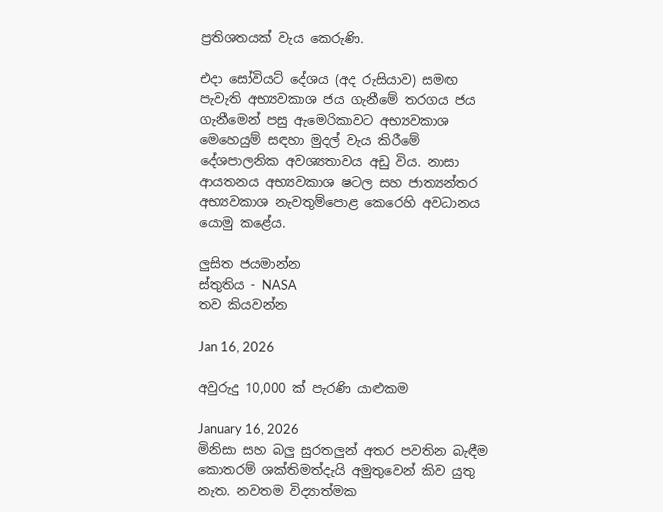ප්‍රතිශතයක් වැය කෙරුණි.

එදා සෝවියට් දේශය (අද රුසියාව) සමඟ පැවැති අභ්‍යවකාශ ජය ගැනීමේ තරගය ජය ගැනීමෙන් පසු ඇමෙරිකාවට අභ්‍යවකාශ මෙහෙයුම් සඳහා මුදල් වැය කිරීමේ දේශපාලනික අවශ්‍යතාවය අඩු විය. නාසා ආයතනය අභ්‍යවකාශ ෂටල සහ ජාත්‍යන්තර අභ්‍යවකාශ නැවතුම්පොළ කෙරෙහි අවධානය යොමු කළේය.

ලුසිත ජයමාන්න
ස්තුතිය - NASA
තව කියවන්න

Jan 16, 2026

අවුරුදු 10,000 ක් පැරණි යාළුකම

January 16, 2026
මිනිසා සහ බලු සුරතලුන් අතර පවතින බැඳීම කොතරම් ශක්තිමත්දැයි අමුතුවෙන් කිව යුතු නැත. නවතම විද්‍යාත්මක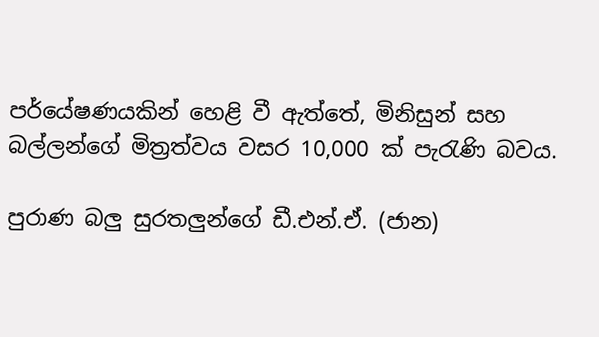පර්යේෂණයකින් හෙළි වී ඇත්තේ, මිනිසුන් සහ බල්ලන්ගේ මිත්‍රත්වය වසර 10,000 ක් පැරැණි බවය.

පුරාණ බලු සුරතලුන්ගේ ඩී.එන්.ඒ. (ජාන)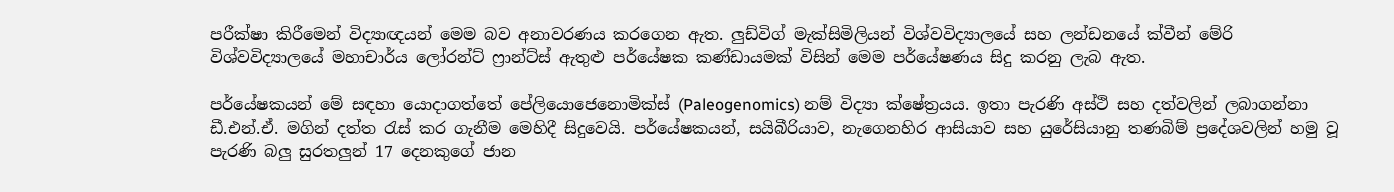පරීක්ෂා කිරීමෙන් විද්‍යාඥයන් මෙම බව අනාවරණය කරගෙන ඇත. ලුඩ්විග් මැක්සිමිලියන් විශ්වවිද්‍යාලයේ සහ ලන්ඩනයේ ක්වීන් මේරි විශ්වවිද්‍යාලයේ මහාචාර්ය ලෝරන්ට් ෆ්‍රාන්ට්ස් ඇතුළු පර්යේෂක කණ්ඩායමක් විසින් මෙම පර්යේෂණය සිදු කරනු ලැබ ඇත.

පර්යේෂකයන් මේ සඳහා යොදාගත්තේ පේලියොජෙනොමික්ස් (Paleogenomics) නම් විද්‍යා ක්ෂේත්‍රයය. ඉතා පැරණි අස්ථි සහ දත්වලින් ලබාගන්නා ඩී.එන්.ඒ. මගින් දත්ත රැස් කර ගැනීම මෙහිදී සිදුවෙයි. පර්යේෂකයන්, සයිබීරියාව, නැගෙනහිර ආසියාව සහ යුරේසියානු තණබිම් ප්‍රදේශවලින් හමු වූ පැරණි බලු සුරතලුන් 17 දෙනකුගේ ජාන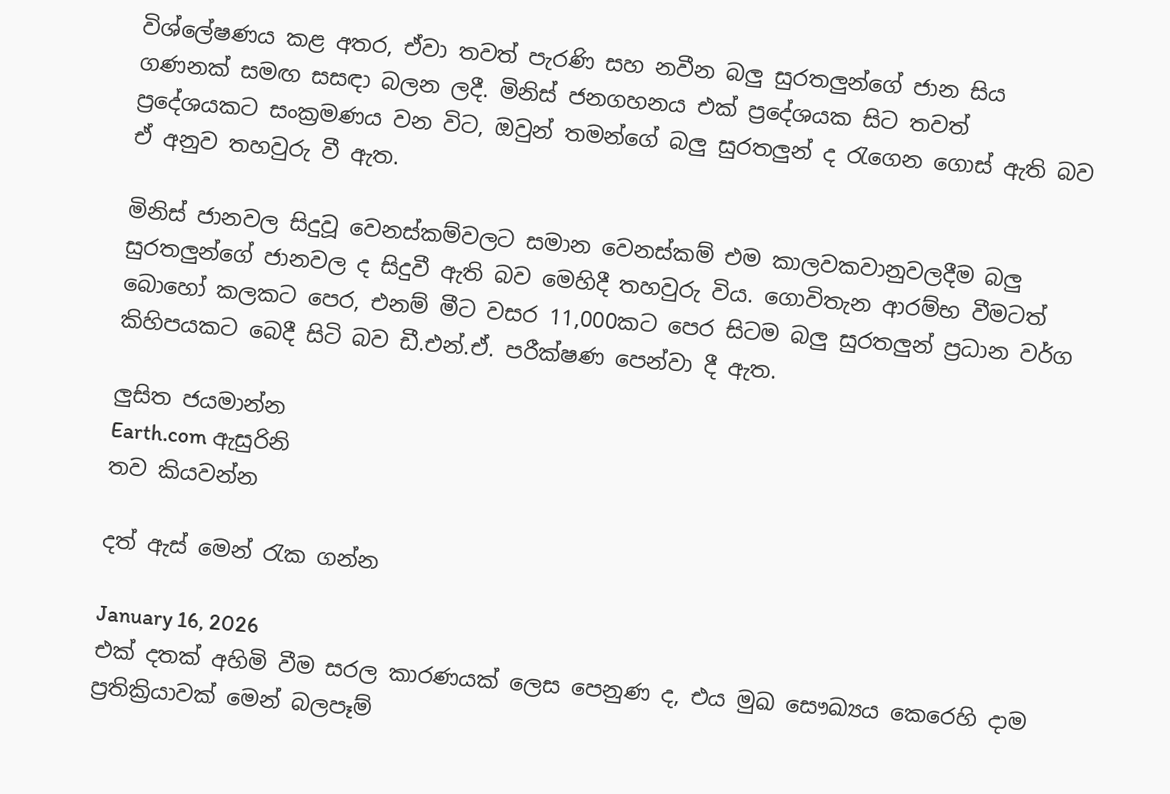විශ්ලේෂණය කළ අතර, ඒවා තවත් පැරණි සහ නවීන බලු සුරතලුන්ගේ ජාන සිය ගණනක් සමඟ සසඳා බලන ලදී. මිනිස් ජනගහනය එක් ප්‍රදේශයක සිට තවත් ප්‍රදේශයකට සංක්‍රමණය වන විට, ඔවුන් තමන්ගේ බලු සුරතලුන් ද රැගෙන ගොස් ඇති බව ඒ අනුව තහවුරු වී ඇත.

මිනිස් ජානවල සිදුවූ වෙනස්කම්වලට සමාන වෙනස්කම් එම කාලවකවානුවලදීම බලු සුරතලුන්ගේ ජානවල ද සිදුවී ඇති බව මෙහිදී තහවුරු විය. ගොවිතැන ආරම්භ වීමටත් බොහෝ කලකට පෙර, එනම් මීට වසර 11,000කට පෙර සිටම බලු සුරතලුන් ප්‍රධාන වර්ග කිහිපයකට බෙදී සිටි බව ඩී.එන්.ඒ. පරීක්ෂණ පෙන්වා දී ඇත.

ලුසිත ජයමාන්න
Earth.com ඇසුරිනි
තව කියවන්න

දත් ඇස් මෙන් රැක ගන්න

January 16, 2026
එක් දතක් අහිමි වීම සරල කාරණයක් ලෙස පෙනුණ ද, එය මුඛ සෞඛ්‍යය කෙරෙහි දාම ප්‍රතික්‍රියාවක් මෙන් බලපෑම්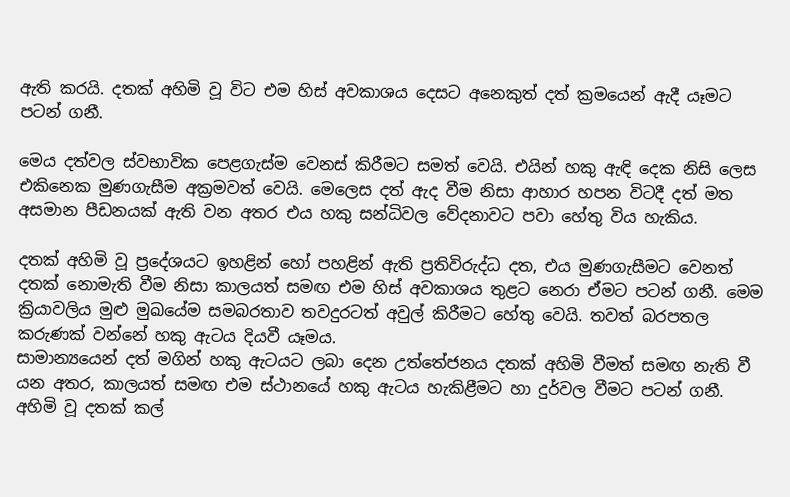ඇති කරයි. දතක් අහිමි වූ විට එම හිස් අවකාශය දෙසට අනෙකුත් දත් ක්‍රමයෙන් ඇදී යෑමට පටන් ගනී.

මෙය දත්වල ස්වභාවික පෙළගැස්ම වෙනස් කිරීමට සමත් වෙයි. එයින් හකු ඇඳි දෙක නිසි ලෙස එකිනෙක මුණගැසීම අක්‍රමවත් වෙයි. මෙලෙස දත් ඇද වීම නිසා ආහාර හපන විටදී දත් මත අසමාන පීඩනයක් ඇති වන අතර එය හකු සන්ධිවල වේදනාවට පවා හේතු විය හැකිය.

දතක් අහිමි වූ ප්‍රදේශයට ඉහළින් හෝ පහළින් ඇති ප්‍රතිවිරුද්ධ දත, එය මුණගැසීමට වෙනත් දතක් නොමැති වීම නිසා කාලයත් සමඟ එම හිස් අවකාශය තුළට නෙරා ඒමට පටන් ගනී. මෙම ක්‍රියාවලිය මුළු මුඛයේම සමබරතාව තවදුරටත් අවුල් කිරීමට හේතු වෙයි. තවත් බරපතල කරුණක් වන්නේ හකු ඇටය දියවී යෑමය.
සාමාන්‍යයෙන් දත් මගින් හකු ඇටයට ලබා දෙන උත්තේජනය දතක් අහිමි වීමත් සමඟ නැති වී යන අතර, කාලයත් සමඟ එම ස්ථානයේ හකු ඇටය හැකිළීමට හා දුර්වල වීමට පටන් ගනී. අහිමි වූ දතක් කල්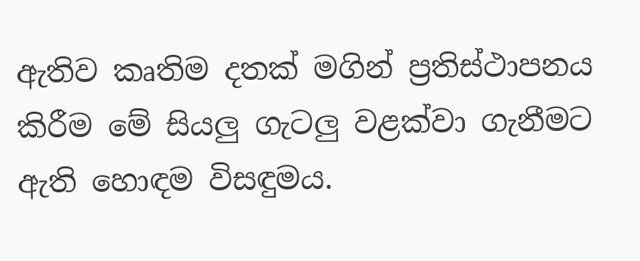ඇතිව කෘතිම දතක් මගින් ප්‍රතිස්ථාපනය කිරීම මේ සියලු ගැටලු වළක්වා ගැනීමට ඇති හොඳම විසඳුමය.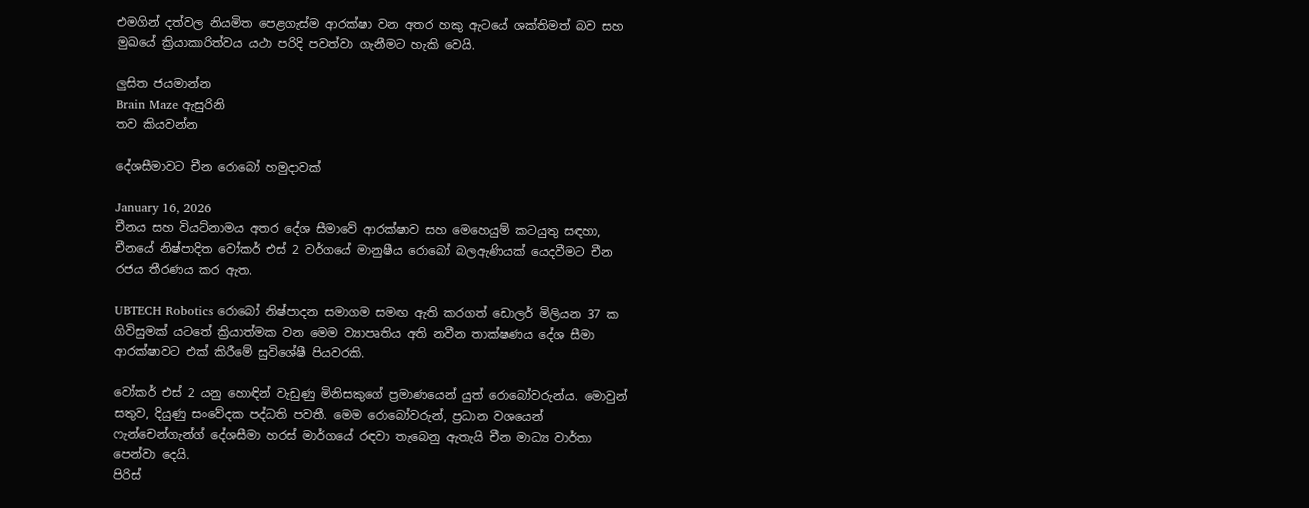එමගින් දත්වල නියමිත පෙළගැස්ම ආරක්ෂා වන අතර හකු ඇටයේ ශක්තිමත් බව සහ මුඛයේ ක්‍රියාකාරිත්වය යථා පරිදි පවත්වා ගැනීමට හැකි වෙයි.

ලුසිත ජයමාන්න
Brain Maze ඇසුරිනි
තව කියවන්න

දේශසීමාවට චීන රොබෝ හමුදාවක්

January 16, 2026
චීනය සහ වියට්නාමය අතර දේශ සීමාවේ ආරක්ෂාව සහ මෙහෙයුම් කටයුතු සඳහා, චීනයේ නිෂ්පාදිත වෝකර් එස් 2 වර්ගයේ මානුෂීය රොබෝ බලඇණියක් යෙදවීමට චීන රජය තීරණය කර ඇත.

UBTECH Robotics රොබෝ නිෂ්පාදන සමාගම සමඟ ඇති කරගත් ඩොලර් මිලියන 37 ක ගිවිසුමක් යටතේ ක්‍රියාත්මක වන මෙම ව්‍යාපෘතිය අති නවීන තාක්ෂණය දේශ සීමා ආරක්ෂාවට එක් කිරීමේ සුවිශේෂී පියවරකි.

වෝකර් එස් 2 යනු හොඳින් වැඩුණු මිනිසකුගේ ප්‍රමාණයෙන් යුත් රොබෝවරුන්ය. මොවුන් සතුව, දියුණු සංවේදක පද්ධති පවතී. මෙම රොබෝවරුන්, ප්‍රධාන වශයෙන් ෆැන්චෙන්ගැන්ග් දේශසීමා හරස් මාර්ගයේ රඳවා තැබෙනු ඇතැයි චීන මාධ්‍ය වාර්තා පෙන්වා දෙයි.
පිරිස්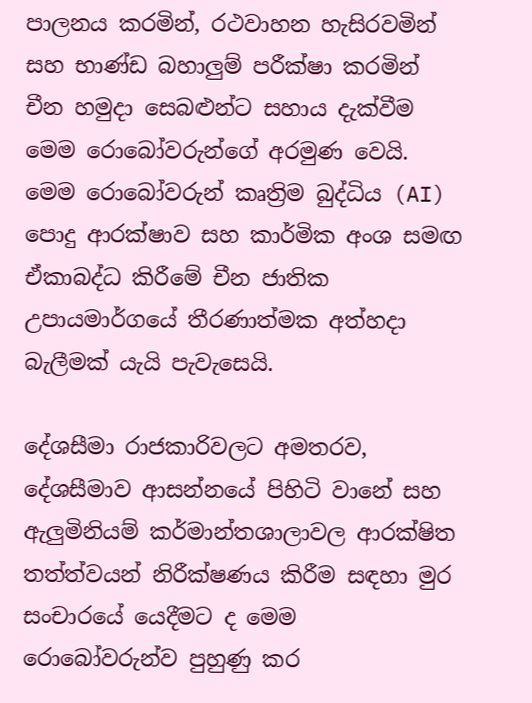පාලනය කරමින්, රථවාහන හැසිරවමින් සහ භාණ්ඩ බහාලුම් පරීක්ෂා කරමින් චීන හමුදා සෙබළුන්ට සහාය දැක්වීම මෙම රොබෝවරුන්ගේ අරමුණ වෙයි. මෙම රොබෝවරුන් කෘත්‍රිම බුද්ධිය (AI) පොදු ආරක්ෂාව සහ කාර්මික අංශ සමඟ ඒකාබද්ධ කිරීමේ චීන ජාතික උපායමාර්ගයේ තීරණාත්මක අත්හදා බැලීමක් යැයි පැවැසෙයි.

දේශසීමා රාජකාරිවලට අමතරව, දේශසීමාව ආසන්නයේ පිහිටි වානේ සහ ඇලුමිනියම් කර්මාන්තශාලාවල ආරක්ෂිත තත්ත්වයන් නිරීක්ෂණය කිරීම සඳහා මුර සංචාරයේ යෙදීමට ද මෙම රොබෝවරුන්ව පුහුණු කර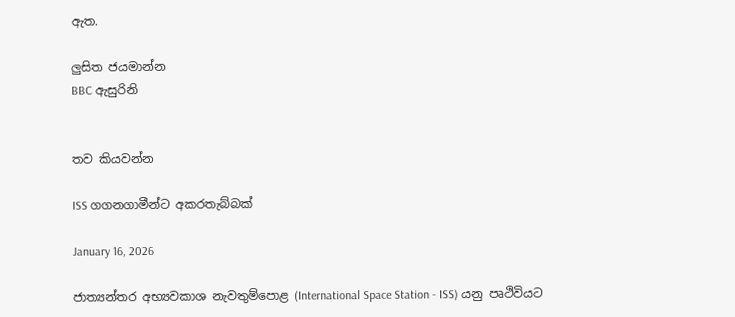ඇත.

ලුසිත ජයමාන්න
BBC ඇසුරිනි


තව කියවන්න

ISS ගගනගාමීන්ට අකරතැබ්බක්

January 16, 2026

ජාත්‍යන්තර අභ්‍යවකාශ නැවතුම්පොළ (International Space Station - ISS) යනු පෘථිවියට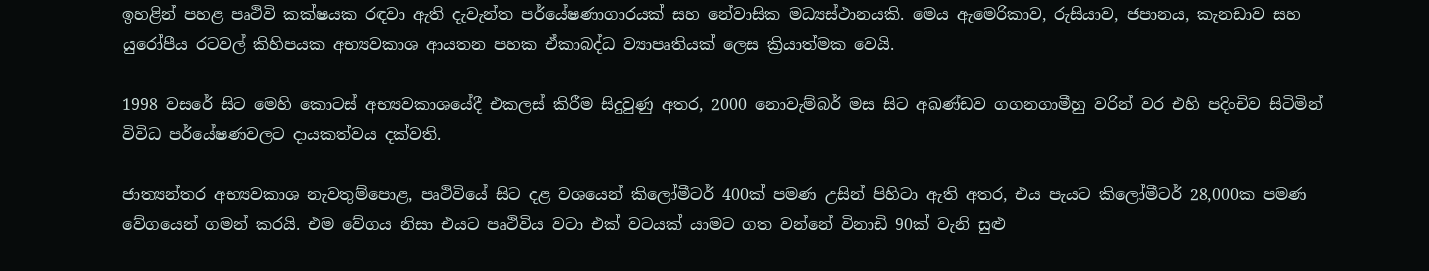ඉහළින් පහළ පෘථිවි කක්ෂයක රඳවා ඇති දැවැන්ත පර්යේෂණාගාරයක් සහ නේවාසික මධ්‍යස්ථානයකි. මෙය ඇමෙරිකාව, රුසියාව, ජපානය, කැනඩාව සහ යුරෝපීය රටවල් කිහිපයක අභ්‍යවකාශ ආයතන පහක ඒකාබද්ධ ව්‍යාපෘතියක් ලෙස ක්‍රියාත්මක වෙයි.

1998 වසරේ සිට මෙහි කොටස් අභ්‍යවකාශයේදී එකලස් කිරීම සිදුවුණු අතර, 2000 නොවැම්බර් මස සිට අඛණ්ඩව ගගනගාමීහු වරින් වර එහි පදිංචිව සිටිමින් විවිධ පර්යේෂණවලට දායකත්වය දක්වති.

ජාත්‍යන්තර අභ්‍යවකාශ නැවතුම්පොළ, පෘථිවියේ සිට දළ වශයෙන් කිලෝමීටර් 400ක් පමණ උසින් පිහිටා ඇති අතර, එය පැයට කිලෝමීටර් 28,000ක පමණ වේගයෙන් ගමන් කරයි. එම වේගය නිසා එයට පෘථිවිය වටා එක් වටයක් යාමට ගත වන්නේ විනාඩි 90ක් වැනි සුළු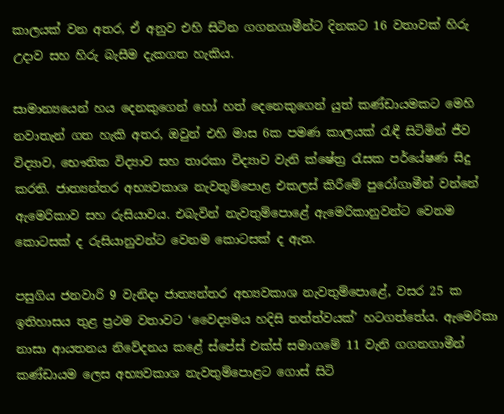කාලයක් වන අතර, ඒ අනුව එහි සිටින ගගනගාමීන්ට දිනකට 16 වතාවක් හිරු උදාව සහ හිරු බැසීම දැකගත හැකිය.

සාමාන්‍යයෙන් හය දෙනකුගෙන් හෝ හත් දෙනෙකුගෙන් යුත් කණ්ඩායමකට මෙහි නවාතැන් ගත හැකි අතර, ඔවුන් එහි මාස 6ක පමණ කාලයක් රැඳී සිටිමින් ජීව විද්‍යාව, භෞතික විද්‍යාව සහ තාරකා විද්‍යාව වැනි ක්ෂේත්‍ර රැසක පර්යේෂණ සිදු කරති. ජාත්‍යන්තර අභ්‍යවකාශ නැවතුම්පොළ එකලස් කිරීමේ පුරෝගාමීන් වන්නේ ඇමෙරිකාව සහ රුසියාවය. එබැවින් නැවතුම්පොළේ ඇමෙරිකානුවන්ට වෙනම කොටසක් ද රුසියානුවන්ට වෙනම කොටසක් ද ඇත.

පසුගිය ජනවාරි 9 වැනිදා ජාත්‍යන්තර අභ්‍යවකාශ නැවතුම්පොළේ, වසර 25 ක ඉතිහාසය තුළ ප්‍රථම වතාවට ‘වෛද්‍යමය හදිසි තත්ත්වයක්’ හටගත්තේය. ඇමෙරිකා නාසා ආයතනය නිවේදනය කළේ ස්පේස් එක්ස් සමාගමේ 11 වැනි ගගනගාමීන් කණ්ඩායම ලෙස අභ්‍යවකාශ නැවතුම්පොළට ගොස් සිටි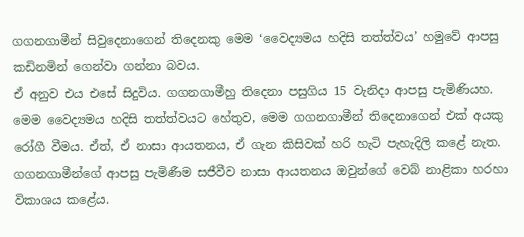ගගනගාමීන් සිවුදෙනාගෙන් තිදෙනකු මෙම ‘වෛද්‍යමය හදිසි තත්ත්වය’ හමුවේ ආපසු කඩිනමින් ගෙන්වා ගන්නා බවය.
ඒ අනුව එය එසේ සිදුවිය. ගගනගාමීහු තිදෙනා පසුගිය 15 වැනිදා ආපසු පැමිණියහ. මෙම වෛද්‍යමය හදිසි තත්ත්වයට හේතුව, මෙම ගගනගාමීන් තිදෙනාගෙන් එක් අයකු රෝගී වීමය. ඒත්, ඒ නාසා ආයතනය, ඒ ගැන කිසිවක් හරි හැටි පැහැදිලි කළේ නැත. ගගනගාමීන්ගේ ආපසු පැමිණීම සජීවීව නාසා ආයතනය ඔවුන්ගේ වෙබ් නාළිකා හරහා විකාශය කළේය.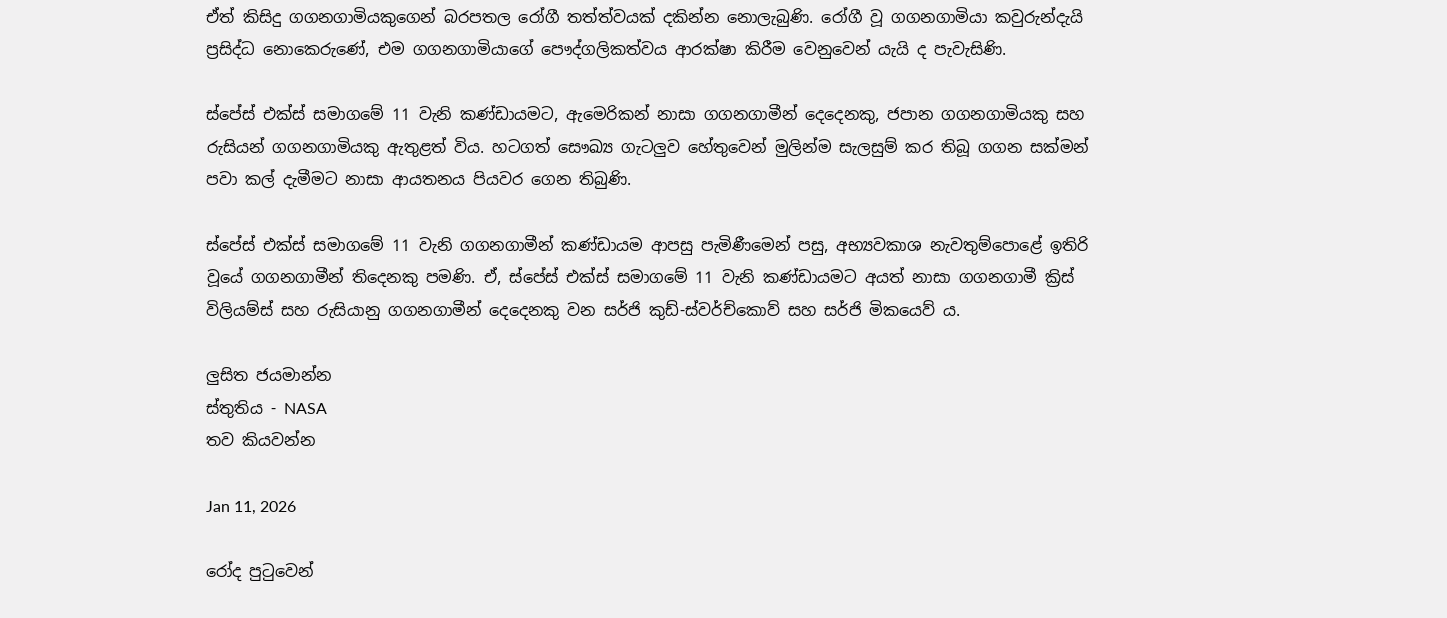ඒත් කිසිදු ගගනගාමියකුගෙන් බරපතල රෝගී තත්ත්වයක් දකින්න නොලැබුණි. රෝගී වූ ගගනගාමියා කවුරුන්දැයි ප්‍රසිද්ධ නොකෙරුණේ, එම ගගනගාමියාගේ පෞද්ගලිකත්වය ආරක්ෂා කිරීම වෙනුවෙන් යැයි ද පැවැසිණි.

ස්පේස් එක්ස් සමාගමේ 11 වැනි කණ්ඩායමට, ඇමෙරිකන් නාසා ගගනගාමීන් දෙදෙනකු, ජපාන ගගනගාමියකු සහ රුසියන් ගගනගාමියකු ඇතුළත් විය. හටගත් සෞඛ්‍ය ගැටලුව හේතුවෙන් මුලින්ම සැලසුම් කර තිබූ ගගන සක්මන් පවා කල් දැමීමට නාසා ආයතනය පියවර ගෙන තිබුණි.

ස්පේස් එක්ස් සමාගමේ 11 වැනි ගගනගාමීන් කණ්ඩායම ආපසු පැමිණීමෙන් පසු, අභ්‍යවකාශ නැවතුම්පොළේ ඉතිරි වූයේ ගගනගාමීන් තිදෙනකු පමණි. ඒ, ස්පේස් එක්ස් සමාගමේ 11 වැනි කණ්ඩායමට අයත් නාසා ගගනගාමී ක්‍රිස් විලියම්ස් සහ රුසියානු ගගනගාමීන් දෙදෙනකු වන සර්ජි කුඩ්-ස්වර්ච්කොව් සහ සර්ජි මිකයෙව් ය.

ලුසිත ජයමාන්න
ස්තුතිය - NASA
තව කියවන්න

Jan 11, 2026

රෝද පුටුවෙන්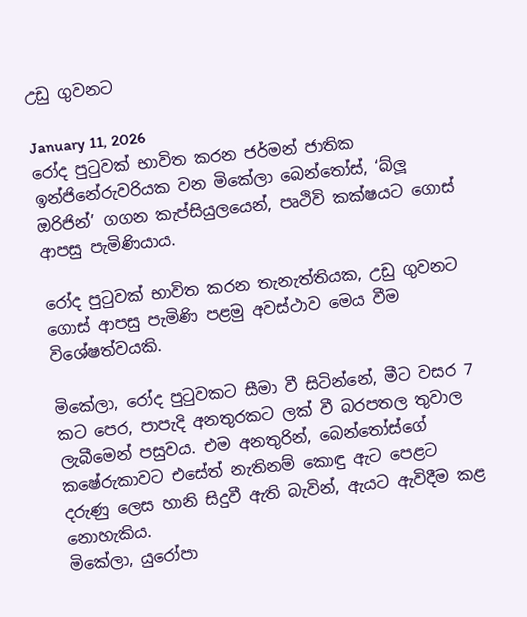උඩු ගුවනට

January 11, 2026
රෝද පුටුවක් භාවිත කරන ජර්මන් ජාතික ඉන්ජිනේරුවරියක වන මිකේලා බෙන්තෝස්, ‘බ්ලූ ඔරිජින්’ ගගන කැප්සියුලයෙන්, පෘථිවි කක්ෂයට ගොස් ආපසු පැමිණියාය.

රෝද පුටුවක් භාවිත කරන තැනැත්තියක, උඩු ගුවනට ගොස් ආපසු පැමිණි පළමු අවස්ථාව මෙය වීම විශේෂත්වයකි.

මිකේලා, රෝද පුටුවකට සීමා වී සිටින්නේ, මීට වසර 7 කට පෙර, පාපැදි අනතුරකට ලක් වී බරපතල තුවාල ලැබීමෙන් පසුවය. එම අනතුරින්, බෙන්තෝස්ගේ කෂේරුකාවට එසේත් නැතිනම් කොඳු ඇට පෙළට දරුණු ලෙස හානි සිදුවී ඇති බැවින්, ඇයට ඇවිදීම කළ නොහැකිය.
මිකේලා, යුරෝපා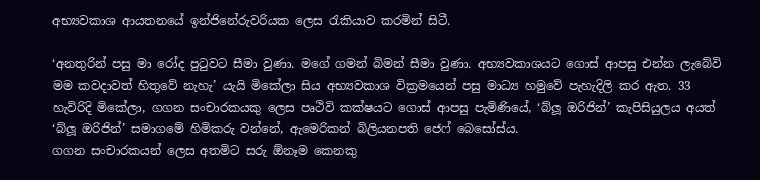අභ්‍යවකාශ ආයතනයේ ඉන්ජිනේරුවරියක ලෙස රැකියාව කරමින් සිටී.

‘අනතුරින් පසු මා රෝද පුටුවට සීමා වුණා. මගේ ගමන් බිමන් සීමා වුණා. අභ්‍යවකාශයට ගොස් ආපසු එන්න ලැබේවි මම කවදාවත් හිතුවේ නැහැ’ යැයි මිකේලා සිය අභ්‍යවකාශ වික්‍රමයෙන් පසු මාධ්‍ය හමුවේ පැහැදිලි කර ඇත. 33 හැවිරිදි මිකේලා, ගගන සංචාරකයකු ලෙස පෘථිවි කක්ෂයට ගොස් ආපසු පැමිණියේ, ‘බ්ලූ ඔරිජින්’ කැපිසියුලය අයත් ‘බ්ලූ ඔරිජින්’ සමාගමේ හිමිකරු වන්නේ, ඇමෙරිකන් බිලියනපති ජෙෆ් බෙසෝස්ය.
ගගන සංචාරකයන් ලෙස අතමිට සරු ඕනෑම කෙනකු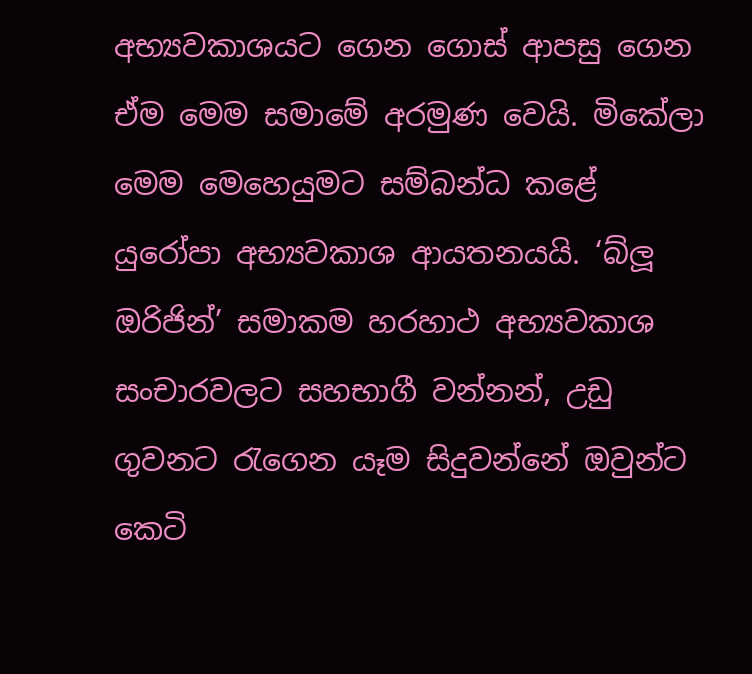අභ්‍යවකාශයට ගෙන ගොස් ආපසු ගෙන ඒම මෙම සමාමේ අරමුණ වෙයි. මිකේලා මෙම මෙහෙයුමට සම්බන්ධ කළේ යුරෝපා අභ්‍යවකාශ ආයතනයයි. ‘බ්ලූ ඔරිජින්’ සමාකම හරහාථ අභ්‍යවකාශ සංචාරවලට සහභාගී වන්නන්, උඩු ගුවනට රැගෙන යෑම සිදුවන්නේ ඔවුන්ට කෙටි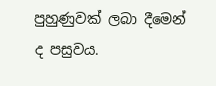පුහුණුවක් ලබා දීමෙන් ද පසුවය.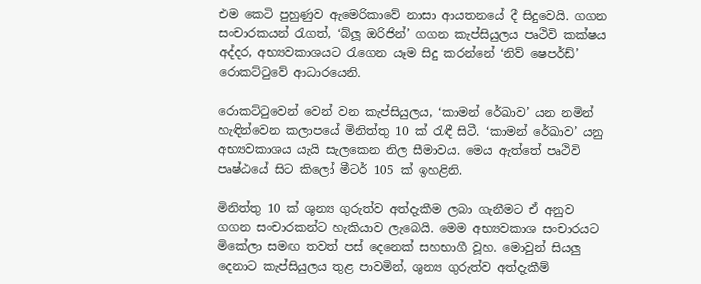එම කෙටි පුහුණුව ඇමෙරිකාවේ නාසා ආයතනයේ දී සිදුවෙයි. ගගන සංචාරකයන් රැගත්, ‘බ්ලූ ඔරිජින්’ ගගන කැප්සියුලය පෘථිවි කක්ෂය අද්දර, අභ්‍යවකාශයට රැගෙන යෑම සිදු කරන්නේ ‘නිව් ෂෙපර්ඩ්’ රොකට්ටුවේ ආධාරයෙනි.

රොකට්ටුවෙන් වෙන් වන කැප්සියුලය, ‘කාමන් රේඛාව’ යන නමින් හැඳින්වෙන කලාපයේ මිනිත්තු 10 ක් රැඳී සිටී. ‘කාමන් රේඛාව’ යනු අභ්‍යවකාශය යැයි සැලකෙන නිල සීමාවය. මෙය ඇත්තේ පෘථිවි පෘෂ්ඨයේ සිට කිලෝ මීටර් 105 ක් ඉහළිනි.

මිනිත්තු 10 ක් ශුන්‍ය ගුරුත්ව අත්දැකීම ලබා ගැනීමට ඒ අනුව ගගන සංචාරකන්ට හැකියාව ලැබෙයි. මෙම අභ්‍යවකාශ සංචාරයට මිකේලා සමඟ තවත් පස් දෙනෙක් සහභාගී වූහ. මොවුන් සියලු දෙනාට කැප්සියුලය තුළ පාවමින්, ශුන්‍ය ගුරුත්ව අත්දැකීම්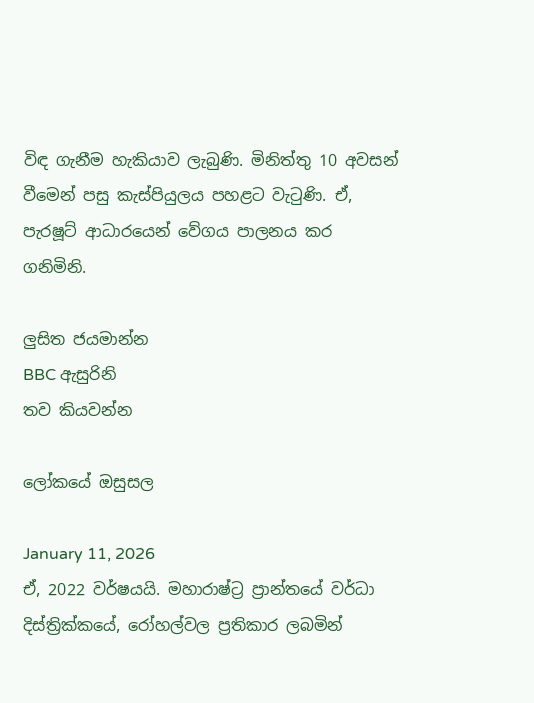විඳ ගැනීම හැකියාව ලැබුණි. මිනිත්තු 10 අවසන් වීමෙන් පසු කැස්පියුලය පහළට වැටුණි. ඒ, පැරෂූට් ආධාරයෙන් වේගය පාලනය කර ගනිමිනි.

ලුසිත ජයමාන්න
BBC ඇසුරිනි
තව කියවන්න

ලෝකයේ ඔසුසල

January 11, 2026
ඒ, 2022 වර්ෂයයි. මහාරාෂ්ට්‍ර ප්‍රාන්තයේ වර්ධා දිස්ත්‍රික්කයේ, රෝහල්වල ප්‍රතිකාර ලබමින්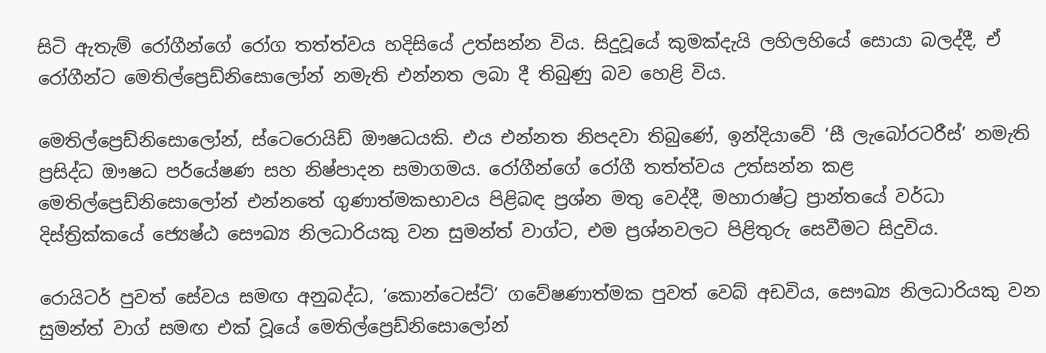සිටි ඇතැම් රෝගීන්ගේ රෝග තත්ත්වය හදිසියේ උත්සන්න විය. සිදුවූයේ කුමක්දැයි ලහිලහියේ සොයා බලද්දී, ඒ රෝගීන්ට මෙතිල්ප්‍රෙඩ්නිසොලෝන් නමැති එන්නත ලබා දී තිබුණු බව හෙළි විය.

මෙතිල්ප්‍රෙඩ්නිසොලෝන්, ස්ටෙරොයිඩ් ඖෂධයකි. එය එන්නත නිපදවා තිබුණේ, ඉන්දියාවේ ‘සී ලැබෝරටරීස්’ නමැති ප්‍රසිද්ධ ඖෂධ පර්යේෂණ සහ නිෂ්පාදන සමාගමය. රෝගීන්ගේ රෝගී තත්ත්වය උත්සන්න කළ මෙතිල්ප්‍රෙඩ්නිසොලෝන් එන්නතේ ගුණාත්මකභාවය පිළිබඳ ප්‍රශ්න මතු වෙද්දී, මහාරාෂ්ට්‍ර ප්‍රාන්තයේ වර්ධා දිස්ත්‍රික්කයේ ජ්‍යෙෂ්ඨ සෞඛ්‍ය නිලධාරියකු වන සුමන්ත් වාග්ට, එම ප්‍රශ්නවලට පිළිතුරු සෙවීමට සිදුවිය.

රොයිටර් පුවත් සේවය සමඟ අනුබද්ධ, ‘කොන්ටෙස්ට්’ ගවේෂණාත්මක පුවත් වෙබ් අඩවිය, සෞඛ්‍ය නිලධාරියකු වන සුමන්ත් වාග් සමඟ එක් වූයේ මෙතිල්ප්‍රෙඩ්නිසොලෝන්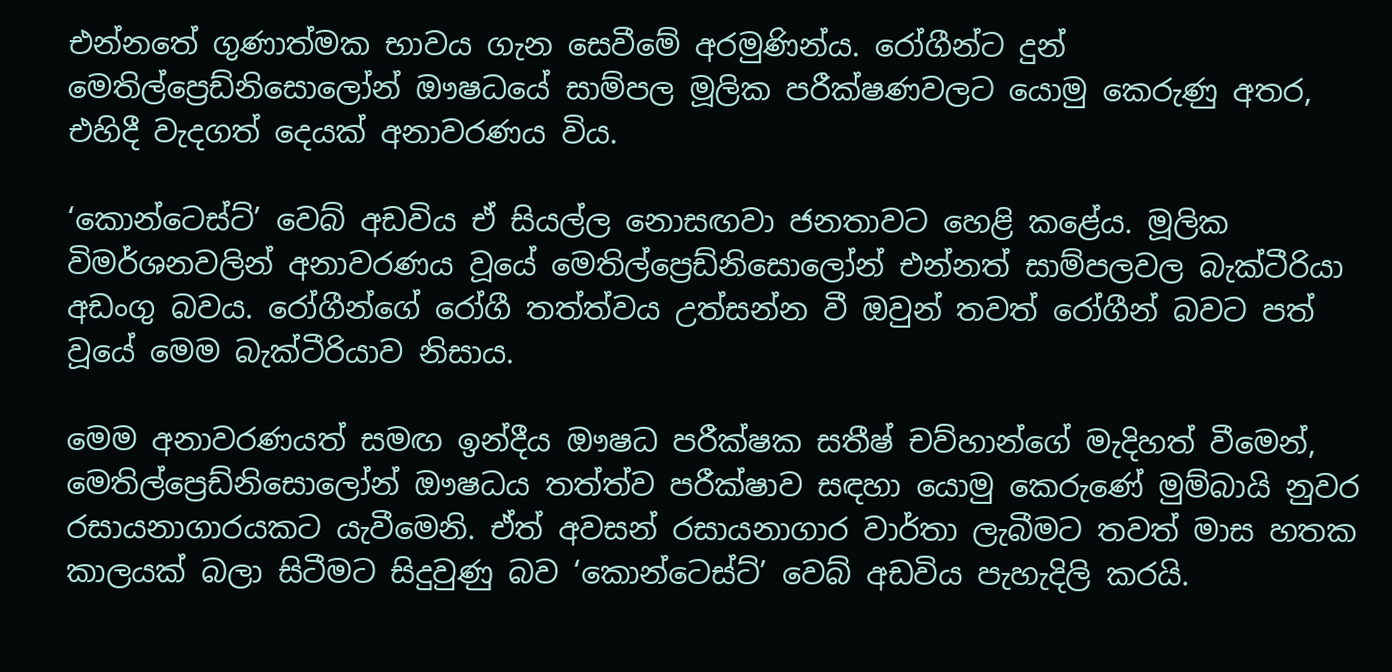එන්නතේ ගුණාත්මක භාවය ගැන සෙවීමේ අරමුණින්ය. රෝගීන්ට දුන් මෙතිල්ප්‍රෙඩ්නිසොලෝන් ඖෂධයේ සාම්පල මූලික පරීක්ෂණවලට යොමු කෙරුණු අතර, එහිදී වැදගත් දෙයක් අනාවරණය විය.

‘කොන්ටෙස්ට්’ වෙබ් අඩවිය ඒ සියල්ල නොසඟවා ජනතාවට හෙළි කළේය. මූලික විමර්ශනවලින් අනාවරණය වූයේ මෙතිල්ප්‍රෙඩ්නිසොලෝන් එන්නත් සාම්පලවල බැක්ටීරියා අඩංගු බවය. රෝගීන්ගේ රෝගී තත්ත්වය උත්සන්න වී ඔවුන් තවත් රෝගීන් බවට පත් වූයේ මෙම බැක්ටීරියාව නිසාය.

මෙම අනාවරණයත් සමඟ ඉන්දීය ඖෂධ පරීක්ෂක සතීෂ් චව්හාන්ගේ මැදිහත් වීමෙන්, මෙතිල්ප්‍රෙඩ්නිසොලෝන් ඖෂධය තත්ත්ව පරීක්ෂාව සඳහා යොමු කෙරුණේ මුම්බායි නුවර රසායනාගාරයකට යැවීමෙනි. ඒත් අවසන් රසායනාගාර වාර්තා ලැබීමට තවත් මාස හතක කාලයක් බලා සිටීමට සිදුවුණු බව ‘කොන්ටෙස්ට්’ වෙබ් අඩවිය පැහැදිලි කරයි.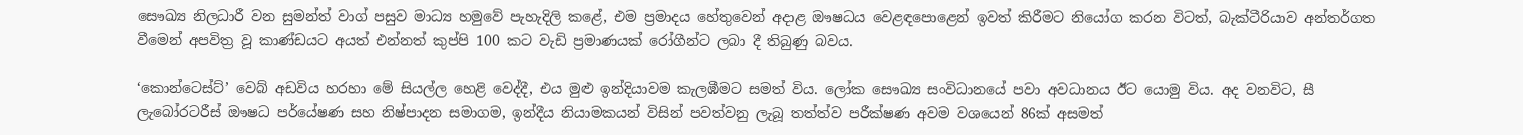සෞඛ්‍ය නිලධාරී වන සුමන්ත් වාග් පසුව මාධ්‍ය හමුවේ පැහැදිලි කළේ, එම ප්‍රමාදය හේතුවෙන් අදාළ ඖෂධය වෙළඳපොළෙන් ඉවත් කිරීමට නියෝග කරන විටත්, බැක්ටීරියාව අන්තර්ගත වීමෙන් අපවිත්‍ර වූ කාණ්ඩයට අයත් එන්නත් කුප්පි 100 කට වැඩි ප්‍රමාණයක් රෝගීන්ට ලබා දී තිබුණු බවය.

‘කොන්ටෙස්ට්’ වෙබ් අඩවිය හරහා මේ සියල්ල හෙළි වෙද්දී, එය මුළු ඉන්දියාවම කැලඹීමට සමත් විය. ලෝක සෞඛ්‍ය සංවිධානයේ පවා අවධානය ඊට යොමු විය. අද වනවිට, සී ලැබෝරටරීස් ඖෂධ පර්යේෂණ සහ නිෂ්පාදන සමාගම, ඉන්දීය නියාමකයන් විසින් පවත්වනු ලැබූ තත්ත්ව පරීක්ෂණ අවම වශයෙන් 86ක් අසමත්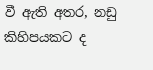වී ඇති අතර, නඩු කිහිපයකට ද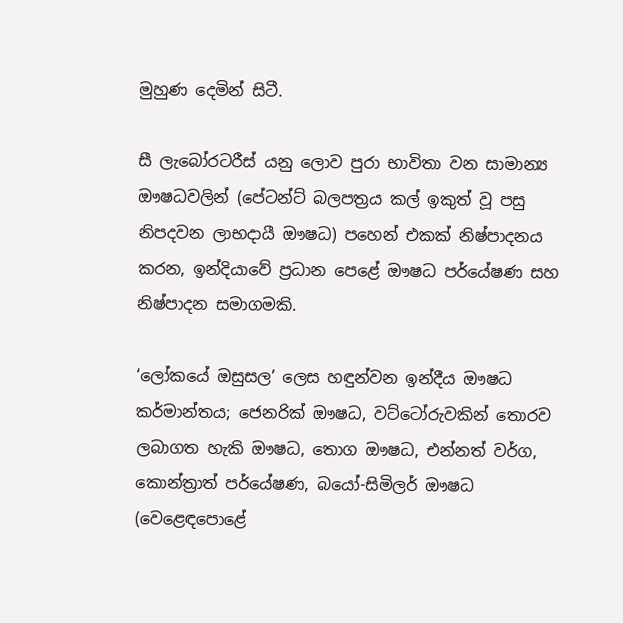මුහුණ දෙමින් සිටී.

සී ලැබෝරටරීස් යනු ලොව පුරා භාවිතා වන සාමාන්‍ය ඖෂධවලින් (පේටන්ට් බලපත්‍රය කල් ඉකුත් වූ පසු නිපදවන ලාභදායී ඖෂධ) පහෙන් එකක් නිෂ්පාදනය කරන, ඉන්දියාවේ ප්‍රධාන පෙළේ ඖෂධ පර්යේෂණ සහ නිෂ්පාදන සමාගමකි.

‘ලෝකයේ ඔසුසල’ ලෙස හඳුන්වන ඉන්දීය ඖෂධ කර්මාන්තය; ජෙනරික් ඖෂධ, වට්ටෝරුවකින් තොරව ලබාගත හැකි ඖෂධ, තොග ඖෂධ, එන්නත් වර්ග, කොන්ත්‍රාත් පර්යේෂණ, බයෝ-සිමිලර් ඖෂධ (වෙළෙඳපොළේ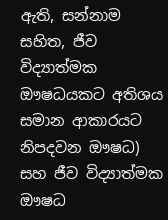ඇති, සන්නාම සහිත, ජීව විද්‍යාත්මක ඖෂධයකට අතිශය සමාන ආකාරයට නිපදවන ඖෂධ) සහ ජීව විද්‍යාත්මක ඖෂධ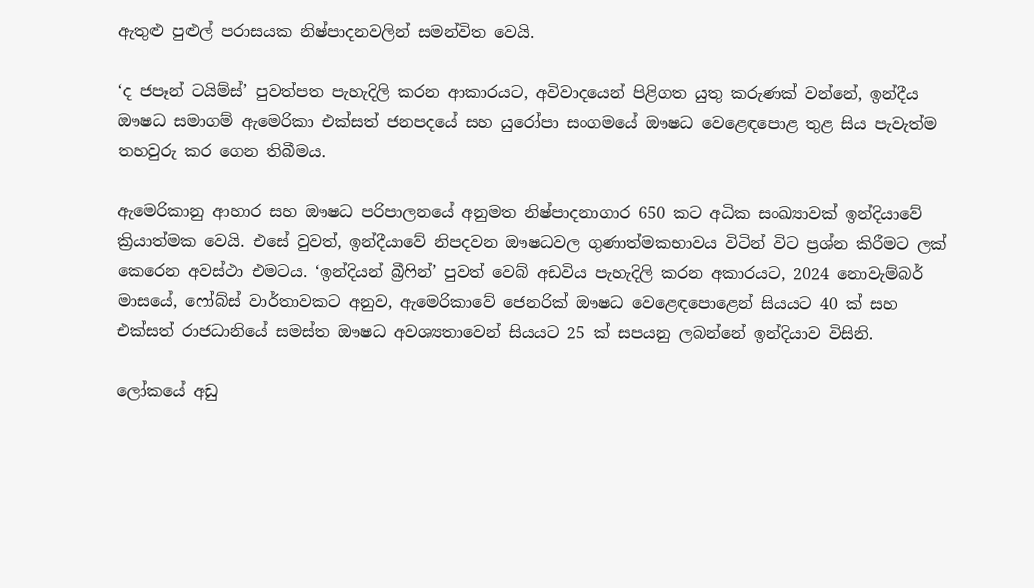ඇතුළු පුළුල් පරාසයක නිෂ්පාදනවලින් සමන්විත වෙයි.

‘ද ජපෑන් ටයිම්ස්’ පුවත්පත පැහැදිලි කරන ආකාරයට, අවිවාදයෙන් පිළිගත යුතු කරුණක් වන්නේ, ඉන්දීය ඖෂධ සමාගම් ඇමෙරිකා එක්සත් ජනපදයේ සහ යුරෝපා සංගමයේ ඖෂධ වෙළෙඳපොළ තුළ සිය පැවැත්ම තහවුරු කර ගෙන තිබීමය.

ඇමෙරිකානු ආහාර සහ ඖෂධ පරිපාලනයේ අනුමත නිෂ්පාදනාගාර 650 කට අධික සංඛ්‍යාවක් ඉන්දියාවේ ක්‍රියාත්මක වෙයි. එසේ වුවත්, ඉන්දීයාවේ නිපදවන ඖෂධවල ගුණාත්මකභාවය විටින් විට ප්‍රශ්න කිරීමට ලක් කෙරෙන අවස්ථා එමටය. ‘ඉන්දියන් බ්‍රීෆින්’ පුවත් වෙබ් අඩවිය පැහැදිලි කරන අකාරයට, 2024 නොවැම්බර් මාසයේ, ෆෝබ්ස් වාර්තාවකට අනුව, ඇමෙරිකාවේ ජෙනරික් ඖෂධ වෙළෙඳපොළෙන් සියයට 40 ක් සහ එක්සත් රාජධානියේ සමස්ත ඖෂධ අවශ්‍යතාවෙන් සියයට 25 ක් සපයනු ලබන්නේ ඉන්දියාව විසිනි.

ලෝකයේ අඩු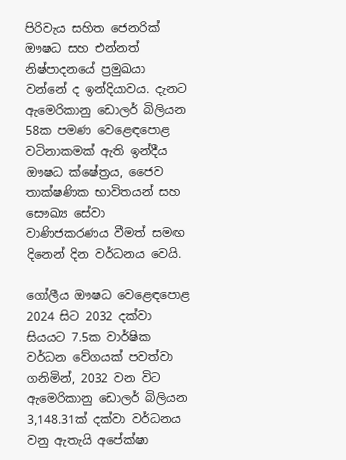පිරිවැය සහිත ජෙනරික් ඖෂධ සහ එන්නත් නිෂ්පාදනයේ ප්‍රමුඛයා වන්නේ ද ඉන්දියාවය. දැනට ඇමෙරිකානු ඩොලර් බිලියන 58ක පමණ වෙළෙඳපොළ වටිනාකමක් ඇති ඉන්දීය ඖෂධ ක්ෂේත්‍රය, ජෛව තාක්ෂණික භාවිතයන් සහ සෞඛ්‍ය සේවා වාණිජකරණය වීමත් සමඟ දිනෙන් දින වර්ධනය වෙයි.

ගෝලීය ඖෂධ වෙළෙඳපොළ 2024 සිට 2032 දක්වා සියයට 7.5ක වාර්ෂික වර්ධන වේගයක් පවත්වා ගනිමින්, 2032 වන විට ඇමෙරිකානු ඩොලර් බිලියන 3,148.31ක් දක්වා වර්ධනය වනු ඇතැයි අපේක්ෂා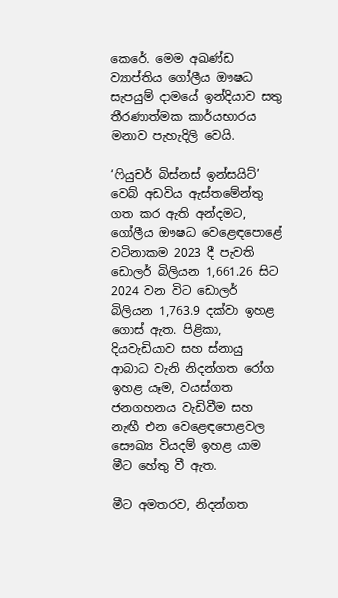කෙරේ. මෙම අඛණ්ඩ ව්‍යාප්තිය ගෝලීය ඖෂධ සැපයුම් දාමයේ ඉන්දියාව සතු තීරණාත්මක කාර්යභාරය මනාව පැහැදිලි වෙයි.

‘ෆියුචර් බිස්නස් ඉන්සයිට්’ වෙබ් අඩවිය ඇස්තමේන්තු ගත කර ඇති අන්දමට, ගෝලීය ඖෂධ වෙළෙඳපොළේ වටිනාකම 2023 දී පැවති ඩොලර් බිලියන 1,661.26 සිට 2024 වන විට ඩොලර් බිලියන 1,763.9 දක්වා ඉහළ ගොස් ඇත. පිළිකා, දියවැඩියාව සහ ස්නායු ආබාධ වැනි නිදන්ගත රෝග ඉහළ යෑම, වයස්ගත ජනගහනය වැඩිවීම සහ නැඟී එන වෙළෙඳපොළවල සෞඛ්‍ය වියදම් ඉහළ යාම මීට හේතු වී ඇත.

මීට අමතරව, නිදන්ගත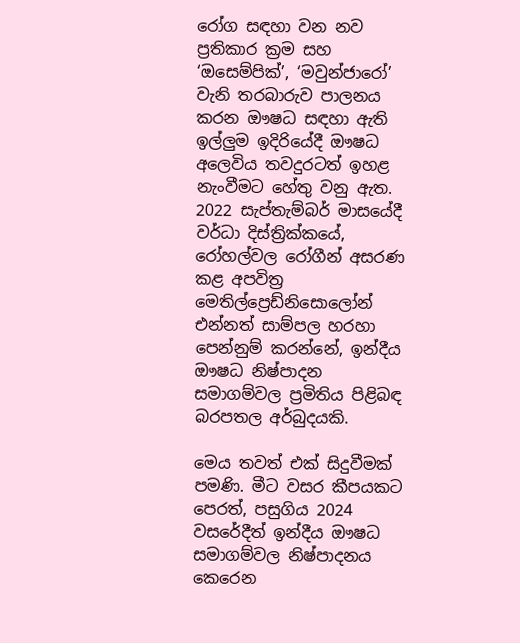රෝග සඳහා වන නව ප්‍රතිකාර ක්‍රම සහ ‘ඔසෙම්පික්’, ‘මවුන්ජාරෝ’ වැනි තරබාරුව පාලනය කරන ඖෂධ සඳහා ඇති ඉල්ලුම ඉදිරියේදී ඖෂධ අලෙවිය තවදුරටත් ඉහළ නැංවීමට හේතු වනු ඇත. 2022 සැප්තැම්බර් මාසයේදී වර්ධා දිස්ත්‍රික්කයේ, රෝහල්වල රෝගීන් අසරණ කළ අපවිත්‍ර මෙතිල්ප්‍රෙඩ්නිසොලෝන් එන්නත් සාම්පල හරහා පෙන්නුම් කරන්නේ, ඉන්දීය ඖෂධ නිෂ්පාදන සමාගම්වල ප්‍රමිතිය පිළිබඳ බරපතල අර්බුදයකි.

මෙය තවත් එක් සිදුවීමක් පමණි. මීට වසර කීපයකට පෙරත්, පසුගිය 2024 වසරේදීත් ඉන්දීය ඖෂධ සමාගම්වල නිෂ්පාදනය කෙරෙන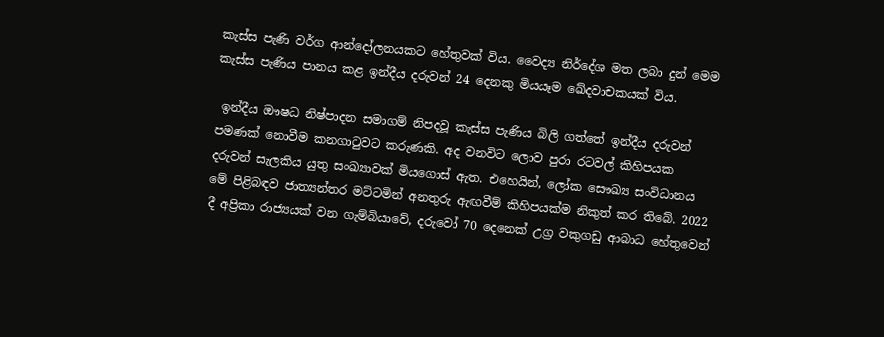කැස්ස පැණි වර්ග ආන්දෝලනයකට හේතුවක් විය. වෛද්‍ය නිර්දේශ මත ලබා දුන් මෙම කැස්ස පැණිය පානය කළ ඉන්දීය දරුවන් 24 දෙනකු මියයෑම ඛේදවාචකයක් විය.

 ඉන්දීය ඖෂධ නිෂ්පාදන සමාගම් නිපදවූ කැස්ස පැණිය බිලි ගත්තේ ඉන්දීය දරුවන් පමණක් නොවීම කනගාටුවට කරුණකි. අද වනවිට ලොව පුරා රටවල් කිහිපයක දරුවන් සැලකිය යුතු සංඛ්‍යාවක් මියගොස් ඇත. එහෙයින්, ලෝක සෞඛ්‍ය සංවිධානය මේ පිළිබඳව ජාත්‍යන්තර මට්ටමින් අනතුරු ඇඟවීම් කිහිපයක්ම නිකුත් කර තිබේ. 2022 දී අප්‍රිකා රාජ්‍යයක් වන ගැම්බියාවේ, දරුවෝ 70 දෙනෙක් උග්‍ර වකුගඩු ආබාධ හේතුවෙන්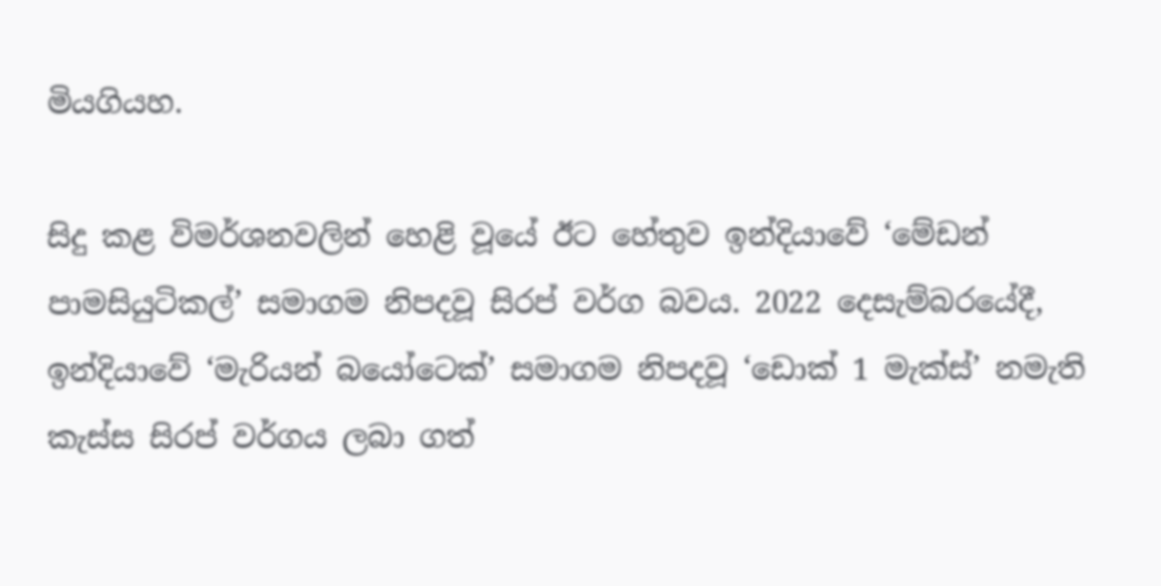මියගියහ.

සිදු කළ විමර්ශනවලින් හෙළි වූයේ ඊට හේතුව ඉන්දියාවේ ‘මේඩන් පාමසියුටිකල්’ සමාගම නිපදවූ සිරප් වර්ග බවය. 2022 දෙසැම්බරයේදී, ඉන්දියාවේ ‘මැරියන් බයෝටෙක්’ සමාගම නිපදවූ ‘ඩොක් 1 මැක්ස්’ නමැති කැස්ස සිරප් වර්ගය ලබා ගත්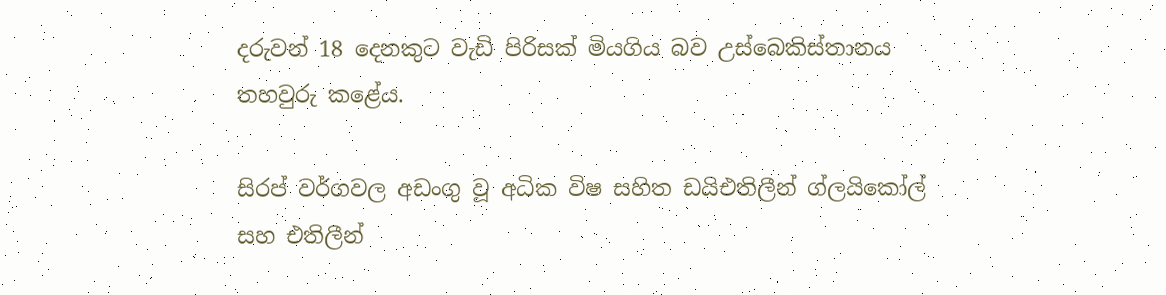දරුවන් 18 දෙනකුට වැඩි පිරිසක් මියගිය බව උස්බෙකිස්තානය තහවුරු කළේය.

සිරප් වර්ගවල අඩංගු වූ අධික විෂ සහිත ඩයිඑතිලීන් ග්ලයිකෝල් සහ එතිලීන්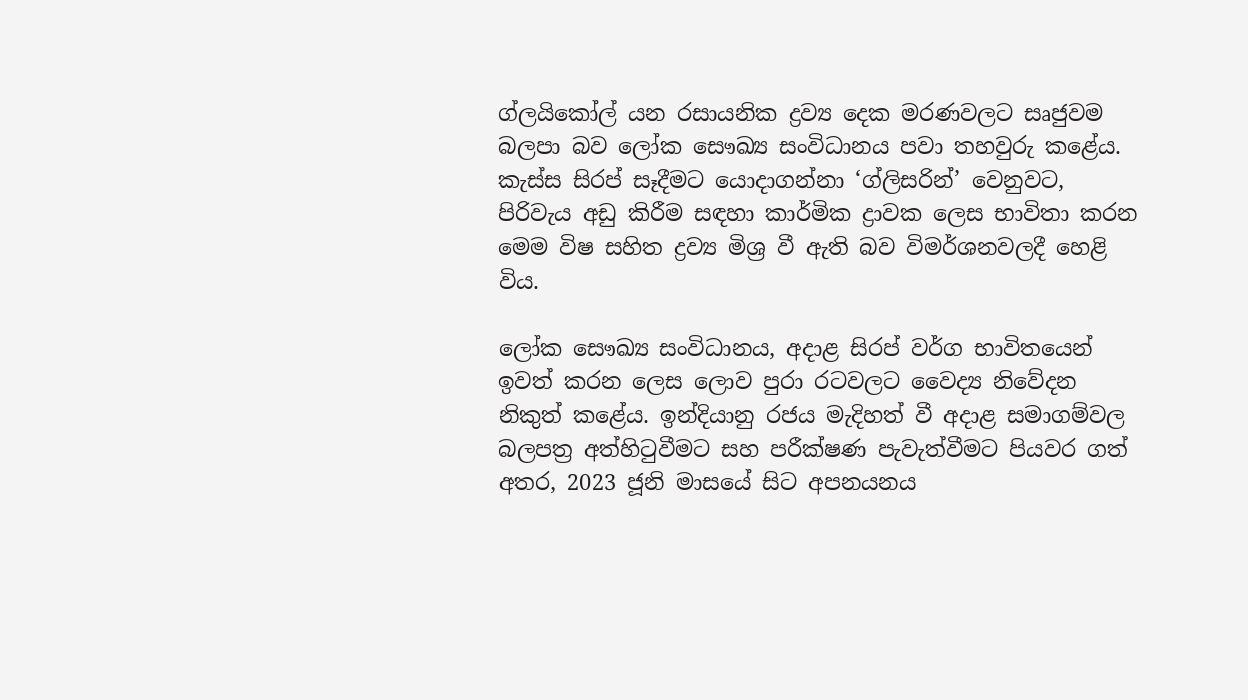ග්ලයිකෝල් යන රසායනික ද්‍රව්‍ය දෙක මරණවලට සෘජුවම බලපා බව ලෝක සෞඛ්‍ය සංවිධානය පවා තහවුරු කළේය. කැස්ස සිරප් සෑදීමට යොදාගන්නා ‘ග්ලිසරින්’ වෙනුවට, පිරිවැය අඩු කිරීම සඳහා කාර්මික ද්‍රාවක ලෙස භාවිතා කරන මෙම විෂ සහිත ද්‍රව්‍ය මිශ්‍ර වී ඇති බව විමර්ශනවලදී හෙළි විය.

ලෝක සෞඛ්‍ය සංවිධානය, අදාළ සිරප් වර්ග භාවිතයෙන් ඉවත් කරන ලෙස ලොව පුරා රටවලට වෛද්‍ය නිවේදන නිකුත් කළේය. ඉන්දියානු රජය මැදිහත් වී අදාළ සමාගම්වල බලපත්‍ර අත්හිටුවීමට සහ පරීක්ෂණ පැවැත්වීමට පියවර ගත් අතර, 2023 ජූනි මාසයේ සිට අපනයනය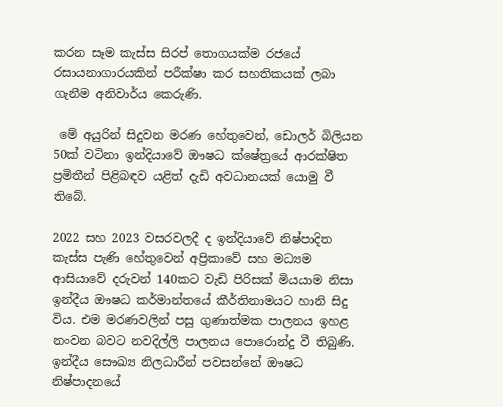කරන සෑම කැස්ස සිරප් තොගයක්ම රජයේ රසායනාගාරයකින් පරීක්ෂා කර සහතිකයක් ලබා ගැනීම අනිවාර්ය කෙරුණි.

 මේ අයුරින් සිදුවන මරණ හේතුවෙන්, ඩොලර් බිලියන 50ක් වටිනා ඉන්දියාවේ ඖෂධ ක්ෂේත්‍රයේ ආරක්ෂිත ප්‍රමිතීන් පිළිබඳව යළිත් දැඩි අවධානයක් යොමු වී තිබේ.

2022 සහ 2023 වසරවලදී ද ඉන්දියාවේ නිෂ්පාදිත කැස්ස පැණි හේතුවෙන් අප්‍රිකාවේ සහ මධ්‍යම ආසියාවේ දරුවන් 140කට වැඩි පිරිසක් මියයාම නිසා ඉන්දීය ඖෂධ කර්මාන්තයේ කීර්තිනාමයට හානි සිදු විය. එම මරණවලින් පසු ගුණාත්මක පාලනය ඉහළ නංවන බවට නවදිල්ලි පාලනය පොරොන්දු වී තිබුණි. ඉන්දීය සෞඛ්‍ය නිලධාරීන් පවසන්නේ ඖෂධ නිෂ්පාදනයේ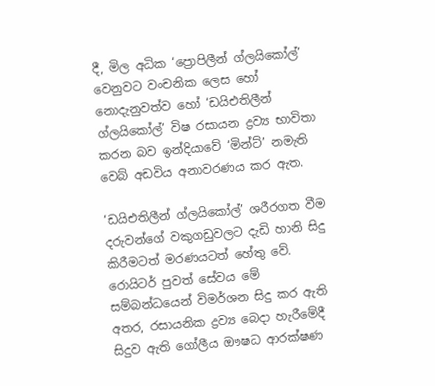දී, මිල අධික ‘ප්‍රොපිලීන් ග්ලයිකෝල්’ වෙනුවට වංචනික ලෙස හෝ නොදැනුවත්ව හෝ ‘ඩයිඑතිලීන් ග්ලයිකෝල්’ විෂ රසායන ද්‍රව්‍ය භාවිතා කරන බව ඉන්දියාවේ ‘මින්ට්’ නමැති වෙබ් අඩවිය අනාවරණය කර ඇත.

‘ඩයිඑතිලීන් ග්ලයිකෝල්’ ශරීරගත වීම දරුවන්ගේ වකුගඩුවලට දැඩි හානි සිදු කිරීමටත් මරණයටත් හේතු වේ. රොයිටර් පුවත් සේවය මේ සම්බන්ධයෙන් විමර්ශන සිදු කර ඇති අතර, රසායනික ද්‍රව්‍ය බෙදා හැරීමේදී සිදුව ඇති ගෝලීය ඖෂධ ආරක්ෂණ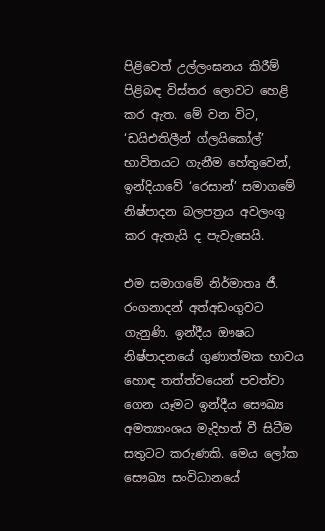පිළිවෙත් උල්ලංඝනය කිරීම් පිළිබඳ විස්තර ලොවට හෙළි කර ඇත. මේ වන විට, ‘ඩයිඑතිලීන් ග්ලයිකෝල්’ භාවිතයට ගැනීම හේතුවෙන්, ඉන්දියාවේ ‘රෙසාන්’ සමාගමේ නිෂ්පාදන බලපත්‍රය අවලංගු කර ඇතැයි ද පැවැසෙයි.

එම සමාගමේ නිර්මාතෘ ජී. රංගනාදන් අත්අඩංගුවට ගැනුණි. ඉන්දීය ඖෂධ නිෂ්පාදනයේ ගුණාත්මක භාවය හොඳ තත්ත්වයෙන් පවත්වා ගෙන යෑමට ඉන්දීය සෞඛ්‍ය අමත්‍යාංශය මැදිහත් වී සිටීම සතුටට කරුණකි. මෙය ලෝක සෞඛ්‍ය සංවිධානයේ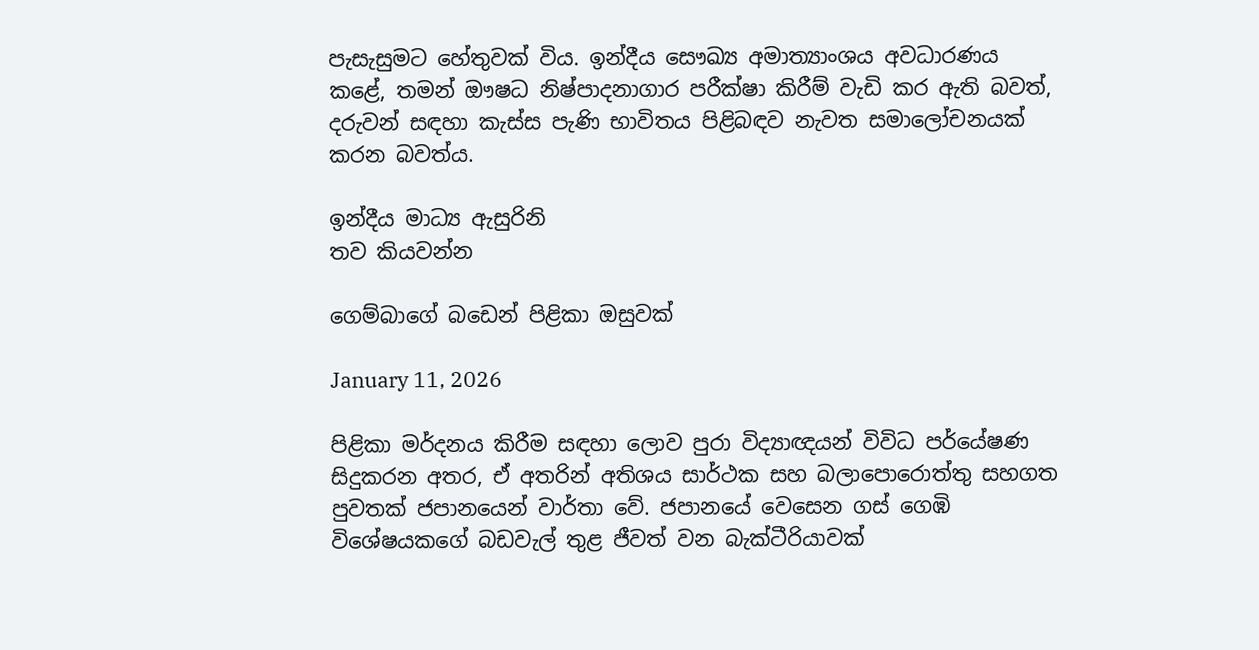පැසැසුමට හේතුවක් විය. ඉන්දීය සෞඛ්‍ය අමාත්‍යාංශය අවධාරණය කළේ, තමන් ඖෂධ නිෂ්පාදනාගාර පරීක්ෂා කිරීම් වැඩි කර ඇති බවත්, දරුවන් සඳහා කැස්ස පැණි භාවිතය පිළිබඳව නැවත සමාලෝචනයක් කරන බවත්ය.

ඉන්දීය මාධ්‍ය ඇසුරිනි
තව කියවන්න

ගෙම්බාගේ බඩෙන් පිළිකා ඔසුවක්

January 11, 2026

පිළිකා මර්දනය කිරීම සඳහා ලොව පුරා විද්‍යාඥයන් විවිධ පර්යේෂණ සිදුකරන අතර, ඒ අතරින් අතිශය සාර්ථක සහ බලාපොරොත්තු සහගත පුවතක් ජපානයෙන් වාර්තා වේ. ජපානයේ වෙසෙන ගස් ගෙඹි විශේෂයකගේ බඩවැල් තුළ ජීවත් වන බැක්ටීරියාවක්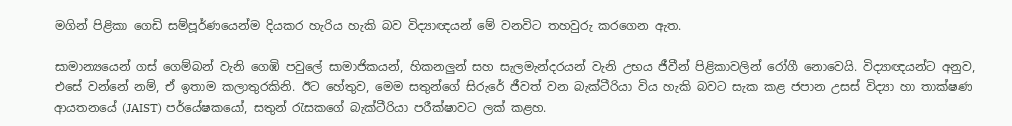මගින් පිළිකා ගෙඩි සම්පූර්ණයෙන්ම දියකර හැරිය හැකි බව විද්‍යාඥයන් මේ වනවිට තහවුරු කරගෙන ඇත.

සාමාන්‍යයෙන් ගස් ගෙම්බන් වැනි ගෙඹි පවුලේ සාමාජිකයන්, හිකනලුන් සහ සැලමැන්දරයන් වැනි උභය ජීවීන් පිළිකාවලින් රෝගී නොවෙයි. විද්‍යාඥයන්ට අනුව, එසේ වන්නේ නම්, ඒ ඉතාම කලාතුරකිනි. ඊට හේතුව, මෙම සතුන්ගේ සිරුරේ ජීවත් වන බැක්ටීරියා විය හැකි බවට සැක කළ ජපාන උසස් විද්‍යා හා තාක්ෂණ ආයතනයේ (JAIST) පර්යේෂකයෝ, සතුන් රැසකගේ බැක්ටීරියා පරීක්ෂාවට ලක් කළහ.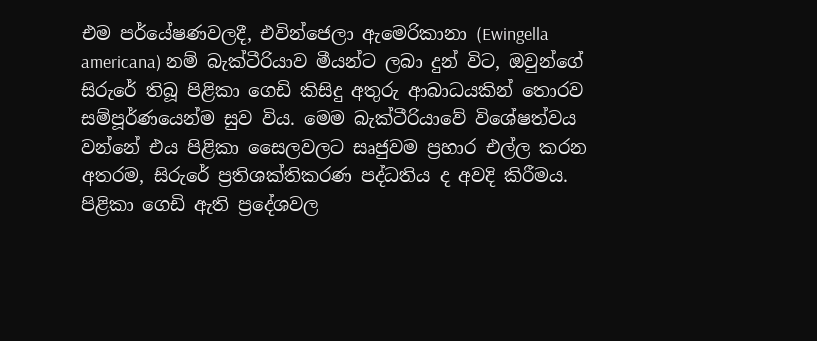එම පර්යේෂණවලදී, එවින්ජෙලා ඇමෙරිකානා (Ewingella americana) නම් බැක්ටීරියාව මීයන්ට ලබා දුන් විට, ඔවුන්ගේ සිරුරේ තිබූ පිළිකා ගෙඩි කිසිදු අතුරු ආබාධයකින් තොරව සම්පූර්ණයෙන්ම සුව විය. මෙම බැක්ටීරියාවේ විශේෂත්වය වන්නේ එය පිළිකා සෛලවලට සෘජුවම ප්‍රහාර එල්ල කරන අතරම, සිරුරේ ප්‍රතිශක්තිකරණ පද්ධතිය ද අවදි කිරීමය. පිළිකා ගෙඩි ඇති ප්‍රදේශවල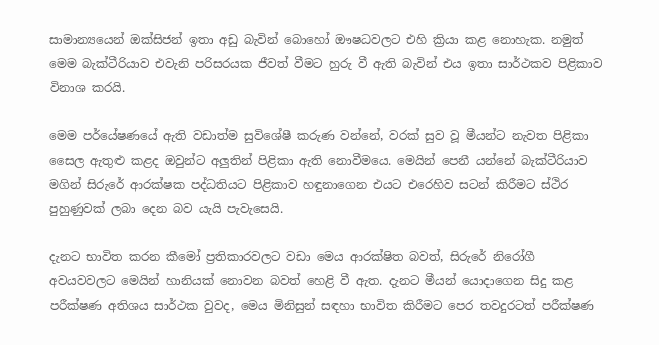සාමාන්‍යයෙන් ඔක්සිජන් ඉතා අඩු බැවින් බොහෝ ඖෂධවලට එහි ක්‍රියා කළ නොහැක. නමුත් මෙම බැක්ටීරියාව එවැනි පරිසරයක ජීවත් වීමට හුරු වී ඇති බැවින් එය ඉතා සාර්ථකව පිළිකාව විනාශ කරයි.

මෙම පර්යේෂණයේ ඇති වඩාත්ම සුවිශේෂී කරුණ වන්නේ, වරක් සුව වූ මීයන්ට නැවත පිළිකා සෛල ඇතුළු කළද ඔවුන්ට අලුතින් පිළිකා ඇති නොවීමයෙ. මෙයින් පෙනී යන්නේ බැක්ටීරියාව මගින් සිරුරේ ආරක්ෂක පද්ධතියට පිළිකාව හඳුනාගෙන එයට එරෙහිව සටන් කිරීමට ස්ථිර පුහුණුවක් ලබා දෙන බව යැයි පැවැසෙයි.

දැනට භාවිත කරන කීමෝ ප්‍රතිකාරවලට වඩා මෙය ආරක්ෂිත බවත්, සිරුරේ නිරෝගී අවයවවලට මෙයින් හානියක් නොවන බවත් හෙළි වී ඇත. දැනට මීයන් යොදාගෙන සිදු කළ පරීක්ෂණ අතිශය සාර්ථක වුවද, මෙය මිනිසුන් සඳහා භාවිත කිරීමට පෙර තවදුරටත් පරීක්ෂණ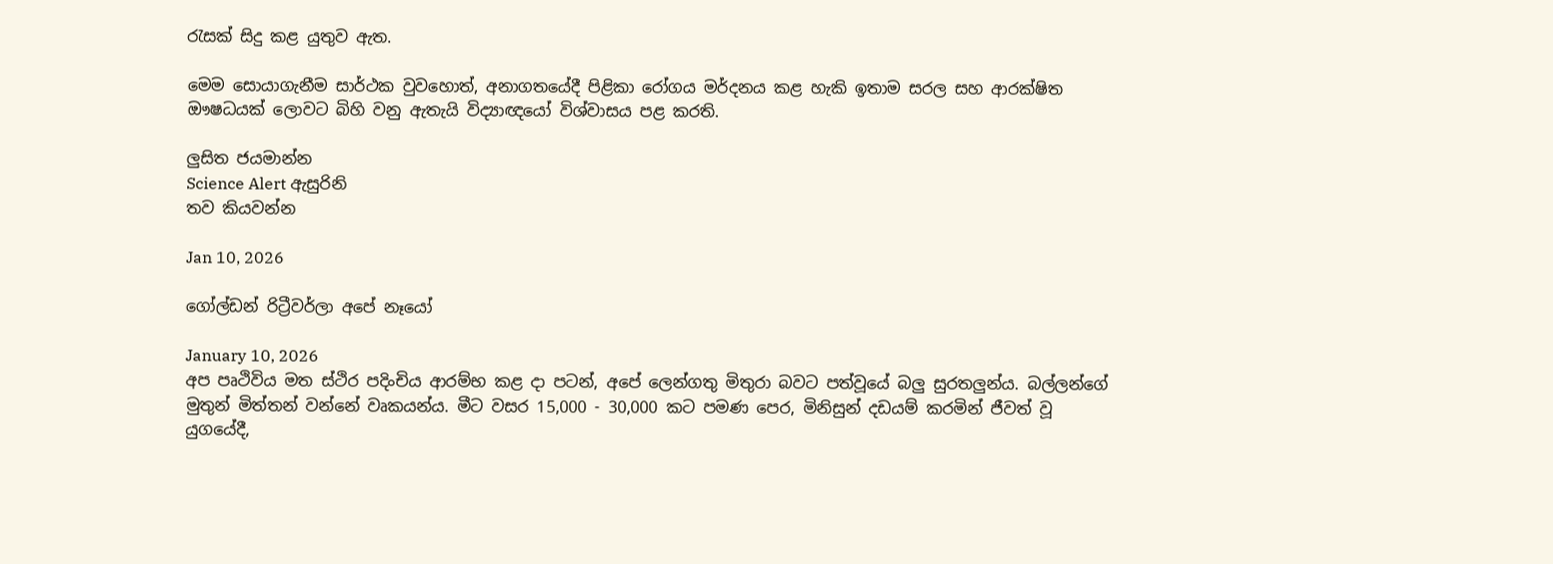රැසක් සිදු කළ යුතුව ඇත.

මෙම සොයාගැනීම සාර්ථක වුවහොත්, අනාගතයේදී පිළිකා රෝගය මර්දනය කළ හැකි ඉතාම සරල සහ ආරක්ෂිත ඖෂධයක් ලොවට බිහි වනු ඇතැයි විද්‍යාඥයෝ විශ්වාසය පළ කරති.

ලුසිත ජයමාන්න
Science Alert ඇසුරිනි
තව කියවන්න

Jan 10, 2026

ගෝල්ඩන් රිට්‍රීවර්ලා අපේ නෑයෝ

January 10, 2026
අප පෘථිවිය මත ස්ථිර පදිංචිය ආරම්භ කළ දා පටන්, අපේ ලෙන්ගතු මිතුරා බවට පත්වූයේ බලු සුරතලුන්ය. බල්ලන්ගේ මුතුන් මිත්තන් වන්නේ වෘකයන්ය. මීට වසර 15,000 - 30,000 කට පමණ පෙර, මිනිසුන් දඩයම් කරමින් ජීවත් වූ යුගයේදී,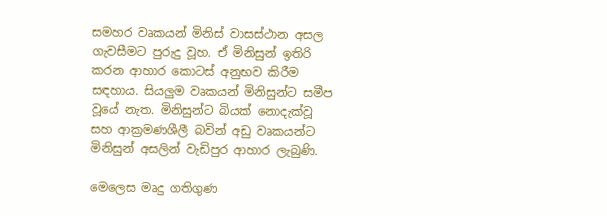සමහර වෘකයන් මිනිස් වාසස්ථාන අසල ගැවසීමට පුරුදු වූහ. ඒ මිනිසුන් ඉතිරි කරන ආහාර කොටස් අනුභව කිරීම සඳහාය. සියලුම වෘකයන් මිනිසුන්ට සමීප වූයේ නැත. මිනිසුන්ට බියක් නොදැක්වූ සහ ආක්‍රමණශීලී බවින් අඩු වෘකයන්ට මිනිසුන් අසලින් වැඩිපුර ආහාර ලැබුණි.

මෙලෙස මෘදු ගතිගුණ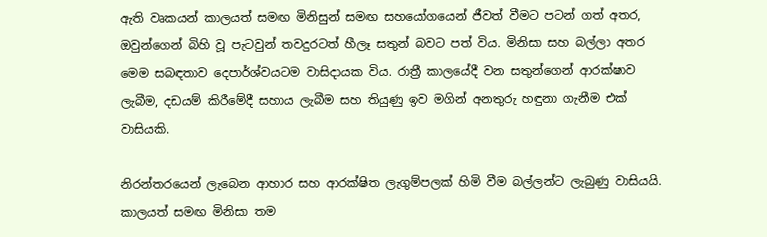ඇති වෘකයන් කාලයත් සමඟ මිනිසුන් සමඟ සහයෝගයෙන් ජීවත් වීමට පටන් ගත් අතර, ඔවුන්ගෙන් බිහි වූ පැටවුන් තවදුරටත් හීලෑ සතුන් බවට පත් විය. මිනිසා සහ බල්ලා අතර මෙම සබඳතාව දෙපාර්ශ්වයටම වාසිදායක විය. රාත්‍රී කාලයේදී වන සතුන්ගෙන් ආරක්ෂාව ලැබීම, දඩයම් කිරීමේදී සහාය ලැබීම සහ තියුණු ඉව මගින් අනතුරු හඳුනා ගැනීම එක් වාසියකි.

නිරන්තරයෙන් ලැබෙන ආහාර සහ ආරක්ෂිත ලැගුම්පලක් හිමි වීම බල්ලන්ට ලැබුණු වාසියයි. කාලයත් සමඟ මිනිසා තම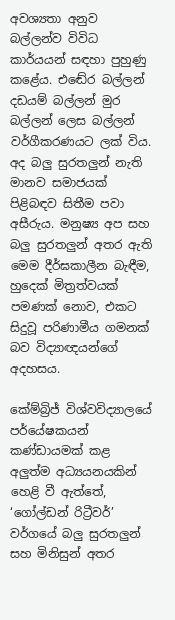අවශ්‍යතා අනුව බල්ලන්ව විවිධ කාර්යයන් සඳහා පුහුණු කළේය. එඬේර බල්ලන් දඩයම් බල්ලන් මුර බල්ලන් ලෙස බල්ලන් වර්ගීකරණයට ලක් විය. අද බලු සුරතලුන් නැති මානව සමාජයක් පිළිබඳව සිතීම පවා අසීරුය. මනුෂ්‍ය අප සහ බලු සුරතලුන් අතර ඇති මෙම දීර්ඝකාලීන බැඳීම, හුදෙක් මිත්‍රත්වයක් පමණක් නොව, එකට සිදුවූ පරිණාමීය ගමනක් බව විද්‍යාඥයන්ගේ අදහසය.

කේම්බ්‍රිජ් විශ්වවිද්‍යාලයේ පර්යේෂකයන් කණ්ඩායමක් කළ අලුත්ම අධ්‍යයනයකින් හෙළි වී ඇත්තේ, ‘ගෝල්ඩන් රිට්‍රීවර්’ වර්ගයේ බලු සුරතලුන් සහ මිනිසුන් අතර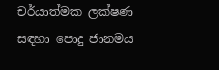චර්යාත්මක ලක්ෂණ සඳහා පොදු ජානමය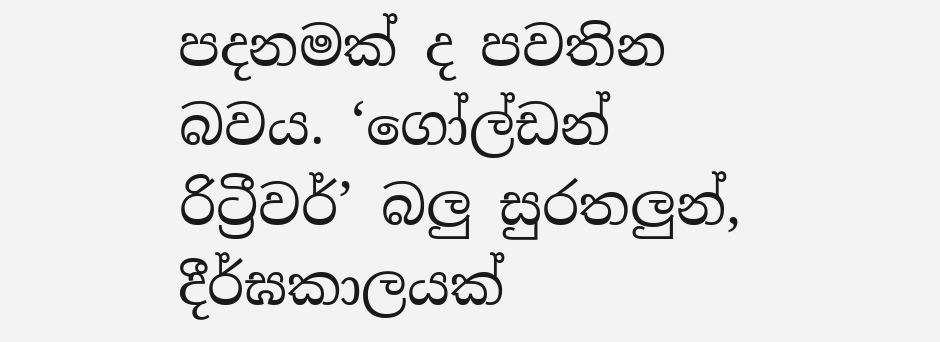පදනමක් ද පවතින බවය. ‘ගෝල්ඩන් රිට්‍රීවර්’ බලු සුරතලුන්, දීර්ඝකාලයක්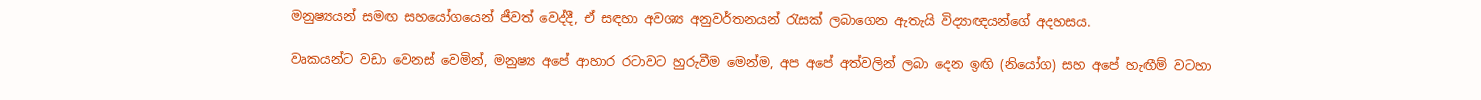මනුෂ්‍යයන් සමඟ සහයෝගයෙන් ජීවත් වෙද්දී, ඒ සඳහා අවශ්‍ය අනුවර්තනයන් රැසක් ලබාගෙන ඇතැයි විද්‍යාඥයන්ගේ අදහසය.

වෘකයන්ට වඩා වෙනස් වෙමින්, මනුෂ්‍ය අපේ ආහාර රටාවට හුරුවීම මෙන්ම, අප අපේ අත්වලින් ලබා දෙන ඉඟි (නියෝග) සහ අපේ හැඟීම් වටහා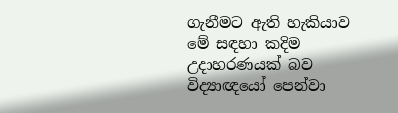ගැනීමට ඇති හැකියාව මේ සඳහා කදිම උදාහරණයක් බව විද්‍යාඥයෝ පෙන්වා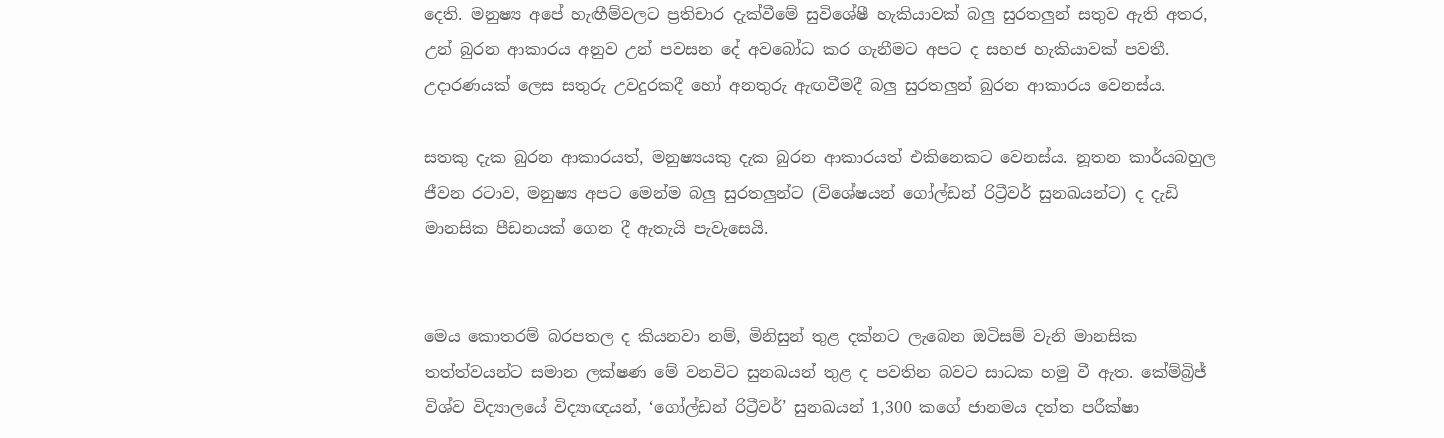දෙති. මනුෂ්‍ය අපේ හැඟීම්වලට ප්‍රතිචාර දැක්වීමේ සුවිශේෂී හැකියාවක් බලු සුරතලුන් සතුව ඇති අතර, උන් බුරන ආකාරය අනුව උන් පවසන දේ අවබෝධ කර ගැනීමට අපට ද සහජ හැකියාවක් පවතී. උදාරණයක් ලෙස සතුරු උවදුරකදී හෝ අනතුරු ඇඟවීමදී බලු සුරතලුන් බුරන ආකාරය වෙනස්ය.

සතකු දැක බුරන ආකාරයත්, මනුෂ්‍යයකු දැක බුරන ආකාරයත් එකිනෙකට වෙනස්ය. නූතන කාර්යබහුල ජීවන රටාව, මනුෂ්‍ය අපට මෙන්ම බලු සුරතලුන්ට (විශේෂයන් ගෝල්ඩන් රිට්‍රීවර් සුනඛයන්ට) ද දැඩි මානසික පීඩනයක් ගෙන දී ඇතැයි පැවැසෙයි.


මෙය කොතරම් බරපතල ද කියනවා නම්, මිනිසුන් තුළ දක්නට ලැබෙන ඔටිසම් වැනි මානසික තත්ත්වයන්ට සමාන ලක්ෂණ මේ වනවිට සුනඛයන් තුළ ද පවතින බවට සාධක හමු වී ඇත. කේම්බ්‍රිජ් විශ්ව විද්‍යාලයේ විද්‍යාඥයන්, ‘ගෝල්ඩන් රිට්‍රීවර්’ සුනඛයන් 1,300 කගේ ජානමය දත්ත පරීක්ෂා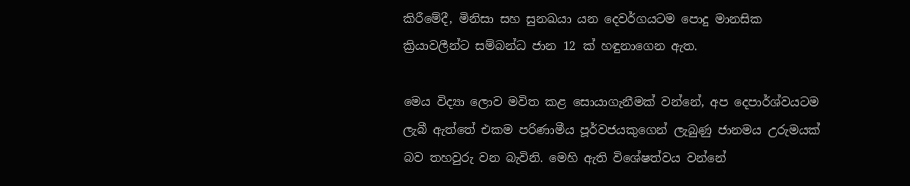කිරීමේදී, මිනිසා සහ සුනඛයා යන දෙවර්ගයටම පොදු මානසික ක්‍රියාවලීන්ට සම්බන්ධ ජාන 12 ක් හඳුනාගෙන ඇත.

මෙය විද්‍යා ලොව මවිත කළ සොයාගැනීමක් වන්නේ, අප දෙපාර්ශ්වයටම ලැබී ඇත්තේ එකම පරිණාමීය පූර්වජයකුගෙන් ලැබුණු ජානමය උරුමයක් බව තහවුරු වන බැවිනි. මෙහි ඇති විශේෂත්වය වන්නේ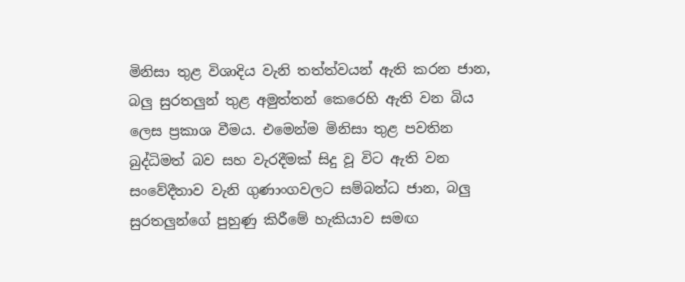මිනිසා තුළ විශාදිය වැනි තත්ත්වයන් ඇති කරන ජාන, බලු සුරතලුන් තුළ අමුත්තන් කෙරෙහි ඇති වන බිය ලෙස ප්‍රකාශ වීමය. එමෙන්ම මිනිසා තුළ පවතින බුද්ධිමත් බව සහ වැරදීමක් සිදු වූ විට ඇති වන සංවේදීතාව වැනි ගුණාංගවලට සම්බන්ධ ජාන, බලු සුරතලුන්ගේ පුහුණු කිරීමේ හැකියාව සමඟ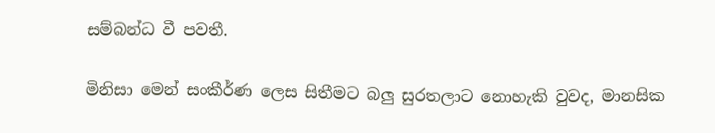සම්බන්ධ වී පවතී.

මිනිසා මෙන් සංකීර්ණ ලෙස සිතීමට බලු සුරතලාට නොහැකි වුවද, මානසික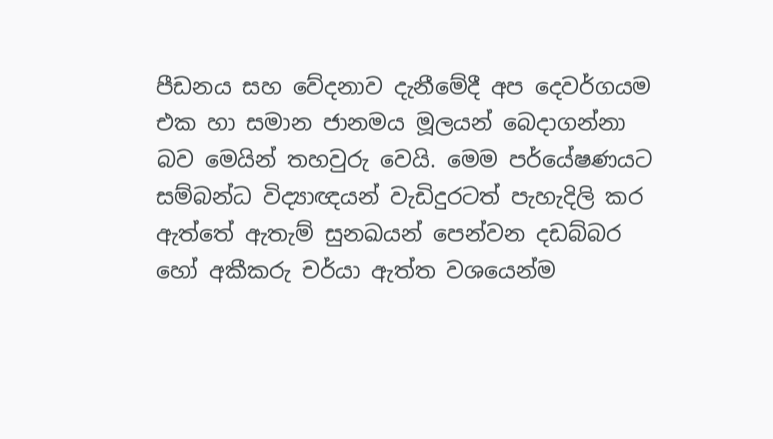පීඩනය සහ වේදනාව දැනීමේදී අප දෙවර්ගයම එක හා සමාන ජානමය මූලයන් බෙදාගන්නා බව මෙයින් තහවුරු වෙයි. මෙම පර්යේෂණයට සම්බන්ධ විද්‍යාඥයන් වැඩිදුරටත් පැහැදිලි කර ඇත්තේ ඇතැම් සුනඛයන් පෙන්වන දඩබ්බර හෝ අකීකරු චර්යා ඇත්ත වශයෙන්ම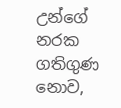උන්ගේ නරක ගතිගුණ නොව,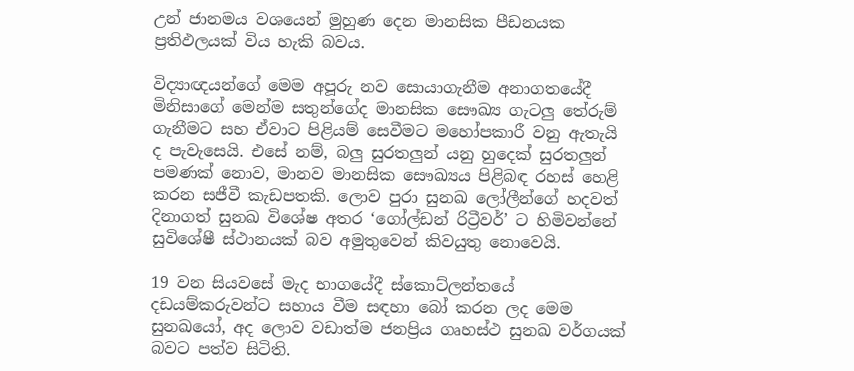උන් ජානමය වශයෙන් මුහුණ දෙන මානසික පීඩනයක ප්‍රතිඵලයක් විය හැකි බවය.

විද්‍යාඥයන්ගේ මෙම අපූරු නව සොයාගැනීම අනාගතයේදී මිනිසාගේ මෙන්ම සතුන්ගේද මානසික සෞඛ්‍ය ගැටලු තේරුම් ගැනීමට සහ ඒවාට පිළියම් සෙවීමට මහෝපකාරී වනු ඇතැයි ද පැවැසෙයි. එසේ නම්, බලු සුරතලුන් යනු හුදෙක් සුරතලුන් පමණක් නොව, මානව මානසික සෞඛ්‍යය පිළිබඳ රහස් හෙළි කරන සජීවී කැඩපතකි. ලොව පුරා සුනඛ ලෝලීන්ගේ හදවත් දිනාගත් සුනඛ විශේෂ අතර ‘ගෝල්ඩන් රිට්‍රීවර්’ ට හිමිවන්නේ සුවිශේෂී ස්ථානයක් බව අමුතුවෙන් කිවයුතු නොවෙයි.

19 වන සියවසේ මැද භාගයේදී ස්කොට්ලන්තයේ දඩයම්කරුවන්ට සහාය වීම සඳහා බෝ කරන ලද මෙම සුනඛයෝ, අද ලොව වඩාත්ම ජනප්‍රිය ගෘහස්ථ සුනඛ වර්ගයක් බවට පත්ව සිටිති.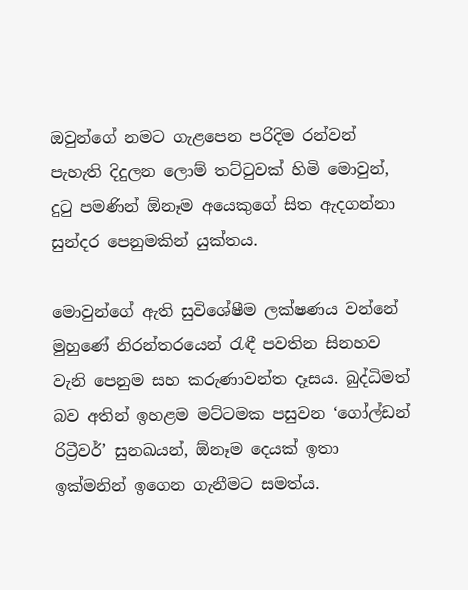ඔවුන්ගේ නමට ගැළපෙන පරිදිම රන්වන් පැහැති දිදුලන ලොම් තට්ටුවක් හිමි මොවුන්, දුටු පමණින් ඕනෑම අයෙකුගේ සිත ඇදගන්නා සුන්දර පෙනුමකින් යුක්තය.

මොවුන්ගේ ඇති සුවිශේෂීම ලක්ෂණය වන්නේ මුහුණේ නිරන්තරයෙන් රැඳී පවතින සිනහව වැනි පෙනුම සහ කරුණාවන්ත දෑසය. බුද්ධිමත් බව අතින් ඉහළම මට්ටමක පසුවන ‘ගෝල්ඩන් රිට්‍රීවර්’ සුනඛයන්, ඕනෑම දෙයක් ඉතා ඉක්මනින් ඉගෙන ගැනීමට සමත්ය.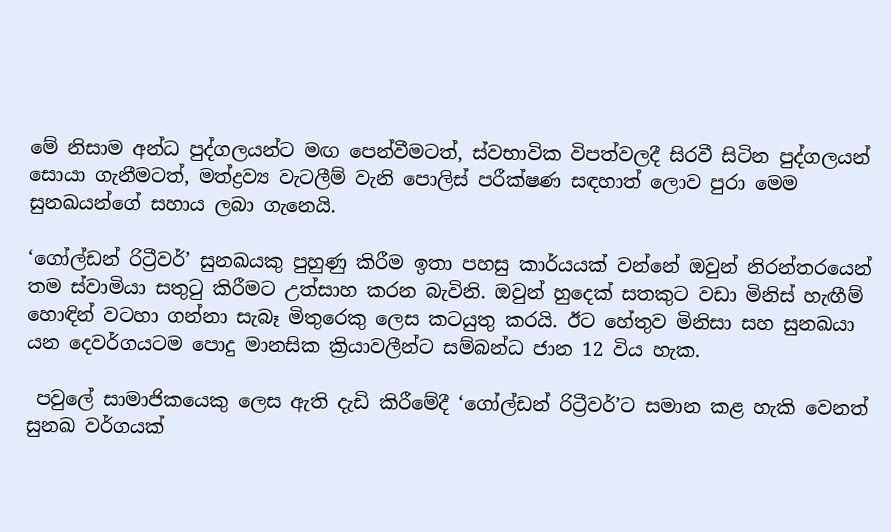මේ නිසාම අන්ධ පුද්ගලයන්ට මඟ පෙන්වීමටත්, ස්වභාවික විපත්වලදී සිරවී සිටින පුද්ගලයන් සොයා ගැනීමටත්, මත්ද්‍රව්‍ය වැටලීම් වැනි පොලිස් පරීක්ෂණ සඳහාත් ලොව පුරා මෙම සුනඛයන්ගේ සහාය ලබා ගැනෙයි.

‘ගෝල්ඩන් රිට්‍රීවර්’ සුනඛයකු පුහුණු කිරීම ඉතා පහසු කාර්යයක් වන්නේ ඔවුන් නිරන්තරයෙන් තම ස්වාමියා සතුටු කිරීමට උත්සාහ කරන බැවිනි. ඔවුන් හුදෙක් සතකුට වඩා මිනිස් හැඟීම් හොඳින් වටහා ගන්නා සැබෑ මිතුරෙකු ලෙස කටයුතු කරයි. ඊට හේතුව මිනිසා සහ සුනඛයා යන දෙවර්ගයටම පොදු මානසික ක්‍රියාවලීන්ට සම්බන්ධ ජාන 12 විය හැක.

 පවුලේ සාමාජිකයෙකු ලෙස ඇති දැඩි කිරීමේදී ‘ගෝල්ඩන් රිට්‍රීවර්’ට සමාන කළ හැකි වෙනත් සුනඛ වර්ගයක්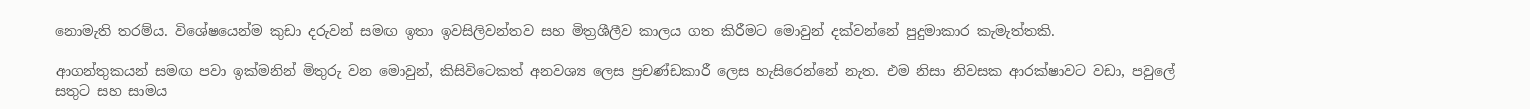නොමැති තරම්ය. විශේෂයෙන්ම කුඩා දරුවන් සමඟ ඉතා ඉවසිලිවන්තව සහ මිත්‍රශීලීව කාලය ගත කිරීමට මොවුන් දක්වන්නේ පුදුමාකාර කැමැත්තකි.

ආගන්තුකයන් සමඟ පවා ඉක්මනින් මිතුරු වන මොවුන්, කිසිවිටෙකත් අනවශ්‍ය ලෙස ප්‍රචණ්ඩකාරී ලෙස හැසිරෙන්නේ නැත. එම නිසා නිවසක ආරක්ෂාවට වඩා, පවුලේ සතුට සහ සාමය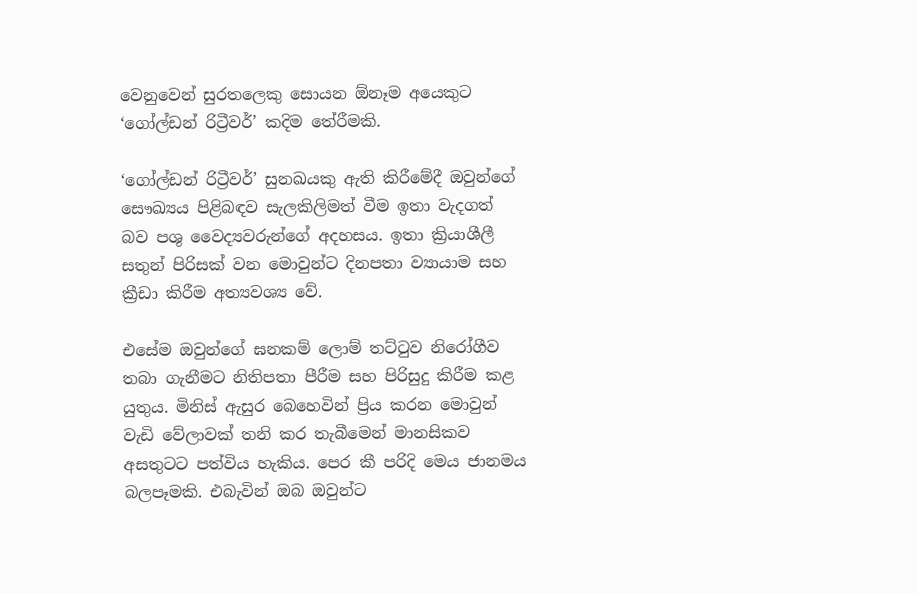වෙනුවෙන් සුරතලෙකු සොයන ඕනෑම අයෙකුට ‘ගෝල්ඩන් රිට්‍රීවර්’ කදිම තේරීමකි.

‘ගෝල්ඩන් රිට්‍රීවර්’ සුනඛයකු ඇති කිරීමේදී ඔවුන්ගේ සෞඛ්‍යය පිළිබඳව සැලකිලිමත් වීම ඉතා වැදගත් බව පශු වෛද්‍යවරුන්ගේ අදහසය. ඉතා ක්‍රියාශීලී සතුන් පිරිසක් වන මොවුන්ට දිනපතා ව්‍යායාම සහ ක්‍රීඩා කිරීම අත්‍යවශ්‍ය වේ.

එසේම ඔවුන්ගේ ඝනකම් ලොම් තට්ටුව නිරෝගීව තබා ගැනීමට නිතිපතා පීරීම සහ පිරිසුදු කිරීම කළ යුතුය. මිනිස් ඇසුර බෙහෙවින් ප්‍රිය කරන මොවුන් වැඩි වේලාවක් තනි කර තැබීමෙන් මානසිකව අසතුටට පත්විය හැකිය. පෙර කී පරිදි මෙය ජානමය බලපෑමකි. එබැවින් ඔබ ඔවුන්ට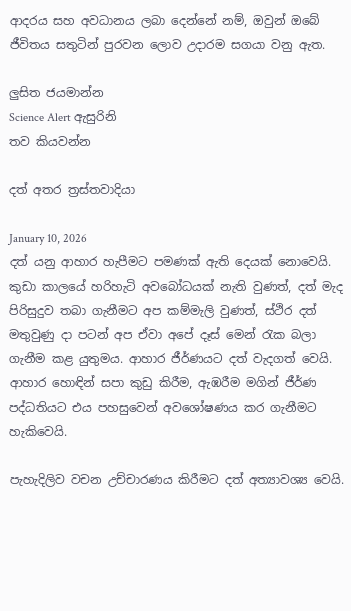ආදරය සහ අවධානය ලබා දෙන්නේ නම්, ඔවුන් ඔබේ ජීවිතය සතුටින් පුරවන ලොව උදාරම සගයා වනු ඇත.

ලුසිත ජයමාන්න
Science Alert ඇසුරිනි
තව කියවන්න

දත් අතර ත්‍රස්තවාදියා

January 10, 2026
දත් යනු ආහාර හැපීමට පමණක් ඇති දෙයක් නොවෙයි. කුඩා කාලයේ හරිහැටි අවබෝධයක් නැති වුණත්, දත් මැද පිරිසුදුව තබා ගැනීමට අප කම්මැලි වුණත්, ස්ථිර දත් මතුවුණු දා පටන් අප ඒවා අපේ දෑස් මෙන් රැක බලා ගැනීම කළ යුතුමය. ආහාර ජීර්ණයට දත් වැදගත් වෙයි. ආහාර හොඳින් සපා කුඩු කිරීම, ඇඹරීම මගින් ජීර්ණ පද්ධතියට එය පහසුවෙන් අවශෝෂණය කර ගැනීමට හැකිවෙයි.

පැහැදිලිව වචන උච්චාරණය කිරීමට දත් අත්‍යාවශ්‍ය වෙයි.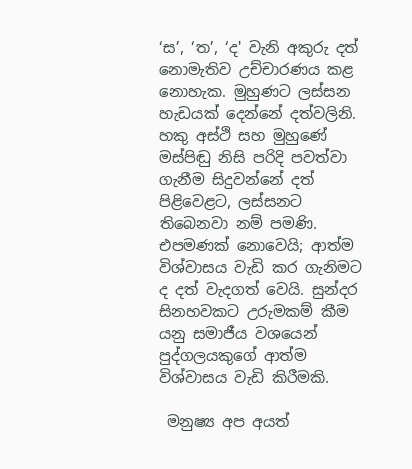‘ස’, ‘ත’, ‘ද' වැනි අකුරු දත් නොමැතිව උච්චාරණය කළ නොහැක. මුහුණට ලස්සන හැඩයක් දෙන්නේ දත්වලිනි. හකු අස්ථි සහ මුහුණේ මස්පිඬු නිසි පරිදි පවත්වා ගැනීම සිදුවන්නේ දත් පිළිවෙළට, ලස්සනට තිබෙනවා නම් පමණි. එපමණක් නොවෙයි; ආත්ම විශ්වාසය වැඩි කර ගැනිමට ද දත් වැදගත් වෙයි. සුන්දර සිනහවකට උරුමකම් කීම යනු සමාජීය වශයෙන් පුද්ගලයකුගේ ආත්ම විශ්වාසය වැඩි කිරීමකි.

 මනුෂ්‍ය අප අයත්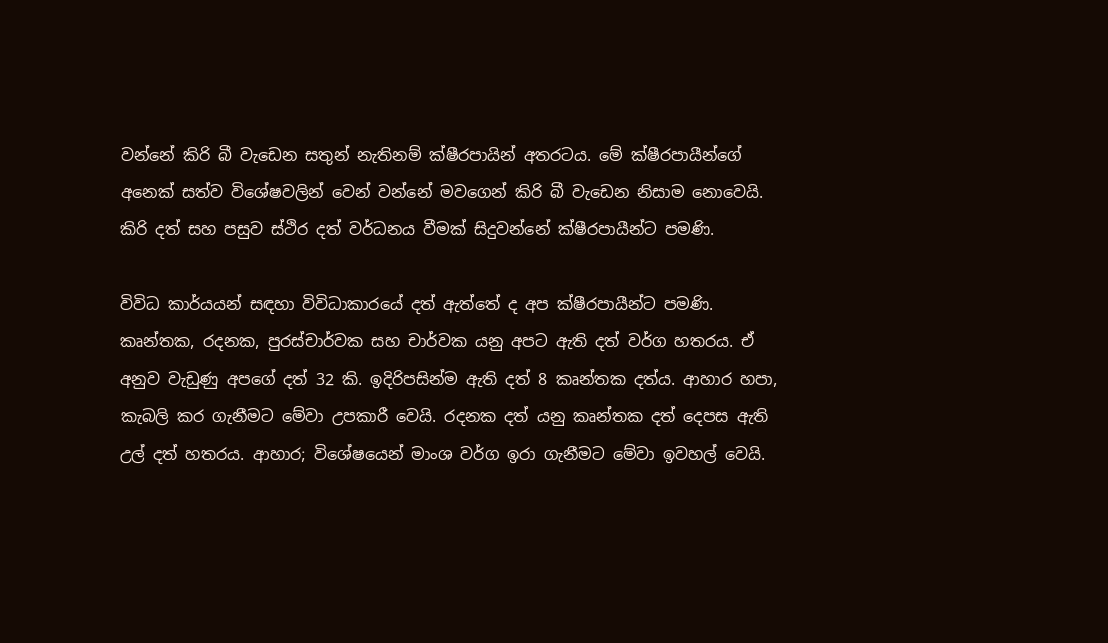වන්නේ කිරි බී වැඩෙන සතුන් නැතිනම් ක්ෂීරපායින් අතරටය. මේ ක්ෂීරපායීන්ගේ අනෙක් සත්ව විශේෂවලින් වෙන් වන්නේ මවගෙන් කිරි බී වැඩෙන නිසාම නොවෙයි. කිරි දත් සහ පසුව ස්ථිර දත් වර්ධනය වීමක් සිදුවන්නේ ක්ෂීරපායීන්ට පමණි.

විවිධ කාර්යයන් සඳහා විවිධාකාරයේ දත් ඇත්තේ ද අප ක්ෂීරපායීන්ට පමණි. කෘන්තක, රදනක, පුරස්චාර්වක සහ චාර්වක යනු අපට ඇති දත් වර්ග හතරය. ඒ අනුව වැඩුණු අපගේ දත් 32 කි. ඉදිරිපසින්ම ඇති දත් 8 කෘන්තක දත්ය. ආහාර හපා, කැබලි කර ගැනීමට මේවා උපකාරී වෙයි. රදනක දත් යනු කෘන්තක දත් දෙපස ඇති උල් දත් හතරය. ආහාර; විශේෂයෙන් මාංශ වර්ග ඉරා ගැනීමට මේවා ඉවහල් වෙයි.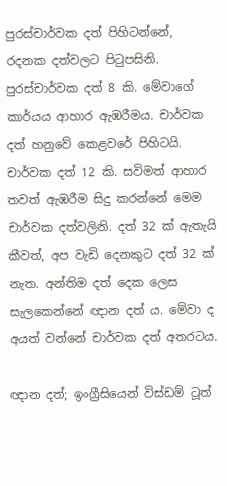පුරස්චාර්වක දත් පිහිටන්නේ, රදනක දත්වලට පිටුපසිනි. පුරස්චාර්වක දත් 8 කි. මේවාගේ කාර්යය ආහාර ඇඹරීමය. චාර්වක දත් හනුවේ කෙළවරේ පිහිටයි. චාර්වක දත් 12 කි. සවිමත් ආහාර තවත් ඇඹරීම සිදු කරන්නේ මෙම චාර්වක දත්වලිනි. දත් 32 ක් ඇතැයි කීවත්, අප වැඩි දෙනකුට දත් 32 ක් නැත. අන්තිම දත් දෙක ලෙස සැලකෙන්නේ ඥාන දත් ය. මේවා ද අයත් වන්නේ චාර්වක දත් අතරටය.

ඥාන දත්; ඉංග්‍රීසියෙන් විස්ඩම් ටූත්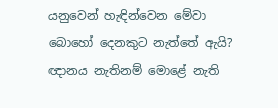යනුවෙන් හැඳින්වෙන මේවා බොහෝ දෙනකුට නැත්තේ ඇයි? ඥානය නැතිනම් මොළේ නැති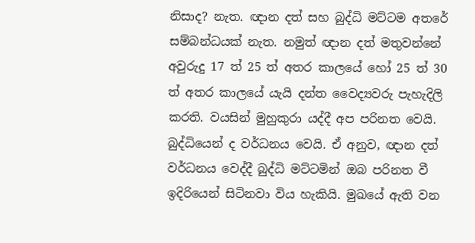නිසාද? නැත. ඥාන දත් සහ බුද්ධි මට්ටම අතරේ සම්බන්ධයක් නැත. නමුත් ඥාන දත් මතුවන්නේ අවුරුදු 17 ත් 25 ත් අතර කාලයේ හෝ 25 ත් 30 ත් අතර කාලයේ යැයි දන්ත වෛද්‍යවරු පැහැදිලි කරති. වයසින් මුහුකුරා යද්දී අප පරිනත වෙයි. බුද්ධියෙන් ද වර්ධනය වෙයි. ඒ අනුව, ඥාන දත් වර්ධනය වෙද්දී බුද්ධි මට්ටමින් ඔබ පරිනත වී ඉදිරියෙන් සිටිනවා විය හැකියි. මුඛයේ ඇති වන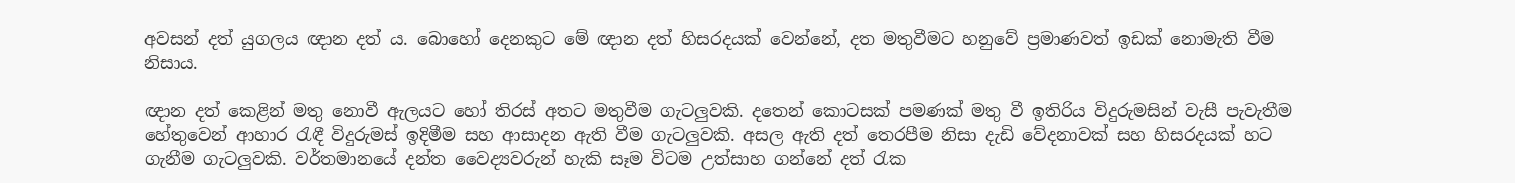අවසන් දත් යුගලය ඥාන දත් ය. බොහෝ දෙනකුට මේ ඥාන දත් හිසරදයක් වෙන්නේ, දත මතුවීමට හනුවේ ප්‍රමාණවත් ඉඩක් නොමැති වීම නිසාය.

ඥාන දත් කෙළින් මතු නොවී ඇලයට හෝ තිරස් අතට මතුවීම ගැටලුවකි. දතෙන් කොටසක් පමණක් මතු වී ඉතිරිය විදුරුමසින් වැසී පැවැතීම හේතුවෙන් ආහාර රැඳී විදුරුමස් ඉදිමීම සහ ආසාදන ඇති වීම ගැටලුවකි. අසල ඇති දත් තෙරපීම නිසා දැඩි වේදනාවක් සහ හිසරදයක් හට ගැනීම ගැටලුවකි. වර්තමානයේ දන්ත වෛද්‍යවරුන් හැකි සෑම විටම උත්සාහ ගන්නේ දත් රැක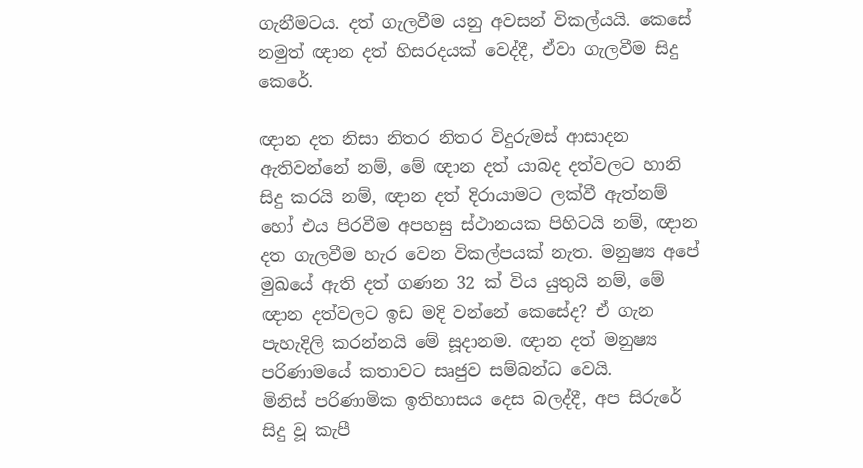ගැනීමටය. දත් ගැලවීම යනු අවසන් විකල්යයි. කෙසේ නමුත් ඥාන දත් හිසරදයක් වෙද්දී, ඒවා ගැලවීම සිදු කෙරේ.

ඥාන දත නිසා නිතර නිතර විදුරුමස් ආසාදන ඇතිවන්නේ නම්, මේ ඥාන දත් යාබද දත්වලට හානි සිදු කරයි නම්, ඥාන දත් දිරායාමට ලක්වී ඇත්නම් හෝ එය පිරවීම අපහසු ස්ථානයක පිහිටයි නම්, ඥාන දත ගැලවීම හැර වෙන විකල්පයක් නැත. මනුෂ්‍ය අපේ මුඛයේ ඇති දත් ගණන 32 ක් විය යුතුයි නම්, මේ ඥාන දත්වලට ඉඩ මදි වන්නේ කෙසේද? ඒ ගැන පැහැදිලි කරන්නයි මේ සූදානම‍. ඥාන දත් මනුෂ්‍ය පරිණාමයේ කතාවට සෘජුව සම්බන්ධ වෙයි.
මිනිස් පරිණාමික ඉතිහාසය දෙස බලද්දී, අප සිරුරේ සිදු වූ කැපී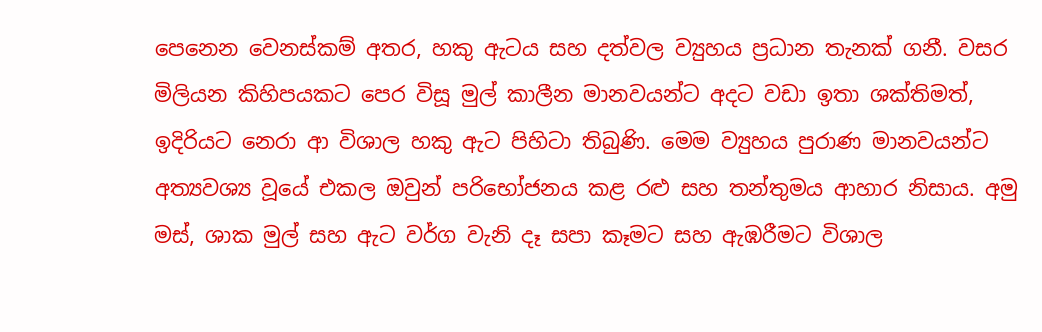පෙනෙන වෙනස්කම් අතර, හකු ඇටය සහ දත්වල ව්‍යුහය ප්‍රධාන තැනක් ගනී. වසර මිලියන කිහිපයකට පෙර විසූ මුල් කාලීන මානවයන්ට අදට වඩා ඉතා ශක්තිමත්, ඉදිරියට නෙරා ආ විශාල හකු ඇට පිහිටා තිබුණි. මෙම ව්‍යුහය පුරාණ මානවයන්ට අත්‍යවශ්‍ය වූයේ එකල ඔවුන් පරිභෝජනය කළ රළු සහ තන්තුමය ආහාර නිසාය. අමු මස්, ශාක මුල් සහ ඇට වර්ග වැනි දෑ සපා කෑමට සහ ඇඹරීමට විශාල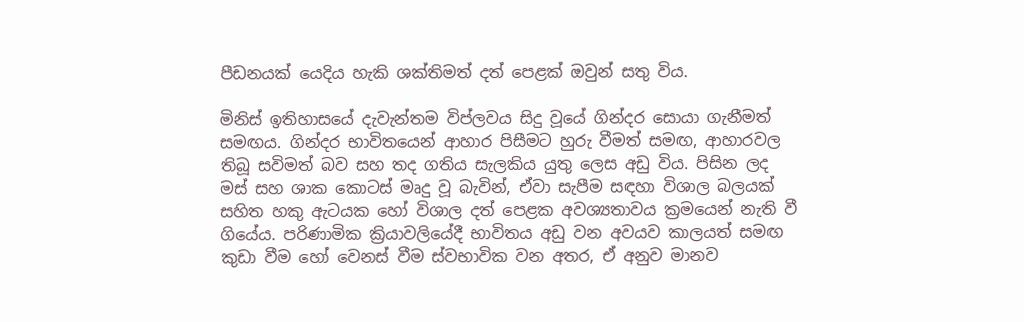පීඩනයක් යෙදිය හැකි ශක්තිමත් දත් පෙළක් ඔවුන් සතු විය.

මිනිස් ඉතිහාසයේ දැවැන්තම විප්ලවය සිදු වූයේ ගින්දර සොයා ගැනීමත් සමඟය. ගින්දර භාවිතයෙන් ආහාර පිසීමට හුරු වීමත් සමඟ, ආහාරවල තිබූ සවිමත් බව සහ තද ගතිය සැලකිය යුතු ලෙස අඩු විය. පිසින ලද මස් සහ ශාක කොටස් මෘදු වූ බැවින්, ඒවා සැපීම සඳහා විශාල බලයක් සහිත හකු ඇටයක හෝ විශාල දත් පෙළක අවශ්‍යතාවය ක්‍රමයෙන් නැති වී ගියේය. පරිණාමික ක්‍රියාවලියේදී භාවිතය අඩු වන අවයව කාලයත් සමඟ කුඩා වීම හෝ වෙනස් වීම ස්වභාවික වන අතර, ඒ අනුව මානව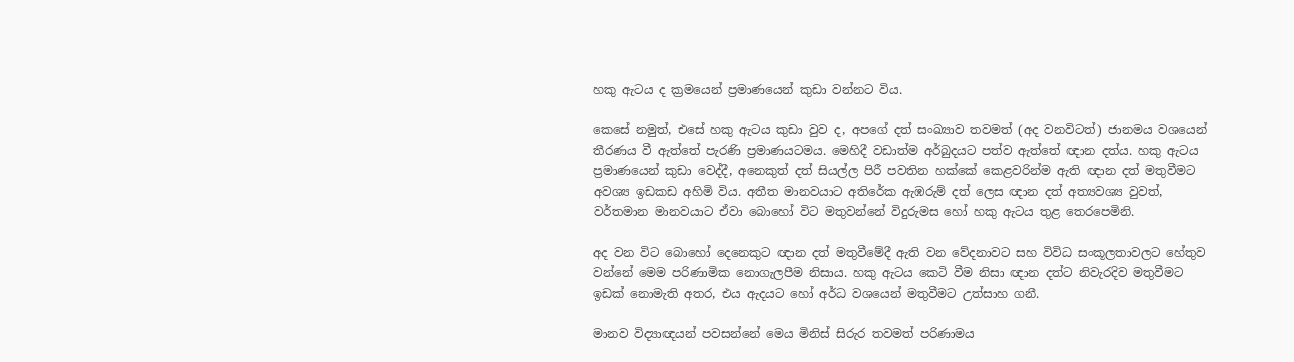හකු ඇටය ද ක්‍රමයෙන් ප්‍රමාණයෙන් කුඩා වන්නට විය.

කෙසේ නමුත්, එසේ හකු ඇටය කුඩා වුව ද, අපගේ දත් සංඛ්‍යාව තවමත් (අද වනවිටත්) ජානමය වශයෙන් තීරණය වී ඇත්තේ පැරණි ප්‍රමාණයටමය. මෙහිදී වඩාත්ම අර්බුදයට පත්ව ඇත්තේ ඥාන දත්ය. හකු ඇටය ප්‍රමාණයෙන් කුඩා වෙද්දී, අනෙකුත් දත් සියල්ල පිරී පවතින හක්කේ කෙළවරින්ම ඇති ඥාන දත් මතුවීමට අවශ්‍ය ඉඩකඩ අහිමි විය. අතීත මානවයාට අතිරේක ඇඹරුම් දත් ලෙස ඥාන දත් අත්‍යවශ්‍ය වුවත්, වර්තමාන මානවයාට ඒවා බොහෝ විට මතුවන්නේ විදුරුමස හෝ හකු ඇටය තුළ තෙරපෙමිනි.

අද වන විට බොහෝ දෙනෙකුට ඥාන දත් මතුවීමේදී ඇති වන වේදනාවට සහ විවිධ සංකූලතාවලට හේතුව වන්නේ මෙම පරිණාමික නොගැලපීම නිසාය. හකු ඇටය කෙටි වීම නිසා ඥාන දත්ට නිවැරදිව මතුවීමට ඉඩක් නොමැති අතර, එය ඇදයට හෝ අර්ධ වශයෙන් මතුවීමට උත්සාහ ගනී.

මානව විද්‍යාඥයන් පවසන්නේ මෙය මිනිස් සිරුර තවමත් පරිණාමය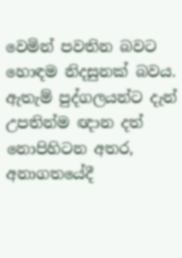වෙමින් පවතින බවට හොඳම නිදසුනක් බවය. ඇතැම් පුද්ගලයන්ට දැන් උපතින්ම ඥාන දත් නොපිහිටන අතර, අනාගතයේදී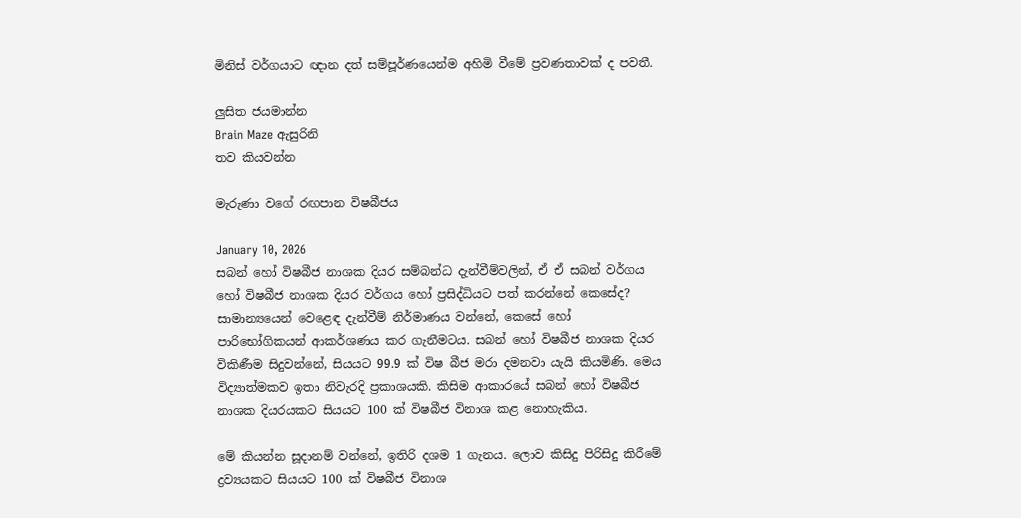මිනිස් වර්ගයාට ඥාන දත් සම්පූර්ණයෙන්ම අහිමි වීමේ ප්‍රවණතාවක් ද පවතී.

ලුසිත ජයමාන්න
Brain Maze ඇසුරිනි
තව කියවන්න

මැරුණා වගේ රඟපාන විෂබීජය

January 10, 2026
සබන් හෝ විෂබීජ නාශක දියර සම්බන්ධ දැන්වීම්වලින්, ඒ ඒ සබන් වර්ගය හෝ විෂබීජ නාශක දියර වර්ගය හෝ ප්‍රසිද්ධියට පත් කරන්නේ කෙසේද? සාමාන්‍යයෙන් වෙළෙඳ දැන්වීම් නිර්මාණය වන්නේ, කෙසේ හෝ පාරිභෝගිකයන් ආකර්ශණය කර ගැනීමටය. සබන් හෝ විෂබීජ නාශක දියර විකිණීම සිදුවන්නේ, සියයට 99.9 ක් විෂ බීජ මරා දමනවා යැයි කියමිණි. මෙය විද්‍යාත්මකව ඉතා නිවැරදි ප්‍රකාශයකි. කිසිම ආකාරයේ සබන් හෝ විෂබීජ නාශක දියරයකට සියයට 100 ක් විෂබීජ විනාශ කළ නොහැකිය.

මේ කියන්න සූදානම් වන්නේ, ඉතිරි දශම 1 ගැනය. ලොව කිසිදු පිරිසිදු කිරීමේ ද්‍රව්‍යයකට සියයට 100 ක් විෂබීජ විනාශ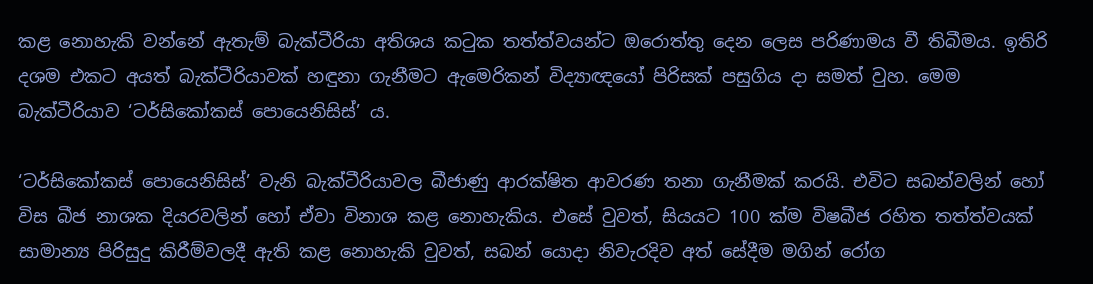කළ නොහැකි වන්නේ ඇතැම් බැක්ටීරියා අතිශය කටුක තත්ත්වයන්ට ඔරොත්තු දෙන ලෙස පරිණාමය වී තිබීමය. ඉතිරි දශම එකට අයත් බැක්ටීරියාවක් හඳුනා ගැනීමට ඇමෙරිකන් විද්‍යාඥයෝ පිරිසක් පසුගිය දා සමත් වුහ. මෙම බැක්ටීරියාව ‘ටර්සිකෝකස් පොයෙනිසිස්’ ය.

‘ටර්සිකෝකස් පොයෙනිසිස්’ වැනි බැක්ටීරියාවල බීජාණු ආරක්ෂිත ආවරණ තනා ගැනීමක් කරයි. එවිට සබන්වලින් හෝ විස බීජ නාශක දියරවලින් හෝ ඒවා විනාශ කළ නොහැකිය. එසේ වුවත්, සියයට 100 ක්ම විෂබීජ රහිත තත්ත්වයක් සාමාන්‍ය පිරිසුදු කිරීම්වලදී ඇති කළ නොහැකි වුවත්, සබන් යොදා නිවැරදිව අත් සේදීම මගින් රෝග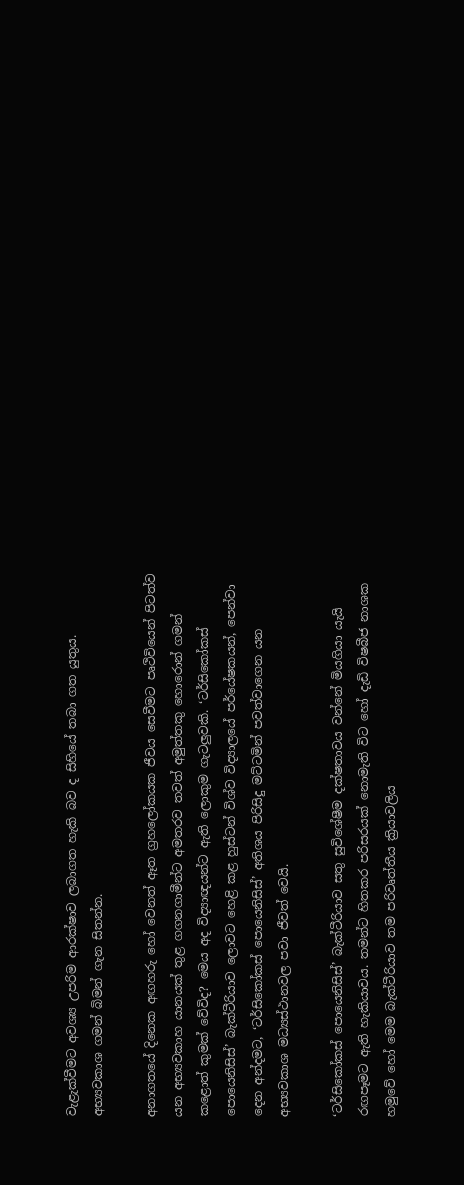වැළැක්වීමට අවශ්‍ය උපරිම ආරක්ෂාව ලබාගත හැකි බව ද සිහියේ තබා ගත යුතුය. අභ්‍යවකාශ ගමන් බිමන් ගැන සිතන්න.

අනාගතයේ දිනෙක අඟහරු හෝ වෙනත් ඈත ග්‍රහලෝකයක ජීවය සෙවීමට පෘථිවියෙන් පිටත්ව යන අභ්‍යවකාහ යානයක් තුළ ගගනගාමීන්ට අමතරව තවත් අමුත්තකු හොරොන් ගමන් කළොත් කුමක් වේවිද? මෙය අද විද්‍යාඥයන්ට ඇති ලොකුම ගැටලුවකි. ‘ටර්සිකෝකස් පොයෙනිසිස්’ බැක්ටීරියාව ලොවට හෙළි කළ හුස්ටන් විශ්ව විද්‍යාලයේ පර්යේෂකයන්, පෙන්වා දෙන අන්දමට, ‘ටර්සිකෝකස් පොයෙනිසිස්’ අතිශය පිරිසිදු මට්ටමින් පවත්වාගෙන යන අභ්‍යවකාශ මධ්‍යස්ථානවල පවා ජීවත් වෙයි.

‘ටර්සිකෝකස් පොයෙනිසිස්’ බැක්ටීරියාව සතු සුවිශේෂීම දක්ෂතාවය වන්නේ මියගියා යැයි රඟපෑමට ඇති හැකියාවය. තමන්ට හිතකර පරිසරයක් නොමැති විට හෝ දැඩි විෂබීජ නාශක හමුවේ හෝ මෙම බැක්ටීරියාව තම පරිවෘත්තීය ක්‍රියාවලිය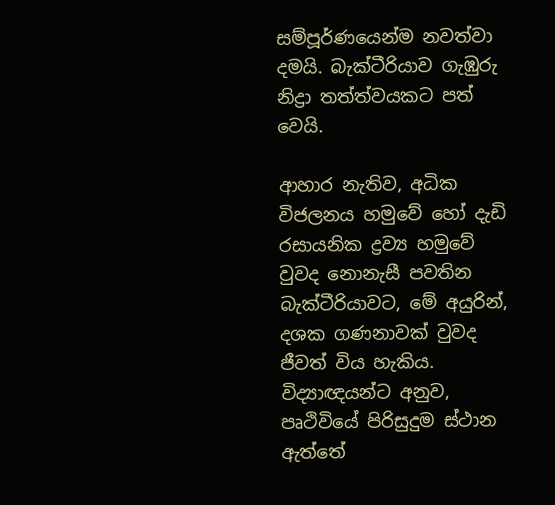සම්පූර්ණයෙන්ම නවත්වා දමයි. බැක්ටීරියාව ගැඹුරු නිද්‍රා තත්ත්වයකට පත් වෙයි.

ආහාර නැතිව, අධික විජලනය හමුවේ හෝ දැඩි රසායනික ද්‍රව්‍ය හමුවේ වුවද නොනැසී පවතින බැක්ටීරියාවට, මේ අයුරින්, දශක ගණනාවක් වුවද ජීවත් විය හැකිය. විද්‍යාඥයන්ට අනුව, පෘථිවියේ පිරිසුදුම ස්ථාන ඇත්තේ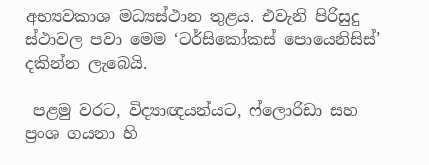අභ්‍යවකාශ මධ්‍යස්ථාන තුළය. එවැනි පිරිසුදු ස්ථාවල පවා මෙම ‘ටර්සිකෝකස් පොයෙනිසිස්’ දකින්න ලැබෙයි.

 පළමු වරට, විද්‍යාඥයන්යට, ෆ්ලොරිඩා සහ ප්‍රංශ ගයනා හි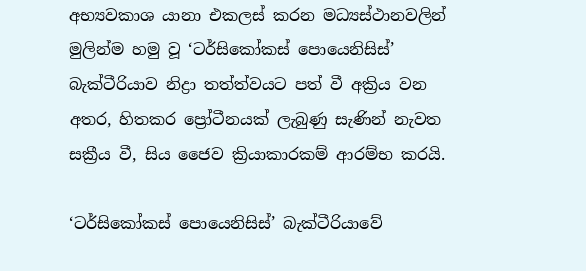අභ්‍යවකාශ යානා එකලස් කරන මධ්‍යස්ථානවලින් මුලින්ම හමු වූ ‘ටර්සිකෝකස් පොයෙනිසිස්’ බැක්ටීරියාව නිද්‍රා තත්ත්වයට පත් වී අක්‍රිය වන අතර, හිතකර ප්‍රෝටීනයක් ලැබුණු සැණින් නැවත සක්‍රීය වී, සිය ජෛව ක්‍රියාකාරකම් ආරම්භ කරයි.

‘ටර්සිකෝකස් පොයෙනිසිස්’ බැක්ටීරියාවේ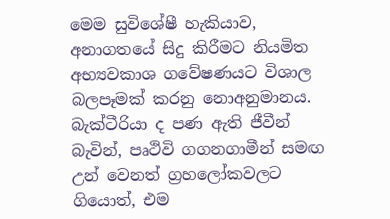මෙම සුවිශේෂී හැකියාව, අනාගතයේ සිදු කිරීමට නියමිත අභ්‍යවකාශ ගවේෂණයට විශාල බලපෑමක් කරනු නොඅනුමානය. බැක්ටීරියා ද පණ ඇති ජීවීන් බැවින්, පෘථිවි ගගනගාමීන් සමඟ උන් වෙනත් ග්‍රහලෝකවලට ගියොත්, එම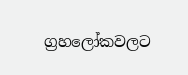ග්‍රහලෝකවලට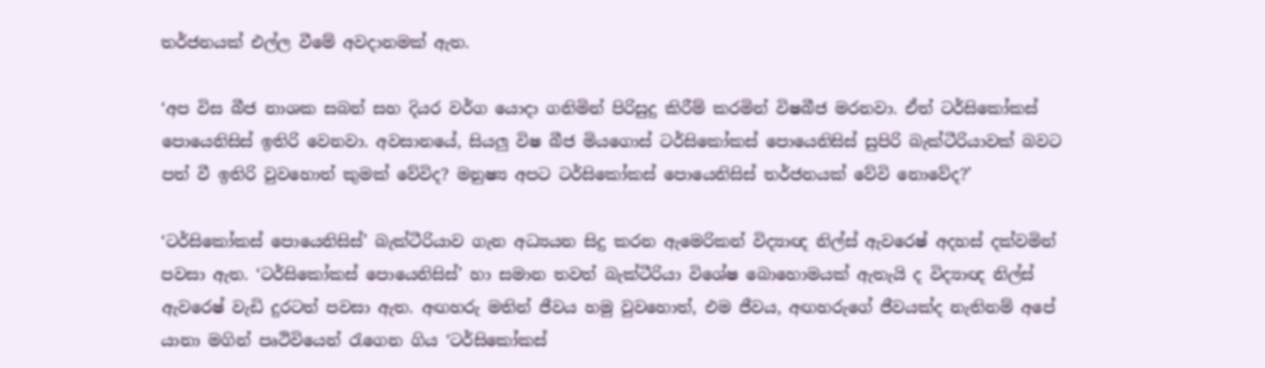තර්ජනයක් එල්ල වීමේ අවදානමක් ඇත.

‘අප විස බීජ නාශක සබන් සහ දියර වර්ග යොදා ගනිමින් පිරිසුදු කිරීම් කරමින් විෂබීජ මරනවා. ඒත් ටර්සිකෝකස් පොයෙනිසිස් ඉතිරි වෙනවා. අවසානයේ, සියලු විෂ බීජ මියගොස් ටර්සිකෝකස් පොයෙනිසිස් සුපිරි බැක්ටීරියාවක් බවට පත් වී ඉතිරි වුවහොත් කුමක් වේවිද? මනුෂ්‍ය අපට ටර්සිකෝකස් පොයෙනිසිස් තර්ජනයක් වේවි නොවේද?’

‘ටර්සිකෝකස් පොයෙනිසිස්’ බැක්ටීරියාව ගැන අධ්‍යයන සිදු කරන ඇමෙරිකන් විද්‍යාඥ නිල්ස් ඇවරෙෂ් අදහස් දක්වමින් පවසා ඇත. ‘ටර්සිකෝකස් පොයෙනිසිස්’ හා සමාන තවත් බැක්ටීරියා විශේෂ බොහොමයක් ඇතැයි ද විද්‍යාඥ නිල්ස් ඇවරෙෂ් වැඩි දුරටත් පවසා ඇත. අඟහරු මතින් ජීවය හමු වුවහොත්, එම ජීවය, අඟහරුගේ ජීවයක්ද නැතිනම් අපේ යානා මගින් පෘථිවියෙන් රැගෙන ගිය ‘ටර්සිකෝකස්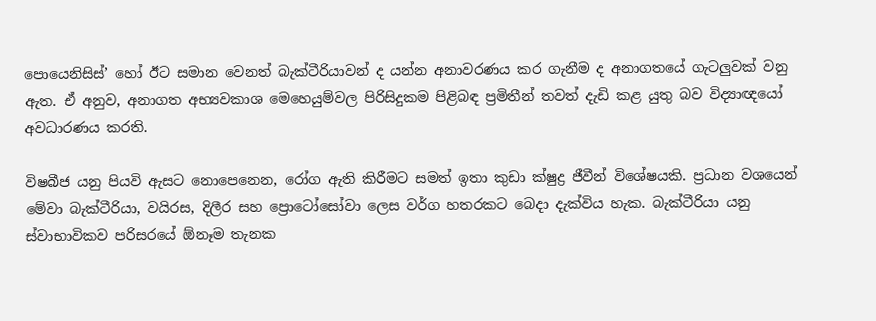පොයෙනිසිස්’ හෝ ඊට සමාන වෙනත් බැක්ටීරියාවන් ද යන්න අනාවරණය කර ගැනීම ද අනාගතයේ ගැටලුවක් වනු ඇත. ඒ අනුව, අනාගත අභ්‍යවකාශ මෙහෙයුම්වල පිරිසිදුකම පිළිබඳ ප්‍රමිතීන් තවත් දැඩි කළ යුතු බව විද්‍යාඥයෝ අවධාරණය කරති.

විෂබීජ යනු පියවි ඇසට නොපෙනෙන, රෝග ඇති කිරීමට සමත් ඉතා කුඩා ක්ෂුද්‍ර ජීවීන් විශේෂයකි. ප්‍රධාන වශයෙන් මේවා බැක්ටීරියා, වයිරස, දිලීර සහ ප්‍රොටෝසෝවා ලෙස වර්ග හතරකට බෙදා දැක්විය හැක. බැක්ටීරියා යනු ස්වාභාවිකව පරිසරයේ ඕනෑම තැනක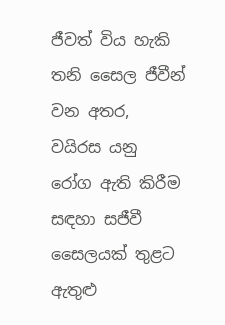ජීවත් විය හැකි තනි සෛල ජීවීන් වන අතර, වයිරස යනු රෝග ඇති කිරීම සඳහා සජීවී සෛලයක් තුළට ඇතුළු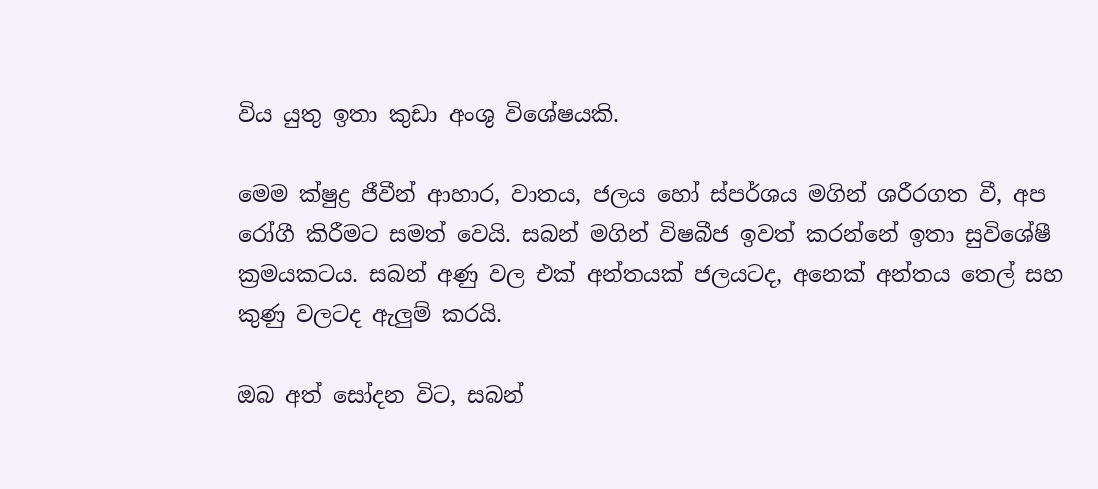විය යුතු ඉතා කුඩා අංශු විශේෂයකි.

මෙම ක්ෂුද්‍ර ජීවීන් ආහාර, වාතය, ජලය හෝ ස්පර්ශය මගින් ශරීරගත වී, අප රෝගී කිරීමට සමත් වෙයි. සබන් මගින් විෂබීජ ඉවත් කරන්නේ ඉතා සුවිශේෂී ක්‍රමයකටය. සබන් අණු වල එක් අන්තයක් ජලයටද, අනෙක් අන්තය තෙල් සහ කුණු වලටද ඇලුම් කරයි.

ඔබ අත් සෝදන විට, සබන්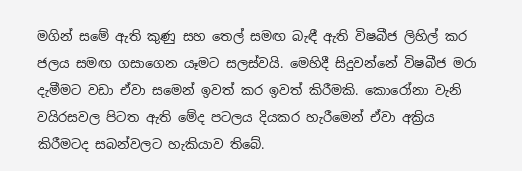මගින් සමේ ඇති කුණු සහ තෙල් සමඟ බැඳී ඇති විෂබීජ ලිහිල් කර ජලය සමඟ ගසාගෙන යෑමට සලස්වයි. මෙහිදී සිදුවන්නේ විෂබීජ මරා දැමීමට වඩා ඒවා සමෙන් ඉවත් කර ඉවත් කිරීමකි. කොරෝනා වැනි වයිරසවල පිටත ඇති මේද පටලය දියකර හැරීමෙන් ඒවා අක්‍රිය කිරීමටද සබන්වලට හැකියාව තිබේ.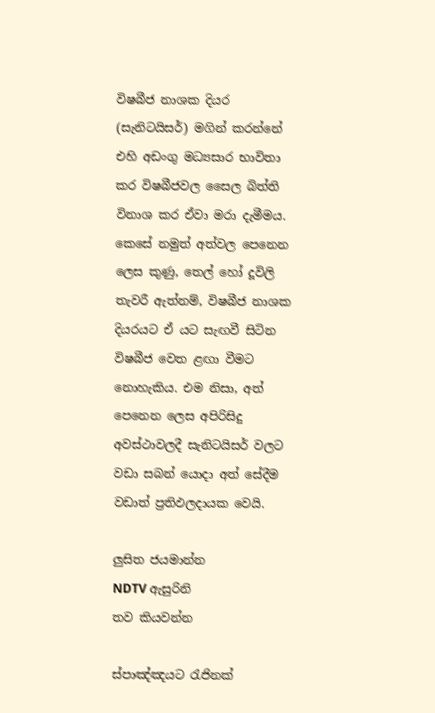විෂබීජ නාශක දියර (සැනිටයිසර්) මගින් කරන්නේ එහි අඩංගු මධ්‍යසාර භාවිතා කර විෂබීජවල සෛල බිත්ති විනාශ කර ඒවා මරා දැමීමය. කෙසේ නමුත් අත්වල පෙනෙන ලෙස කුණු, තෙල් හෝ දූවිලි තැවරී ඇත්නම්, විෂබීජ නාශක දියරයට ඒ යට සැඟවී සිටින විෂබීජ වෙත ළඟා වීමට නොහැකිය. එම නිසා, අත් පෙනෙන ලෙස අපිරිසිදු අවස්ථාවලදී සැනිටයිසර් වලට වඩා සබන් යොදා අත් සේදීම වඩාත් ප්‍රතිඵලදායක වෙයි.

ලුසිත ජයමාන්න
NDTV ඇසුරිනි
තව කියවන්න

ස්පාඤ්ඤයට රැජිනක්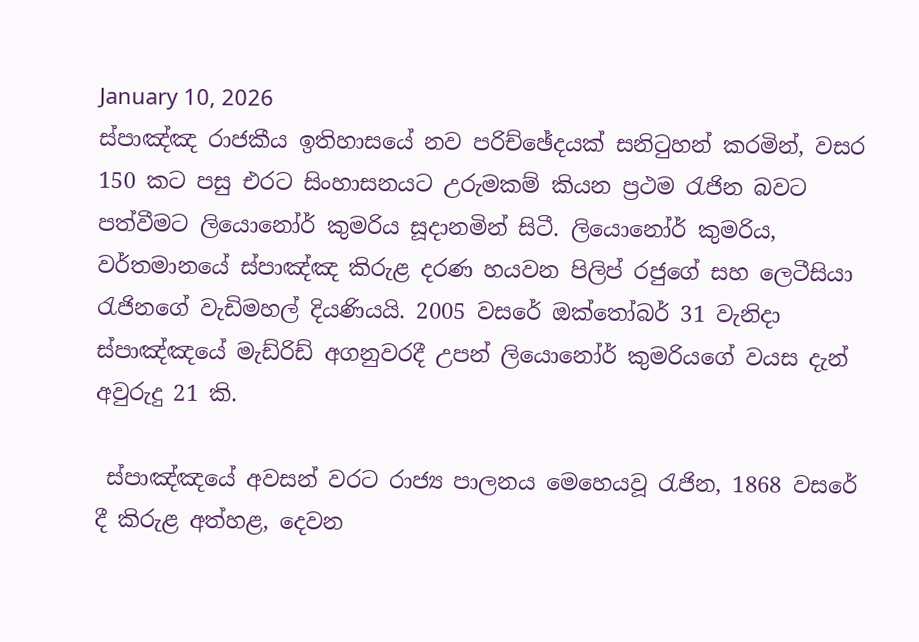January 10, 2026
ස්පාඤ්ඤ රාජකීය ඉතිහාසයේ නව පරිච්ඡේදයක් සනිටුහන් කරමින්, වසර 150 කට පසු එරට සිංහාසනයට උරුමකම් කියන ප්‍රථම රැජින බවට පත්වීමට ලියොනෝර් කුමරිය සූදානමින් සිටී. ලියොනෝර් කුමරිය, වර්තමානයේ ස්පාඤ්ඤ කිරුළ දරණ හයවන පිලිප් රජුගේ සහ ලෙටීසියා රැජිනගේ වැඩිමහල් දියණියයි. 2005 වසරේ ඔක්තෝබර් 31 වැනිදා ස්පාඤ්ඤයේ මැඩ්රිඩ් අගනුවරදී උපන් ලියොනෝර් කුමරියගේ වයස දැන් අවුරුදු 21 කි.

 ස්පාඤ්ඤයේ අවසන් වරට රාජ්‍ය පාලනය මෙහෙයවූ රැජින, 1868 වසරේ දී කිරුළ අත්හළ, දෙවන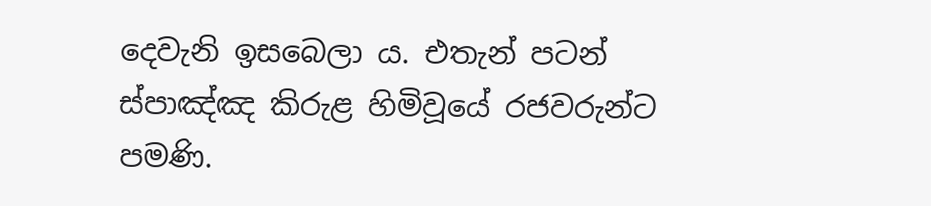දෙවැනි ඉසබෙලා ය. එතැන් පටන් ස්පාඤ්ඤ කිරුළ හිමිවූයේ රජවරුන්ට පමණි.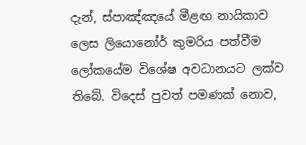දැන්, ස්පාඤ්ඤයේ මීළඟ නායිකාව ලෙස ලියොනෝර් කුමරිය පත්වීම ලෝකයේම විශේෂ අවධානයට ලක්ව තිබේ. විදෙස් පුවත් පමණක් නොව,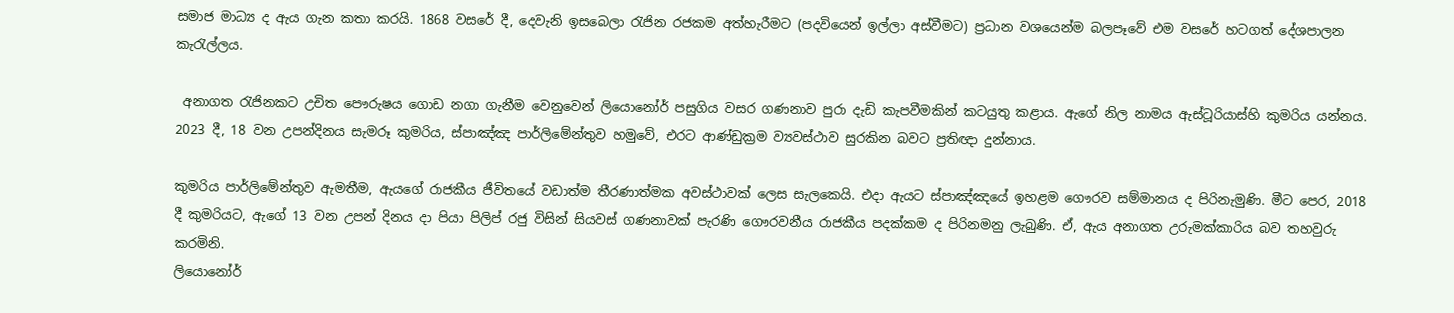සමාජ මාධ්‍ය ද ඇය ගැන කතා කරයි. 1868 වසරේ දී, දෙවැනි ඉසබෙලා රැජින රජකම අත්හැරීමට (පදවියෙන් ඉල්ලා අස්වීමට) ප්‍රධාන වශයෙන්ම බලපෑවේ එම වසරේ හටගත් දේශපාලන කැරැල්ලය.

 අනාගත රැජිනකට උචිත පෞරුෂය ගොඩ නගා ගැනීම වෙනුවෙන් ලියොනෝර් පසුගිය වසර ගණනාව පුරා දැඩි කැපවීමකින් කටයුතු කළාය. ඇගේ නිල නාමය ඇස්ටූරියාස්හි කුමරිය යන්නය. 2023 දී, 18 වන උපන්දිනය සැමරූ කුමරිය, ස්පාඤ්ඤ පාර්ලිමේන්තුව හමුවේ, එරට ආණ්ඩුක්‍රම ව්‍යවස්ථාව සුරකින බවට ප්‍රතිඥා දුන්නාය.

කුමරිය පාර්ලිමේන්තුව ඇමතීම, ඇයගේ රාජකීය ජීවිතයේ වඩාත්ම තීරණාත්මක අවස්ථාවක් ලෙස සැලකෙයි. එදා ඇයට ස්පාඤ්ඤයේ ඉහළම ගෞරව සම්මානය ද පිරිනැමුණි. මීට පෙර, 2018 දී කුමරියට, ඇගේ 13 වන උපන් දිනය දා පියා පිලිප් රජු විසින් සියවස් ගණනාවක් පැරණි ගෞරවනීය රාජකීය පදක්කම ද පිරිනමනු ලැබුණි. ඒ, ඇය අනාගත උරුමක්කාරිය බව තහවුරු කරමිනි.
ලියොනෝර්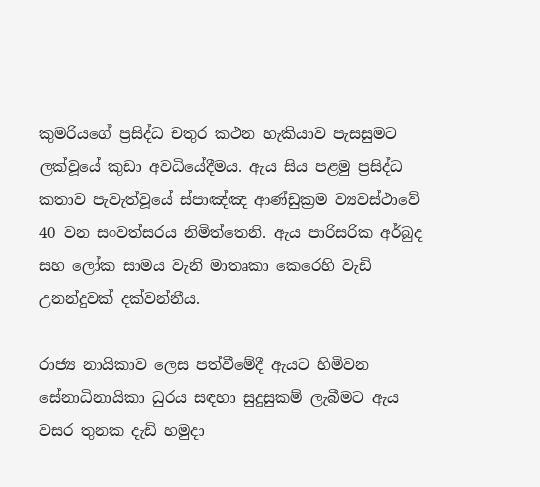කුමරියගේ ප්‍රසිද්ධ චතුර කථන හැකියාව පැසසුමට ලක්වූයේ කුඩා අවධියේදීමය. ඇය සිය පළමු ප්‍රසිද්ධ කතාව පැවැත්වූයේ ස්පාඤ්ඤ ආණ්ඩුක්‍රම ව්‍යවස්ථාවේ 40 වන සංවත්සරය නිමිත්තෙනි. ඇය පාරිසරික අර්බුද සහ ලෝක සාමය වැනි මාතෘකා කෙරෙහි වැඩි උනන්දුවක් දක්වන්නීය.

රාජ්‍ය නායිකාව ලෙස පත්වීමේදී ඇයට හිමිවන සේනාධිනායිකා ධුරය සඳහා සුදුසුකම් ලැබීමට ඇය වසර තුනක දැඩි හමුදා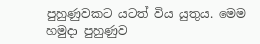පුහුණුවකට යටත් විය යුතුය. මෙම හමුදා පුහුණුව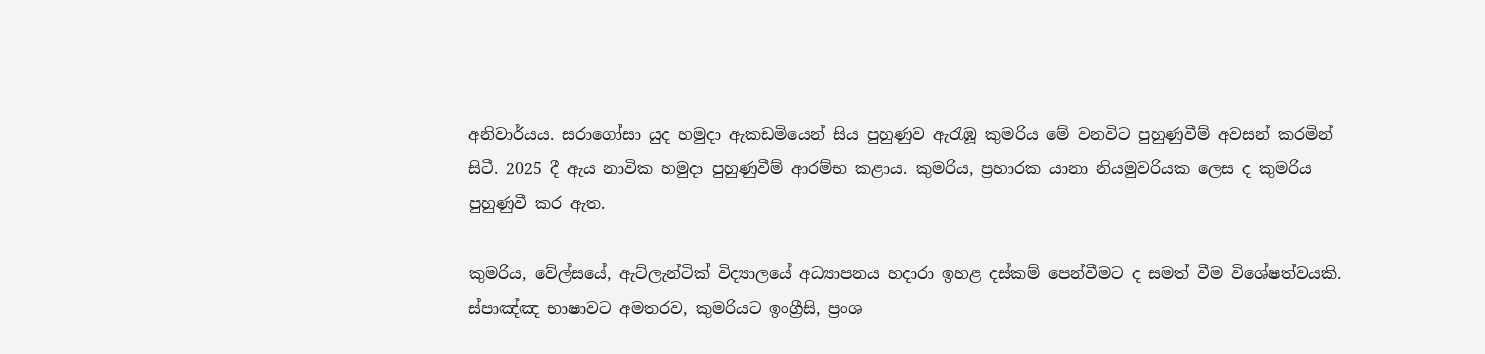අනිවාර්යය. සරාගෝසා යුද හමුදා ඇකඩමියෙන් සිය පුහුණුව ඇරැඹූ කුමරිය මේ වනවිට පුහුණුවීම් අවසන් කරමින් සිටී. 2025 දී ඇය නාවික හමුදා පුහුණුවීම් ආරම්භ කළාය. කුමරිය, ප්‍රහාරක යානා නියමුවරියක ලෙස ද කුමරිය පුහුණුවී කර ඇත.

කුමරිය, වේල්සයේ, ඇට්ලැන්ටික් විද්‍යාලයේ අධ්‍යාපනය හදාරා ඉහළ දස්කම් පෙන්වීමට ද සමත් වීම විශේෂත්වයකි. ස්පාඤ්ඤ භාෂාවට අමතරව, කුමරියට ඉංග්‍රීසි, ප්‍රංශ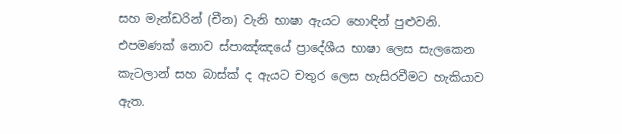සහ මැන්ඩරින් (චීන) වැනි භාෂා ඇයට හොඳින් පුළුවනි. එපමණක් නොව ස්පාඤ්ඤයේ ප්‍රාදේශීය භාෂා ලෙස සැලකෙන කැටලාන් සහ බාස්ක් ද ඇයට චතුර ලෙස හැසිරවීමට හැකියාව ඇත.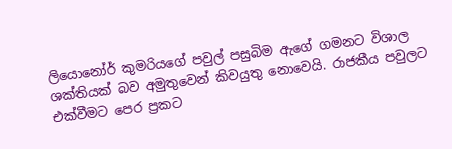ලියොනෝර් කුමරියගේ පවුල් පසුබිම ඇගේ ගමනට විශාල ශක්තියක් බව අමුතුවෙන් කිවයුතු නොවෙයි. රාජකීය පවුලට එක්වීමට පෙර ප්‍රකට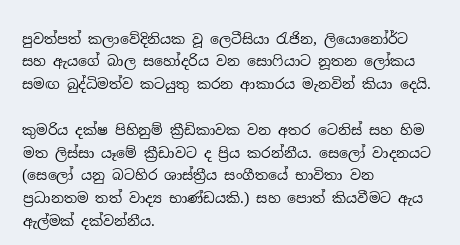පුවත්පත් කලාවේදිනියක වූ ලෙටීසියා රැජින, ලියොනෝර්ට සහ ඇයගේ බාල සහෝදරිය වන සොෆියාට නූතන ලෝකය සමඟ බුද්ධිමත්ව කටයුතු කරන ආකාරය මැනවින් කියා දෙයි.

කුමරිය දක්ෂ පිහිනුම් ක්‍රීඩිකාවක වන අතර ටෙනිස් සහ හිම මත ලිස්සා යෑමේ ක්‍රීඩාවට ද ප්‍රිය කරන්නීය. සෙලෝ වාදනයට (සෙලෝ යනු බටහිර ශාස්ත්‍රීය සංගීතයේ භාවිතා වන ප්‍රධානතම තත් වාද්‍ය භාණ්ඩයකි.) සහ පොත් කියවීමට ඇය ඇල්මක් දක්වන්නීය.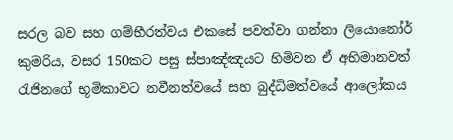සරල බව සහ ගම්භීරත්වය එකසේ පවත්වා ගන්නා ලියොනෝර් කුමරිය, වසර 150කට පසු ස්පාඤ්ඤයට හිමිවන ඒ අභිමානවත් රැජිනගේ භූමිකාවට නවීනත්වයේ සහ බුද්ධිමත්වයේ ආලෝකය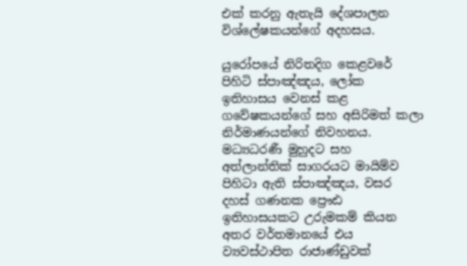එක් කරනු ඇතැයි දේශපාලන විශ්ලේෂකයන්ගේ අදහසය.

යුරෝපයේ නිරිතදිග කෙළවරේ පිහිටි ස්පාඤ්ඤය, ලෝක ඉතිහාසය වෙනස් කළ ගවේෂකයන්ගේ සහ අසිරිමත් කලා නිර්මාණයන්ගේ නිවහනය. මධ්‍යධරණී මුහුදට සහ අත්ලාන්තික් සාගරයට මායිම්ව පිහිටා ඇති ස්පාඤ්ඤය, වසර දහස් ගණනක ප්‍රෞඪ ඉතිහාසයකට උරුමකම් කියන අතර වර්තමානයේ එය ව්‍යවස්ථාපිත රාජාණ්ඩුවක්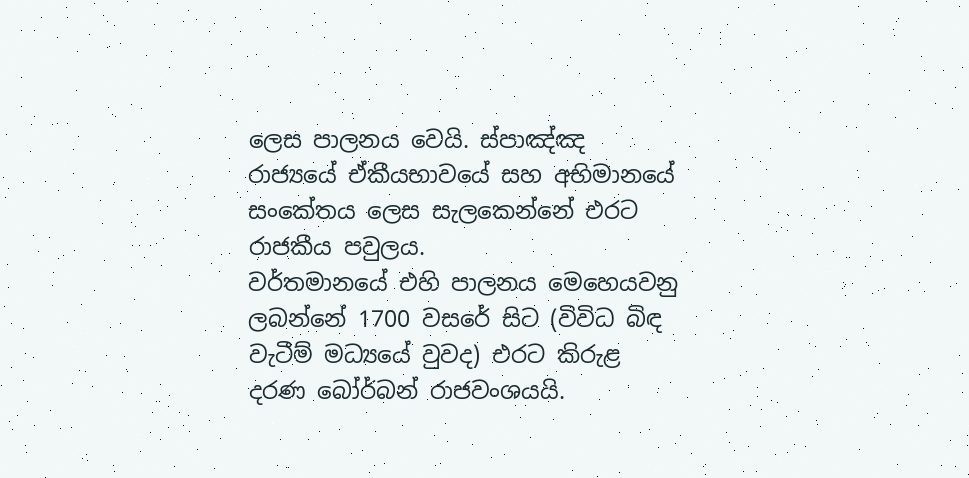ලෙස පාලනය වෙයි. ස්පාඤ්ඤ රාජ්‍යයේ ඒකීයභාවයේ සහ අභිමානයේ සංකේතය ලෙස සැලකෙන්නේ එරට රාජකීය පවුලය.
වර්තමානයේ එහි පාලනය මෙහෙයවනු ලබන්නේ 1700 වසරේ සිට (විවිධ බිඳ වැටීම් මධ්‍යයේ වුවද) එරට කිරුළ දරණ බෝර්බන් රාජවංශයයි.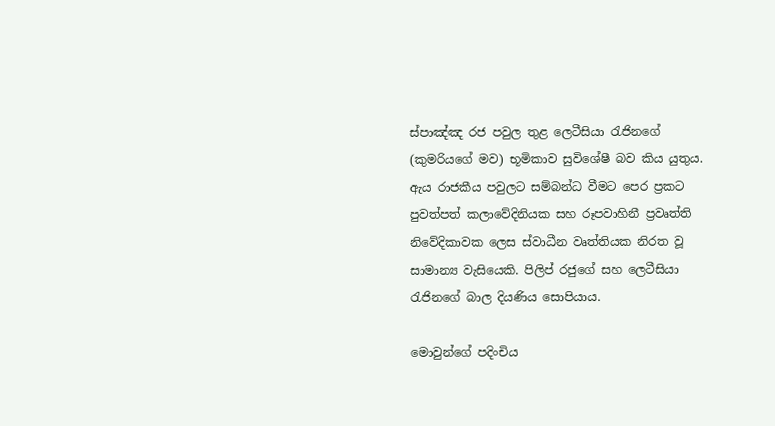ස්පාඤ්ඤ රජ පවුල තුළ ලෙටීසියා රැජිනගේ (කුමරියගේ මව) භූමිකාව සුවිශේෂී බව කිය යුතුය. ඇය රාජකීය පවුලට සම්බන්ධ වීමට පෙර ප්‍රකට පුවත්පත් කලාවේදිනියක සහ රූපවාහිනී ප්‍රවෘත්ති නිවේදිකාවක ලෙස ස්වාධීන වෘත්තියක නිරත වූ සාමාන්‍ය වැසියෙකි. පිලිප් රජුගේ සහ ලෙටීසියා රැජිනගේ බාල දියණිය සොපියාය.

මොවුන්ගේ පදිංචිය‍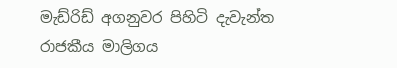මැඩ්රිඩ් අගනුවර පිහිටි දැවැන්ත රාජකීය මාලිගය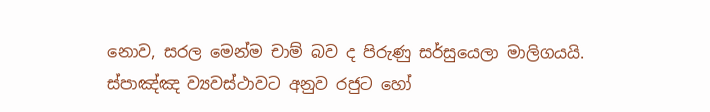නොව, සරල මෙන්ම චාම් බව ද පිරුණු සර්සුයෙලා මාලිගයයි. ස්පාඤ්ඤ ව්‍යවස්ථාවට අනුව රජුට හෝ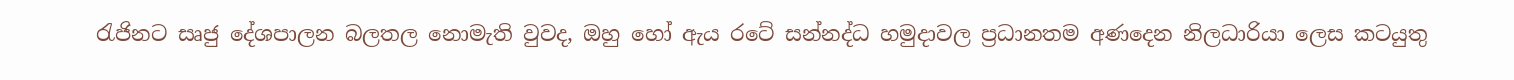රැජිනට සෘජු දේශපාලන බලතල නොමැති වුවද, ඔහු හෝ ඇය රටේ සන්නද්ධ හමුදාවල ප්‍රධානතම අණදෙන නිලධාරියා ලෙස කටයුතු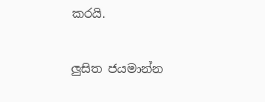කරයි.

ලුසිත ජයමාන්න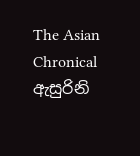The Asian Chronical ඇසුරිනි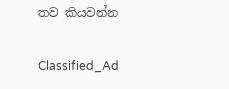තව කියවන්න

Classified_Ad